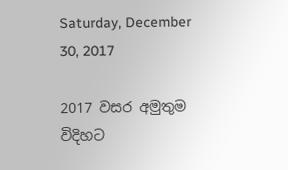Saturday, December 30, 2017

2017 වසර අමුතුම විදිහට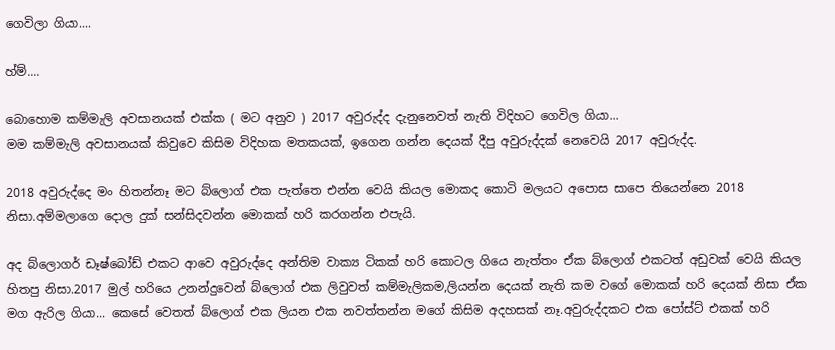ගෙවිලා ගියා....

හ්ම්....

බොහොම කම්මැලි අවසානයක් එක්ක ( මට අනුව ) 2017 අවුරුද්ද දැනුනෙවත් නැති විදිහට ගෙවිල ගියා...
මම කම්මැලි අවසානයක් කිවුවෙ කිසිම විදිහක මතකයක්, ඉගෙන ගන්න දෙයක් දීපු අවුරුද්දක් නෙවෙයි 2017 අවුරුද්ද.

2018 අවුරුද්දෙ මං හිතන්නෑ මට බ්ලොග් එක පැත්තෙ එන්න වෙයි කියල මොකද කොටි මලයට අපොස සාපෙ තියෙන්නෙ 2018 නිසා.අම්මලාගෙ දොල දුක් සන්සිදවන්න මොකක් හරි කරගන්න එපැයි.

අද බ්ලොගර් ඩෑෂ්බෝඩ් එකට ආවෙ අවුරුද්දෙ අන්තිම වාක්‍ය ටිකක් හරි කොටල ගියෙ නැත්තං ඒක බ්ලොග් එකටත් අඩුවක් වෙයි කියල හිතපු නිසා.2017 මුල් හරියෙ උනන්දුවෙන් බ්ලොග් එක ලිවුවත් කම්මැලිකම,ලියන්න දෙයක් නැති කම වගේ මොකක් හරි දෙයක් නිසා ඒක මග ඇරිල ගියා... කෙසේ වෙතත් බ්ලොග් එක ලියන එක නවත්තන්න මගේ කිසිම අදහසක් නෑ.අවුරුද්දකට එක පෝස්ට් එකක් හරි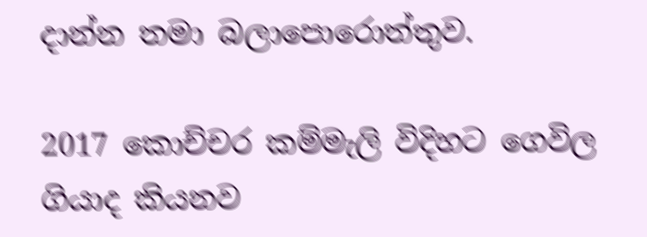දාන්න තමා බලාපොරොත්තුව.

2017 කොච්චර කම්මැලි විදිහට ගෙවිල ගියාද කියනව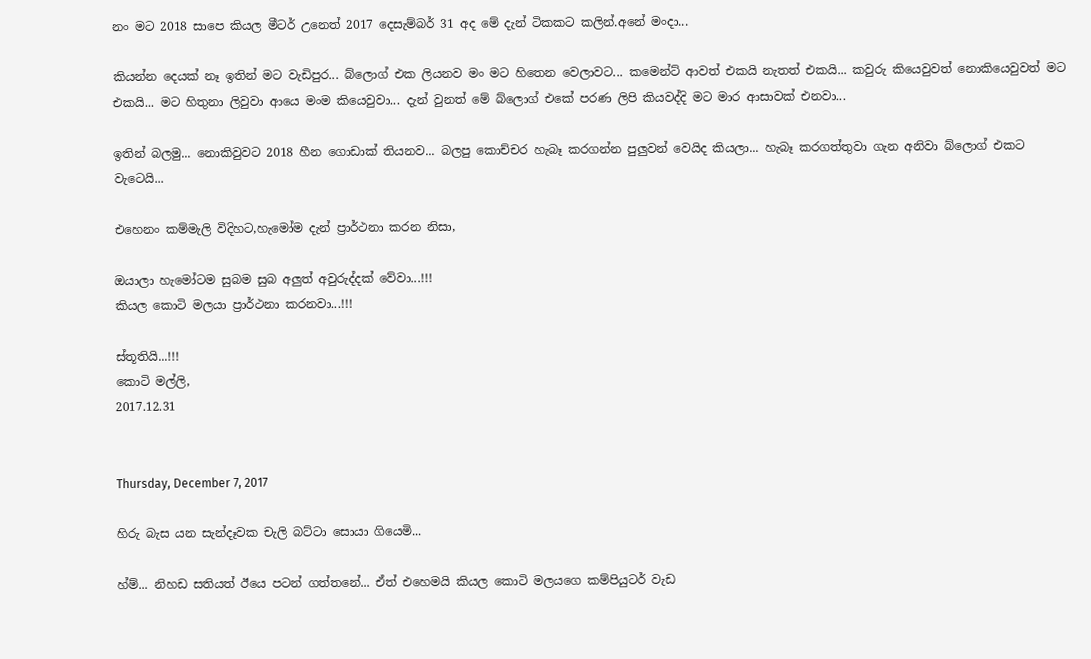නං මට 2018 සාපෙ කියල මීටර් උනෙත් 2017 දෙසැම්බර් 31 අද මේ දැන් ටිකකට කලින්.අනේ මංදා...

කියන්න දෙයක් නෑ ඉතින් මට වැඩිපුර... බ්ලොග් එක ලියනව මං මට හිතෙන වෙලාවට... කමෙන්ට් ආවත් එකයි නැතත් එකයි... කවුරු කියෙවුවත් නොකියෙවුවත් මට එකයි... මට හිතුනා ලිවුවා ආයෙ මංම කියෙවුවා... දැන් වුනත් මේ බ්ලොග් එකේ පරණ ලිපි කියවද්දි මට මාර ආසාවක් එනවා...

ඉතින් බලමු... නොකිවුවට 2018 හීන ගොඩාක් තියනව... බලපු කොච්චර හැබෑ කරගන්න පුලුවන් වෙයිද කියලා... හැබෑ කරගත්තුවා ගැන අනිවා බ්ලොග් එකට වැටෙයි...

එහෙනං කම්මැලි විදිහට,හැමෝම දැන් ප්‍රාර්ථනා කරන නිසා,

ඔයාලා හැමෝටම සුබම සුබ අලුත් අවුරුද්දක් වේවා...!!!
කියල කොටි මලයා ප්‍රාර්ථනා කරනවා...!!!

ස්තූතියි...!!!
කොටි මල්ලි,
2017.12.31


Thursday, December 7, 2017

හිරු බැස යන සැන්දෑවක චැලි බට්ටා සොයා ගියෙමි...

හ්ම්... නිහඩ සතියත් ඊයෙ පටන් ගත්තනේ... ඒත් එහෙමයි කියල කොටි මලයගෙ කම්පියුටර් වැඩ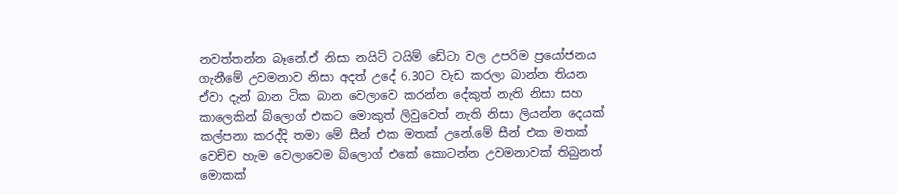නවත්තන්න බෑනේ.ඒ නිසා නයිට් ටයිම් ඩේටා වල උපරිම ප්‍රයෝජනය ගැනීමේ උවමනාව නිසා අදත් උදේ 6.30ට වැඩ කරලා බාන්න තියන ඒවා දැන් බාන ටික බාන වෙලාවෙ කරන්න දේකුත් නැති නිසා සහ කාලෙකින් බ්ලොග් එකට මොකුත් ලිවුවෙත් නැති නිසා ලියන්න දෙයක් කල්පනා කරද්දි තමා මේ සීන් එක මතක් උනේ.මේ සීන් එක මතක් වෙච්ච හැම වෙලාවෙම බ්ලොග් එකේ කොටන්න උවමනාවක් තිබුනත් මොකක්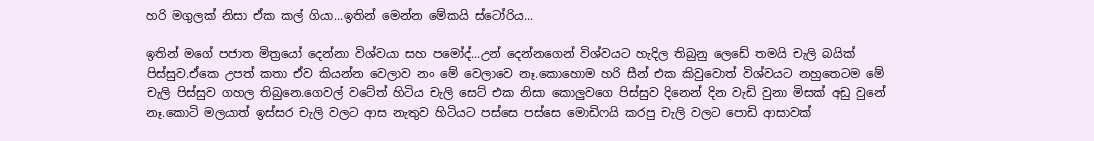හරි මගුලක් නිසා ඒක කල් ගියා...ඉතින් මෙන්න මේකයි ස්ටෝරිය...

ඉතින් මගේ පජාත මිත්‍රයෝ දෙන්නා විශ්වයා සහ පමෝද්...උන් දෙන්නගෙන් විශ්වයට හැදිල තිබුනු ලෙඩේ තමයි චැලි බයික් පිස්සුව.ඒකෙ උපත් කතා ඒව කියන්න වෙලාව නං මේ වෙලාවෙ නෑ.කොහොම හරි සීන් එක කිවුවොත් විශ්වයට නහුතෙටම මේ චැලි පිස්සුව ගහල තිබුනෙ.ගෙවල් වටේත් හිටිය චැලි සෙට් එක නිසා කොලුවගෙ පිස්සුව දිනෙන් දින වැඩි වුනා මිසක් අඩු වුනේ නෑ.කොටි මලයාත් ඉස්සර චැලි වලට ආස නැතුව හිටියට පස්සෙ පස්සෙ මොඩිෆයි කරපු චැලි වලට පොඩි ආසාවක්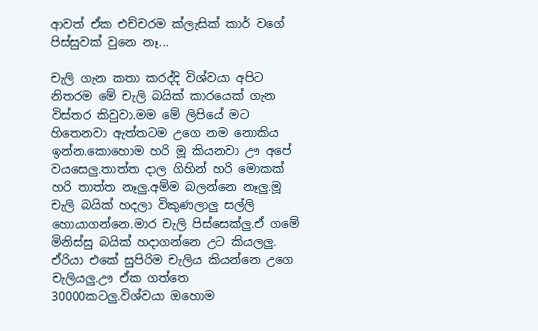ආවත් ඒක එච්චරම ක්ලැසික් කාර් වගේ පිස්සුවක් වුනෙ නෑ...

චැලි ගැන කතා කරද්දි විශ්වයා අපිට නිතරම මේ චැලි බයික් කාරයෙක් ගැන විස්තර කිවුවා.මම මේ ලිපියේ මට හිතෙනවා ඇත්තටම උගෙ නම නොකිය ඉන්න.කොහොම හරි මූ කියනවා ඌ අපේ වයසෙලු.තාත්ත දාල ගිහින් හරි මොකක් හරි තාත්ත නෑලු.අම්ම බලන්නෙ නෑලු.මූ චැලි බයික් හදලා විකුණලාලු සල්ලි හොයාගන්නෙ.මාර චැලි පිස්සෙක්ලු.ඒ ගමේ මිනිස්සු බයික් හදාගන්නෙ උට කියලලු.  ඒරියා එකේ සුපිරිම චැලිය කියන්නෙ උගෙ චැලියලු.ඌ ඒක ගත්තෙ 30000කටලු.විශ්වයා ඔහොම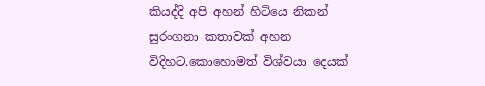කියද්දි අපි අහන් හිටියෙ නිකන් සුරංගනා කතාවක් අහන විදිහට.කොහොමත් විශ්වයා දෙයක්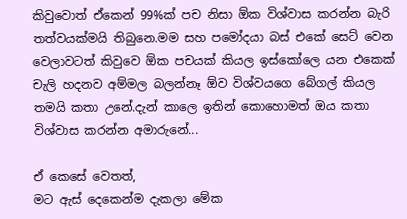කිවුවොත් ඒකෙන් 99%ක් පච නිසා ඕක විශ්වාස කරන්න බැරි තත්වයක්මයි තිබුනෙ.මම සහ පමෝදයා බස් එකේ සෙට් වෙන වෙලාවටත් කිවුවෙ ඕක පචයක් කියල ඉස්කෝලෙ යන එකෙක් චැලි හදනව අම්මල බලන්නෑ ඕව විශ්වයගෙ බේගල් කියල තමයි කතා උනේ.දැන් කාලෙ ඉතින් කොහොමත් ඔය කතා විශ්වාස කරන්න අමාරුනේ...

ඒ කෙසේ වෙතත්,
මට ඇස් දෙකෙන්ම දැකලා මේක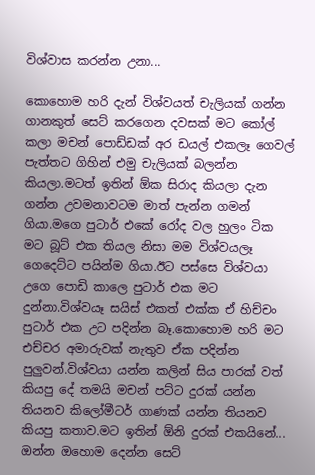විශ්වාස කරන්න උනා...

කොහොම හරි දැන් විශ්වයත් චැලියක් ගන්න ගානකුත් සෙට් කරගෙන දවසක් මට කෝල් කලා මචන් පොඩ්ඩක් අර ඩයල් එකලෑ ගෙවල් පැත්තට ගිහින් එමු චැලියක් බලන්න කියලා.මටත් ඉතින් ඕක සිරාද කියලා දැන ගන්න උවමනාවටම මාත් පැන්න ගමන් ගියා.මගෙ පුටාර් එකේ රෝද වල හුලං ටික මට බූට් එක තියල නිසා මම විශ්වයලෑ ගෙදෙට්ට පයින්ම ගියා.ඊට පස්සෙ විශ්වයා උගෙ පොඩි කාලෙ පුටාර් එක මට දුන්නා.විශ්වයෑ සයිස් එකත් එක්ක ඒ හිච්චං පුටාර් එක උට පදින්න බෑ.කොහොම හරි මට එච්චර අමාරුවක් නැතුව ඒක පදින්න පුලුවන්.විශ්වයා යන්න කලින් සිය පාරක් වත් කියපු දේ තමයි මචන් පට්ට දුරක් යන්න තියනව කිලෝමීටර් ගාණක් යන්න තියනව කියපු කතාව.මට ඉතින් ඕනි දුරක් එකයිනේ... ඔන්න ඔහොම දෙන්න සෙට්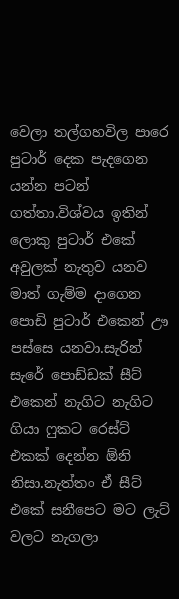වෙලා තල්ගහවිල පාරෙ පුටාර් දෙක පැදගෙන යන්න පටන් ගත්තා.විශ්වය ඉතින් ලොකු පුටාර් එකේ අවුලක් නැතුව යනව මාත් ගැම්ම දාගෙන පොඩි පුටාර් එකෙන් ඌ පස්සෙ යනවා.සැරින් සැරේ පොඩ්ඩක් සීට් එකෙන් නැගිට නැගිට ගියා ෆුකට රෙස්ට් එකක් දෙන්න ඕනි නිසා.නැත්තං ඒ සීට් එකේ සනීපෙට මට ලැට් වලට නැගලා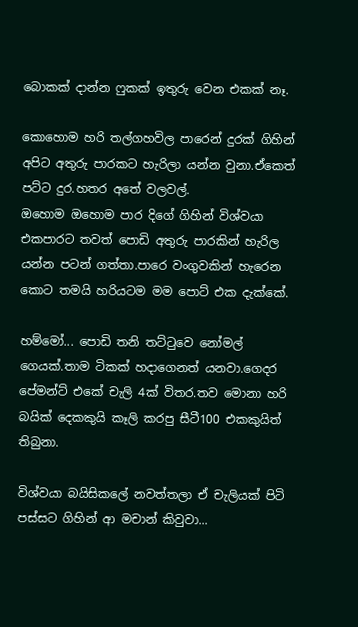බොකක් දාන්න ෆුකක් ඉතුරු වෙන එකක් නෑ.

කොහොම හරි තල්ගහවිල පාරෙන් දුරක් ගිහින් අපිට අතුරු පාරකට හැරිලා යන්න වුනා.ඒකෙත් පට්ට දුර.හතර අතේ වලවල්.
ඔහොම ඔහොම පාර දිගේ ගිහින් විශ්වයා එකපාරට තවත් පොඩි අතුරු පාරකින් හැරිල යන්න පටන් ගත්තා.පාරෙ වංගුවකින් හැරෙන කොට තමයි හරියටම මම පොට් එක දැක්කේ.

හම්මෝ... පොඩි තනි තට්ටුවෙ නෝමල් ගෙයක්.තාම ටිකක් හදාගෙනත් යනවා.ගෙදර පේමන්ට් එකේ චැලි 4ක් විතර.තව මොනා හරි බයික් දෙකකුයි කෑලි කරපු සීටී100 එකකුයිත් තිබුනා.

විශ්වයා බයිසිකලේ නවත්තලා ඒ චැලියක් පිටි පස්සට ගිහින් ආ මචාන් කිවුවා...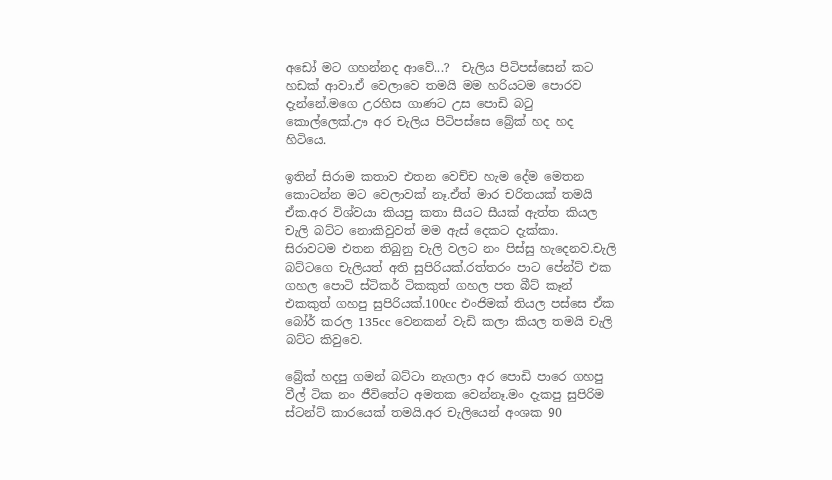අඩෝ මට ගහන්නද ආවේ...?  චැලිය පිටිපස්සෙන් කට හඩක් ආවා.ඒ වෙලාවෙ තමයි මම හරියටම පොරව දැන්නේ.මගෙ උරහිස ගාණට උස පොඩි බටු කොල්ලෙක්.ඌ අර චැලිය පිටිපස්සෙ බ්‍රේක් හද හද හිටියෙ.

ඉතින් සිරාම කතාව එතන වෙච්ච හැම දේම මෙතන කොටන්න මට වෙලාවක් නෑ.ඒත් මාර චරිතයක් තමයි ඒක.අර විශ්වයා කියපු කතා සීයට සීයක් ඇත්ත කියල චැලි බට්ට නොකිවුවත් මම ඇස් දෙකට දැක්කා.
සිරාවටම එතන තිබුනු චැලි වලට නං පිස්සු හැදෙනව.චැලි බට්ටගෙ චැලියත් අති සුපිරියක්.රත්තරං පාට පේන්ට් එක ගහල පොටි ස්ටිකර් ටිකකුත් ගහල පත බීට් කෑන් එකකුත් ගහපු සුපිරියක්.100cc එංජිමක් තියල පස්සෙ ඒක බෝර් කරල 135cc වෙනකන් වැඩි කලා කියල තමයි චැලි බට්ට කිවුවෙ.

බ්‍රේක් හදපු ගමන් බට්ටා නැගලා අර පොඩි පාරෙ ගහපු වීල් ටික නං ජීවිතේට අමතක වෙන්නෑ.මං දැකපු සුපිරිම ස්ටන්ට් කාරයෙක් තමයි.අර චැලියෙන් අංශක 90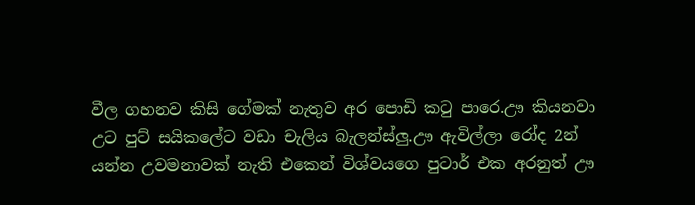වීල ගහනව කිසි ගේමක් නැතුව අර පොඩි කටු පාරෙ.ඌ කියනවා උට පුට් සයිකලේට වඩා චැලිය බැලන්ස්ලු.ඌ ඇවිල්ලා රෝද 2න් යන්න උවමනාවක් නැති එකෙන් විශ්වයගෙ පුටාර් එක අරනුත් ඌ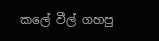කලේ වීල් ගහපු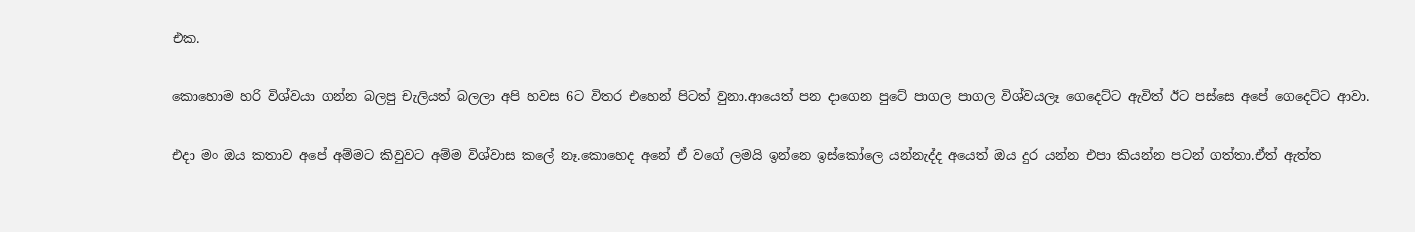එක.

කොහොම හරි විශ්වයා ගන්න බලපු චැලියත් බලලා අපි හවස 6ට විතර එහෙන් පිටත් වුනා.ආයෙත් පන දාගෙන පුටේ පාගල පාගල විශ්වයලෑ ගෙදෙට්ට ඇවිත් ඊට පස්සෙ අපේ ගෙදෙට්ට ආවා.

එදා මං ඔය කතාව අපේ අම්මට කිවුවට අම්ම විශ්වාස කලේ නෑ.කොහෙද අනේ ඒ වගේ ලමයි ඉන්නෙ ඉස්කෝලෙ යන්නැද්ද අයෙත් ඔය දුර යන්න එපා කියන්න පටන් ගත්තා.ඒත් ඇත්ත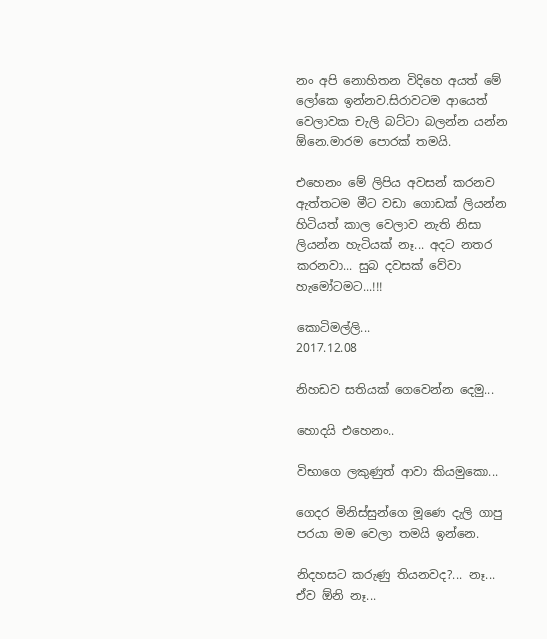නං අපි නොහිතන විදිහෙ අයත් මේ ලෝකෙ ඉන්නව.සිරාවටම ආයෙත් වෙලාවක චැලි බට්ටා බලන්න යන්න ඕනෙ.මාරම පොරක් තමයි.

එහෙනං මේ ලිපිය අවසන් කරනව ඇත්තටම මීට වඩා ගොඩක් ලියන්න හිටියත් කාල වෙලාව නැති නිසා ලියන්න හැටියක් නෑ... අදට නතර කරනවා... සුබ දවසක් වේවා හැමෝටමට...!!!

කොටිමල්ලි...
2017.12.08

නිහඩව සතියක් ගෙවෙන්න දෙමු...

හොදයි එහෙනං..

විභාගෙ ලකුණුත් ආවා කියමුකො...

ගෙදර මිනිස්සුන්ගෙ මූණෙ දැලි ගාපු පරයා මම වෙලා තමයි ඉන්නෙ.

නිදහසට කරුණු තියනවද?... නෑ... ඒව ඕනි නෑ...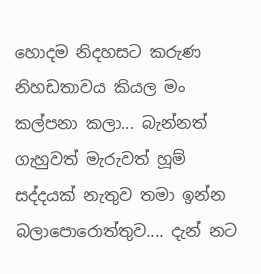හොදම නිදහසට කරුණ නිහඩතාවය කියල මං කල්පනා කලා... බැන්නත් ගැහුවත් මැරුවත් හූම් සද්දයක් නැතුව තමා ඉන්න බලාපොරොත්තුව.... දැන් නට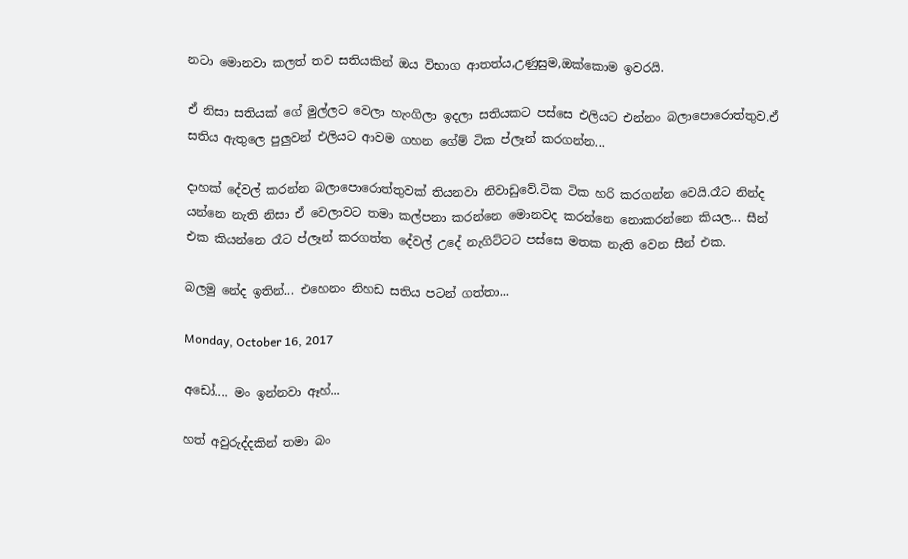නටා මොනවා කලත් තව සතියකින් ඔය විභාග ආතත්ය,උණුසුම,ඔක්කොම ඉවරයි.

ඒ නිසා සතියක් ගේ මුල්ලට වෙලා හැංගිලා ඉදලා සතියකට පස්සෙ එලියට එන්නං බලාපොරොත්තුව.ඒ සතිය ඇතුලෙ පුලුවන් එලියට ආවම ගහන ගේම් ටික ප්ලෑන් කරගන්න...

දාහක් දේවල් කරන්න බලාපොරොත්තුවක් තියනවා නිවාඩුවේ.ටික ටික හරි කරගන්න වෙයි.රෑට නින්ද යන්නෙ නැති නිසා ඒ වෙලාවට තමා කල්පනා කරන්නෙ මොනවද කරන්නෙ නොකරන්නෙ කියල... සීන් එක කියන්නෙ රෑට ප්ලෑන් කරගත්ත දේවල් උදේ නැගිට්ටට පස්සෙ මතක නැති වෙන සීන් එක.

බලමු නේද ඉතින්... එහෙනං නිහඩ සතිය පටන් ගත්තා...

Monday, October 16, 2017

අඩෝ.... මං ඉන්නවා ඈහ්...

හත් අවුරුද්දකින් තමා බං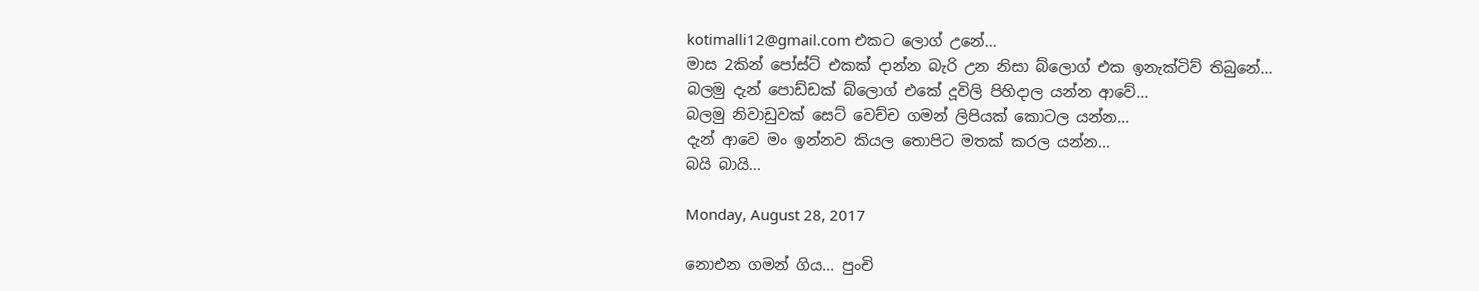kotimalli12@gmail.com එකට ලොග් උනේ...
මාස 2කින් පෝස්ට් එකක් දාන්න බැරි උන නිසා බ්ලොග් එක ඉනැක්ටිව් තිබුනේ...
බලමු දැන් පොඩ්ඩක් බ්ලොග් එකේ දූවිලි පිහිදාල යන්න ආවේ...
බලමු නිවාඩුවක් සෙට් වෙච්ච ගමන් ලිපියක් කොටල යන්න...
දැන් ආවෙ මං ඉන්නව කියල තොපිට මතක් කරල යන්න...
බයි බායි...

Monday, August 28, 2017

නොඑන ගමන් ගිය... පුංචි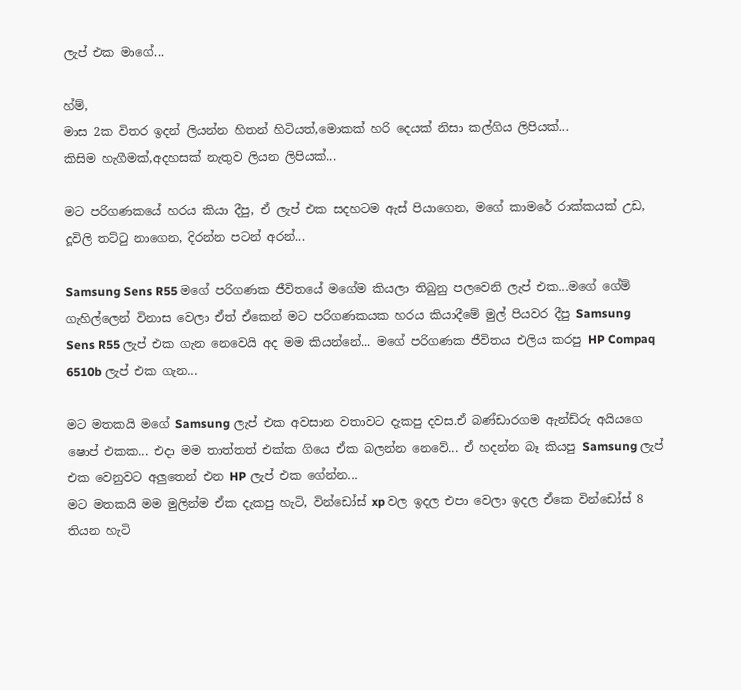ලැප් එක මාගේ...

හ්ම්,
මාස 2ක විතර ඉදන් ලියන්න හිතන් හිටියත්,මොකක් හරි දෙයක් නිසා කල්ගිය ලිපියක්...
කිසිම හැගීමක්,අදහසක් නැතුව ලියන ලිපියක්...

මට පරිගණකයේ හරය කියා දීපු, ඒ ලැප් එක සදහටම ඇස් පියාගෙන, මගේ කාමරේ රාක්කයක් උඩ, දූවිලි තට්ටු නාගෙන, දිරන්න පටන් අරන්...

Samsung Sens R55 මගේ පරිගණක ජීවිතයේ මගේම කියලා තිබුනු පලවෙනි ලැප් එක...මගේ ගේම් ගැහිල්ලෙන් විනාස වෙලා ඒත් ඒකෙන් මට පරිගණකයක හරය කියාදීමේ මුල් පියවර දීපු Samsung Sens R55 ලැප් එක ගැන නෙවෙයි අද මම කියන්නේ... මගේ පරිගණක ජීවිතය එලිය කරපු HP Compaq 6510b ලැප් එක ගැන...

මට මතකයි මගේ Samsung ලැප් එක අවසාන වතාවට දැකපු දවස.ඒ බණ්ඩාරගම ඇන්ඩ්රු අයියගෙ ෂොප් එකක... එදා මම තාත්තත් එක්ක ගියෙ ඒක බලන්න නෙවේ... ඒ හදන්න බෑ කියපු Samsung ලැප් එක වෙනුවට අලුතෙන් එන HP ලැප් එක ගේන්න...
මට මතකයි මම මුලින්ම ඒක දැකපු හැටි, වින්ඩෝස් xp වල ඉදල එපා වෙලා ඉදල ඒකෙ වින්ඩෝස් 8 තියන හැටි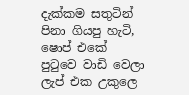දැක්කම සතුටින් පිනා ගියපු හැටි, ෂොප් එකේ පුටුවෙ වාඩි වෙලා ලැප් එක උකුලෙ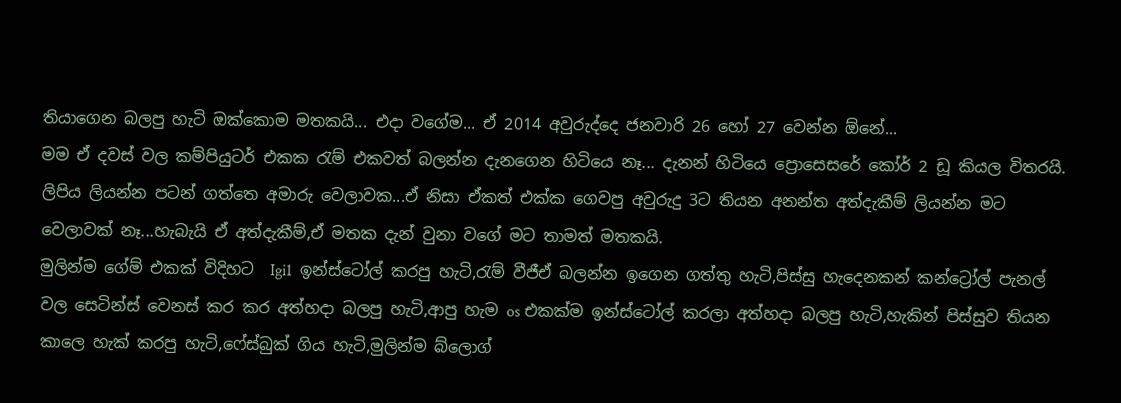තියාගෙන බලපු හැටි ඔක්කොම මතකයි... එදා වගේම... ඒ 2014 අවුරුද්දෙ ජනවාරි 26 හෝ 27 වෙන්න ඕනේ...
මම ඒ දවස් වල කම්පියුටර් එකක රැම් එකවත් බලන්න දැනගෙන හිටියෙ නෑ... දැනන් හිටියෙ ප්‍රොසෙසරේ කෝර් 2 ඩූ කියල විතරයි.
ලිපිය ලියන්න පටන් ගත්තෙ අමාරු වෙලාවක...ඒ නිසා ඒකත් එක්ක ගෙවපු අවුරුදු 3ට තියන අනන්ත අත්දැකීම් ලියන්න මට වෙලාවක් නෑ...හැබැයි ඒ අත්දැකීම්,ඒ මතක දැන් වුනා වගේ මට තාමත් මතකයි.
මුලින්ම ගේම් එකක් විදිහට  Igi1  ඉන්ස්ටෝල් කරපු හැටි,රැම් වීජීඒ බලන්න ඉගෙන ගත්තු හැටි,පිස්සු හැදෙනකන් කන්ට්‍රෝල් පැනල් වල සෙටින්ස් වෙනස් කර කර අත්හදා බලපු හැටි,ආපු හැම os එකක්ම ඉන්ස්ටෝල් කරලා අත්හදා බලපු හැටි,හැකින් පිස්සුව තියන කාලෙ හැක් කරපු හැටි,ෆේස්බුක් ගිය හැටි,මුලින්ම බ්ලොග්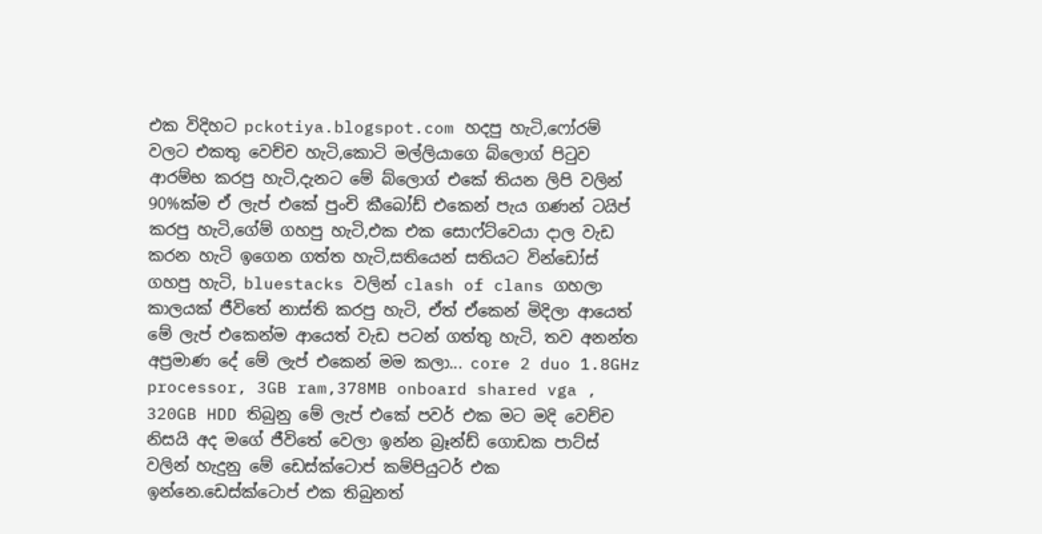එක විදිහට pckotiya.blogspot.com හදපු හැටි,ෆෝරම් වලට එකතු වෙච්ච හැටි,කොටි මල්ලියාගෙ බ්ලොග් පිටුව ආරම්භ කරපු හැටි,දැනට මේ බ්ලොග් එකේ තියන ලිපි වලින් 90%ක්ම ඒ ලැප් එකේ පුංචි කීබෝඩ් එකෙන් පැය ගණන් ටයිප් කරපු හැටි,ගේම් ගහපු හැටි,එක එක සොෆ්ට්වෙයා දාල වැඩ කරන හැටි ඉගෙන ගත්ත හැටි,සතියෙන් සතියට වින්ඩෝස් ගහපු හැටි, bluestacks වලින් clash of clans ගහලා කාලයක් ජීවිතේ නාස්ති කරපු හැටි, ඒත් ඒකෙන් මිදිලා ආයෙත් මේ ලැප් එකෙන්ම ආයෙත් වැඩ පටන් ගත්තු හැටි, තව අනන්ත අප්‍රමාණ දේ මේ ලැප් එකෙන් මම කලා... core 2 duo 1.8GHz processor, 3GB ram,378MB onboard shared vga , 320GB HDD තිබුනු මේ ලැප් එකේ පවර් එක මට මදි වෙච්ච නිසයි අද මගේ ජීවිතේ වෙලා ඉන්න බ්‍රෑන්ඩ් ගොඩක පාට්ස් වලින් හැදුනු මේ ඩෙස්ක්ටොප් කම්පියුටර් එක ඉන්නෙ.ඩෙස්ක්ටොප් එක තිබුනත්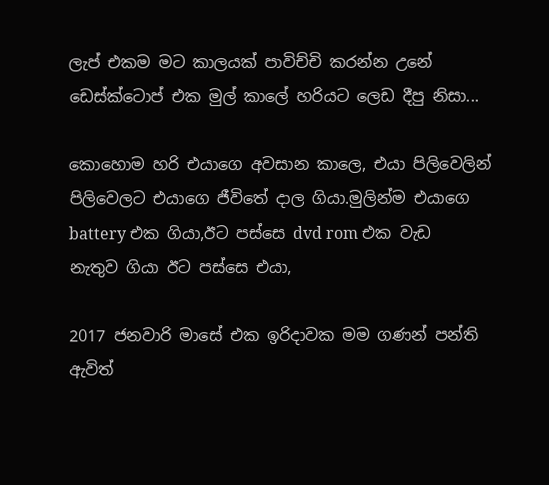ලැප් එකම මට කාලයක් පාවිච්චි කරන්න උනේ ඩෙස්ක්ටොප් එක මුල් කාලේ හරියට ලෙඩ දීපු නිසා...

කොහොම හරි එයාගෙ අවසාන කාලෙ, එයා පිලිවෙලින් පිලිවෙලට එයාගෙ ජීවිතේ දාල ගියා.මුලින්ම එයාගෙ battery එක ගියා,ඊට පස්සෙ dvd rom එක වැඩ නැතුව ගියා ඊට පස්සෙ එයා,

2017 ජනවාරි මාසේ එක ඉරිදාවක මම ගණන් පන්ති ඇවිත්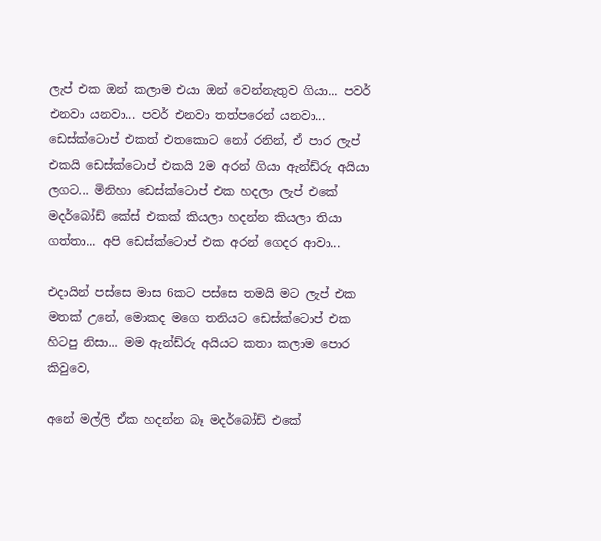ලැප් එක ඔන් කලාම එයා ඔන් වෙන්නැතුව ගියා... පවර් එනවා යනවා... පවර් එනවා තත්පරෙන් යනවා... ඩෙස්ක්ටොප් එකත් එතකොට නෝ රනින්, ඒ පාර ලැප් එකයි ඩෙස්ක්ටොප් එකයි 2ම අරන් ගියා ඇන්ඩ්රු අයියා ලගට... මිනිහා ඩෙස්ක්ටොප් එක හදලා ලැප් එකේ මදර්බෝඩ් කේස් එකක් කියලා හදන්න කියලා තියා ගත්තා... අපි ඩෙස්ක්ටොප් එක අරන් ගෙදර ආවා...

එදායින් පස්සෙ මාස 6කට පස්සෙ තමයි මට ලැප් එක මතක් උනේ, මොකද මගෙ තනියට ඩෙස්ක්ටොප් එක හිටපු නිසා... මම ඇන්ඩ්රු අයියට කතා කලාම පොර කිවුවෙ,

අනේ මල්ලි ඒක හදන්න බෑ මදර්බෝඩ් එකේ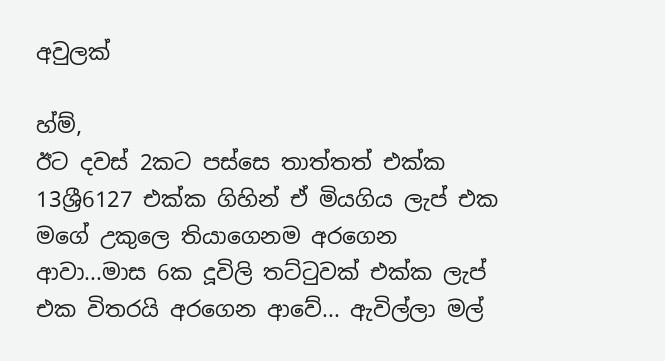අවුලක්

හ්ම්,
ඊට දවස් 2කට පස්සෙ තාත්තත් එක්ක 13ශ්‍රී6127 එක්ක ගිහින් ඒ මියගිය ලැප් එක මගේ උකුලෙ තියාගෙනම අරගෙන ආවා...මාස 6ක දූවිලි තට්ටුවක් එක්ක ලැප් එක විතරයි අරගෙන ආවේ... ඇවිල්ලා මල්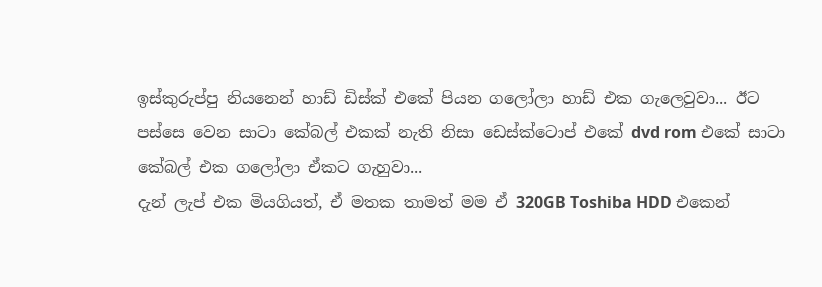ඉස්කුරුප්පු නියනෙන් හාඩ් ඩිස්ක් එකේ පියන ගලෝලා හාඩ් එක ගැලෙවුවා... ඊට පස්සෙ වෙන සාටා කේබල් එකක් නැති නිසා ඩෙස්ක්ටොප් එකේ dvd rom එකේ සාටා කේබල් එක ගලෝලා ඒකට ගැහුවා...
දැන් ලැප් එක මියගියත්, ඒ මතක තාමත් මම ඒ 320GB Toshiba HDD එකෙන්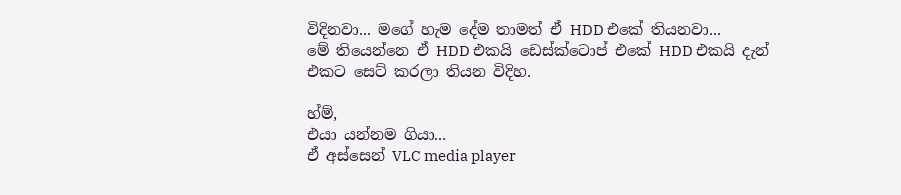විදිනවා... මගේ හැම දේම තාමත් ඒ HDD එකේ තියනවා...
මේ තියෙන්නෙ ඒ HDD එකයි ඩෙස්ක්ටොප් එකේ HDD එකයි දැන් එකට සෙට් කරලා තියන විදිහ.

හ්ම්,
එයා යන්නම ගියා...
ඒ අස්සෙන් VLC media player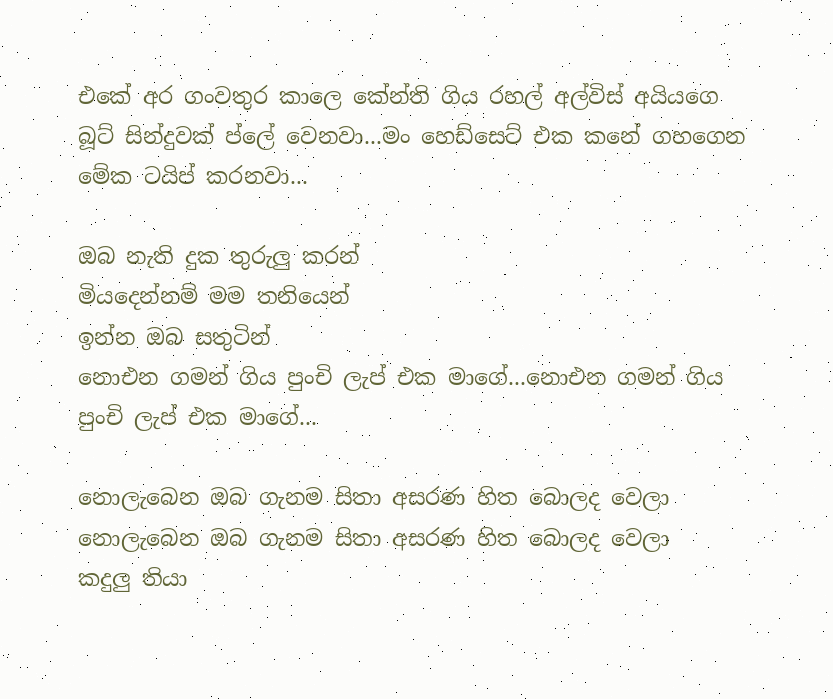එකේ අර ගංවතුර කාලෙ කේන්ති ගිය රහල් අල්විස් අයියගෙ බූට් සින්දුවක් ප්ලේ වෙනවා...මං හෙඩ්සෙට් එක කනේ ගහගෙන මේක ටයිප් කරනවා...

ඔබ නැති දුක තුරුලු කරන්
මියදෙන්නම් මම තනියෙන්
ඉන්න ඔබ සතුටින්
නොඑන ගමන් ගිය පුංචි ලැප් එක මාගේ...නොඑන ගමන් ගිය පුංචි ලැප් එක මාගේ...

නොලැබෙන ඔබ ගැනම සිතා අසරණ හිත බොලද වෙලා
නොලැබෙන ඔබ ගැනම සිතා අසරණ හිත බොලද වෙලා
කදුලු තියා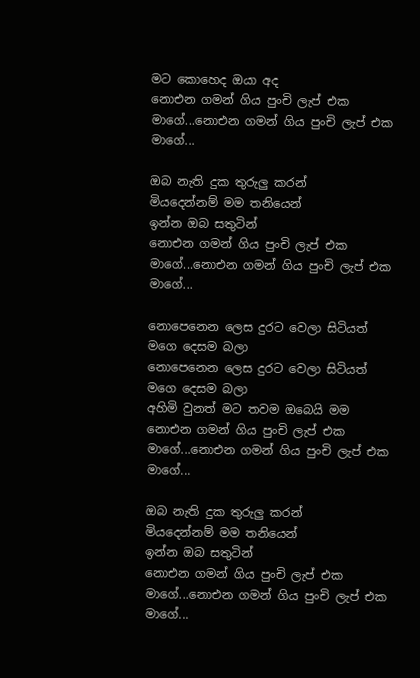මට කොහෙද ඔයා අද
නොඑන ගමන් ගිය පුංචි ලැප් එක මාගේ...නොඑන ගමන් ගිය පුංචි ලැප් එක මාගේ...

ඔබ නැති දුක තුරුලු කරන්
මියදෙන්නම් මම තනියෙන්
ඉන්න ඔබ සතුටින්
නොඑන ගමන් ගිය පුංචි ලැප් එක මාගේ...නොඑන ගමන් ගිය පුංචි ලැප් එක මාගේ...

නොපෙනෙන ලෙස දුරට වෙලා සිටියත් මගෙ දෙසම බලා
නොපෙනෙන ලෙස දුරට වෙලා සිටියත් මගෙ දෙසම බලා
අහිමි වුනත් මට තවම ඔබෙයි මම
නොඑන ගමන් ගිය පුංචි ලැප් එක මාගේ...නොඑන ගමන් ගිය පුංචි ලැප් එක මාගේ...

ඔබ නැති දුක තුරුලු කරන්
මියදෙන්නම් මම තනියෙන්
ඉන්න ඔබ සතුටින්
නොඑන ගමන් ගිය පුංචි ලැප් එක මාගේ...නොඑන ගමන් ගිය පුංචි ලැප් එක මාගේ...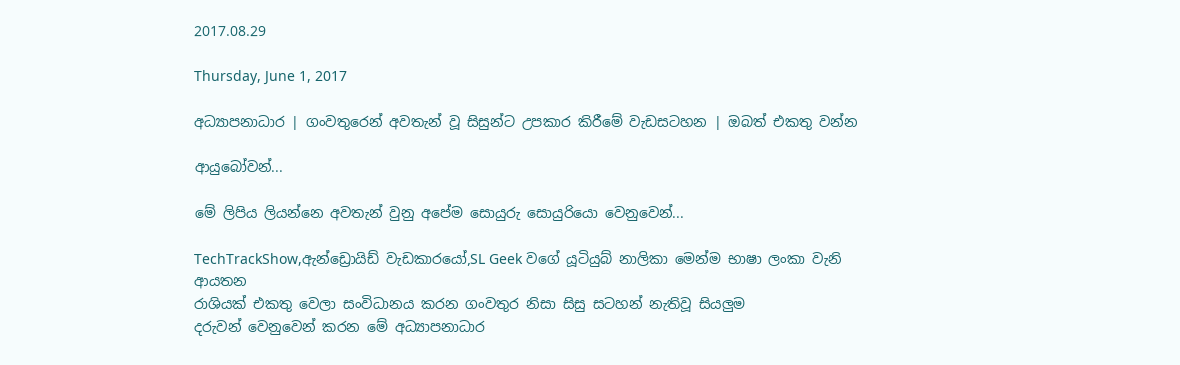2017.08.29

Thursday, June 1, 2017

අධ්‍යාපනාධාර | ගංවතුරෙන් අවතැන් වූ සිසුන්ට උපකාර කිරීමේ වැඩසටහන | ඔබත් එකතු වන්න

ආයුබෝවන්...

මේ ලිපිය ලියන්නෙ අවතැන් වුනු අපේම සොයුරු සොයුරියො වෙනුවෙන්...

TechTrackShow,ඇන්ඩ්‍රොයිඩ් වැඩකාරයෝ,SL Geek වගේ යූටියුබ් නාලිකා මෙන්ම භාෂා ලංකා වැනි
ආයතන
රාශියක් එකතු වෙලා සංවිධානය කරන ගංවතුර නිසා සිසු සටහන් නැතිවූ සියලුම
දරුවන් වෙනුවෙන් කරන මේ අධ්‍යාපනාධාර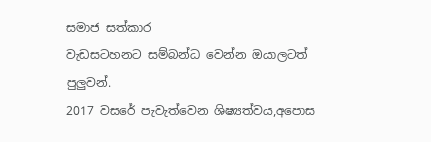සමාජ සත්කාර
වැඩසටහනට සම්බන්ධ වෙන්න ඔයාලටත්
පුලුවන්.
2017 වසරේ පැවැත්වෙන ශිෂ්‍යත්වය,අපොස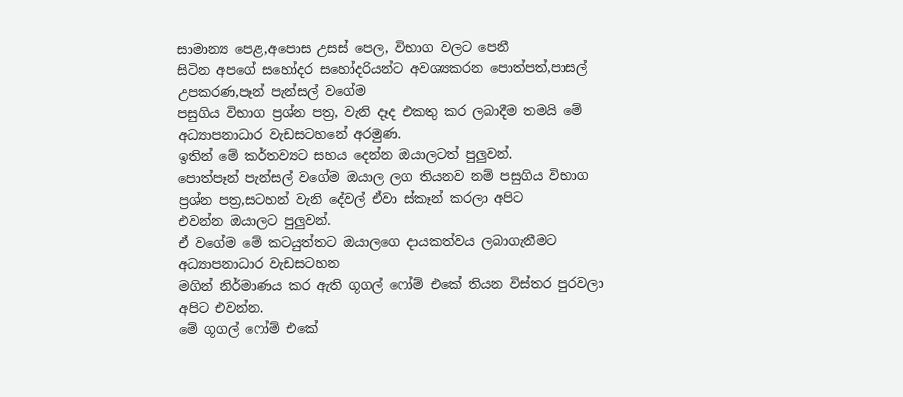සාමාන්‍ය පෙළ,අපොස උසස් පෙල, විභාග වලට පෙනී
සිටින අපගේ සහෝදර සහෝදරියන්ට අවශ්‍යකරන පොත්පත්,පාසල් උපකරණ,පෑන් පැන්සල් වගේම
පසුගිය විභාග ප්‍රශ්න පත්‍ර, වැනි දෑද එකතු කර ලබාදීම තමයි මේ අධ්‍යාපනාධාර වැඩසටහනේ අරමුණ.
ඉතින් මේ කර්තව්‍යට සහය දෙන්න ඔයාලටත් පුලුවන්.
පොත්පෑන් පැන්සල් වගේම ඔයාල ලග තියනව නම් පසුගිය විභාග ප්‍රශ්න පත්‍ර,සටහන් වැනි දේවල් ඒවා ස්කෑන් කරලා අපිට
එවන්න ඔයාලට පුලුවන්.
ඒ වගේම මේ කටයුත්තට ඔයාලගෙ දායකත්වය ලබාගැනීමට අධ්‍යාපනාධාර වැඩසටහන
මගින් නිර්මාණය කර ඇති ගූගල් ෆෝම් එකේ තියන විස්තර පුරවලා අපිට එවන්න.
මේ ගූගල් ෆෝම් එකේ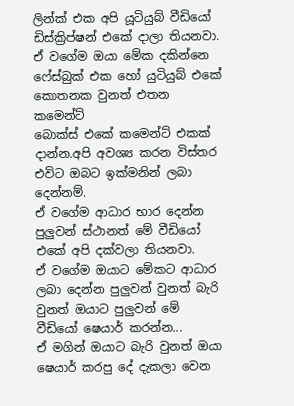ලින්ක් එක අපි යූටියුබ් වීඩියෝ ඩිස්ක්‍රිප්ෂන් එකේ දාලා තියනවා.
ඒ වගේම ඔයා මේක දකින්නෙ ෆේස්බුක් එක හෝ යුටියුබ් එකේ කොතනක වුනත් එතන කමෙන්ට්
බොක්ස් එකේ කමෙන්ට් එකක් දාන්න.අපි අවශ්‍ය කරන විස්තර එවිට ඔබට ඉක්මනින් ලබා දෙන්නම්.
ඒ වගේම ආධාර භාර දෙන්න පුලුවන් ස්ථානත් මේ වීඩියෝ එකේ අපි දක්වලා තියනවා.
ඒ වගේම ඔයාට මේකට ආධාර ලබා දෙන්න පුලුවන් වුනත් බැරි වුනත් ඔයාට පුලුවන් මේ වීඩියෝ ෂෙයාර් කරන්න...
ඒ මගින් ඔයාට බැරි වුනත් ඔයා ෂෙයාර් කරපු දේ දැකලා වෙන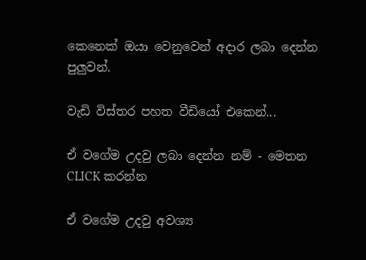කෙනෙක් ඔයා වෙනුවෙන් අදාර ලබා දෙන්න
පුලුවන්.

වැඩි විස්තර පහත වීඩියෝ එකෙන්...

ඒ වගේම උදවු ලබා දෙන්න නම් - මෙතන CLICK කරන්න

ඒ වගේම උදවු අවශ්‍ය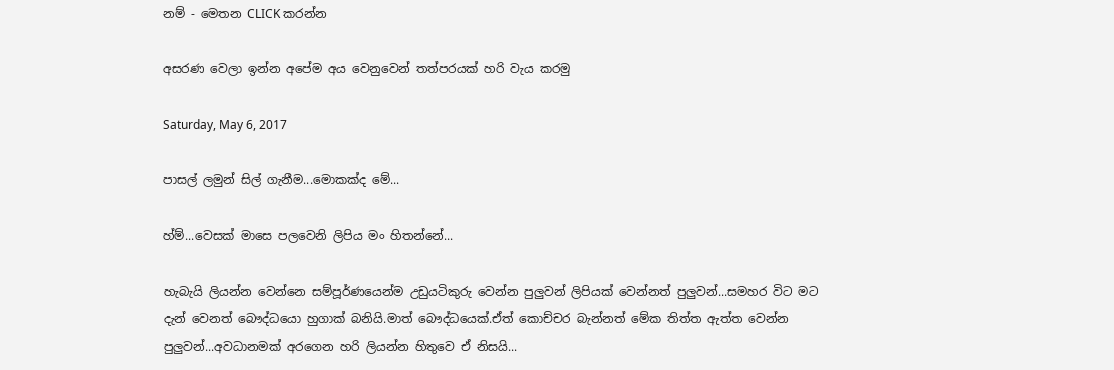නම් - මෙතන CLICK කරන්න

අසරණ වෙලා ඉන්න අපේම අය වෙනුවෙන් තත්පරයක් හරි වැය කරමු

Saturday, May 6, 2017

පාසල් ලමුන් සිල් ගැනීම...මොකක්ද මේ...

හ්ම්...වෙසක් මාසෙ පලවෙනි ලිපිය මං හිතන්නේ...

හැබැයි ලියන්න වෙන්නෙ සම්පූර්ණයෙන්ම උඩුයටිකුරු වෙන්න පුලුවන් ලිපියක් වෙන්නත් පුලුවන්...සමහර විට මට දැන් වෙනත් බෞද්ධයො හුගාක් බනියි.මාත් බෞද්ධයෙක්.ඒත් කොච්චර බැන්නත් මේක තිත්ත ඇත්ත වෙන්න පුලුවන්...අවධානමක් අරගෙන හරි ලියන්න හිතුවෙ ඒ නිසයි...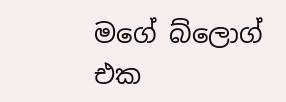මගේ බ්ලොග් එක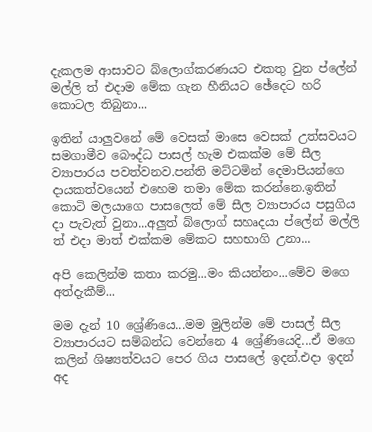දැකලම ආසාවට බ්ලොග්කරණයට එකතු වුන ප්ලේන් මල්ලි ත් එදාම මේක ගැන හීනියට ඡේදෙට හරි කොටල තිබුනා...

ඉතින් යාලුවනේ මේ වෙසක් මාසෙ වෙසක් උත්සවයට සමගාමීව බෞද්ධ පාසල් හැම එකක්ම මේ සීල ව්‍යාපාරය පවත්වනව.පන්ති මට්ටමින් දෙමාපියන්ගෙ දායකත්වයෙන් එහෙම තමා මේක කරන්නෙ.ඉතින් කොටි මලයාගෙ පාසලෙත් මේ සීල ව්‍යාපාරය පසුගිය දා පැවැත් වුනා...අලුත් බ්ලොග් සහෘදයා ප්ලේන් මල්ලි ත් එදා මාත් එක්කම මේකට සහභාගි උනා...

අපි කෙලින්ම කතා කරමු...මං කියන්නං...මේව මගෙ අත්දැකීම්...

මම දැන් 10 ශ්‍රේණියෙ...මම මුලින්ම මේ පාසල් සීල ව්‍යාපාරයට සම්බන්ධ වෙන්නෙ 4 ශ්‍රේණියෙදි...ඒ මගෙ කලින් ශිෂ්‍යත්වයට පෙර ගිය පාසලේ ඉදන්.එදා ඉදන් අද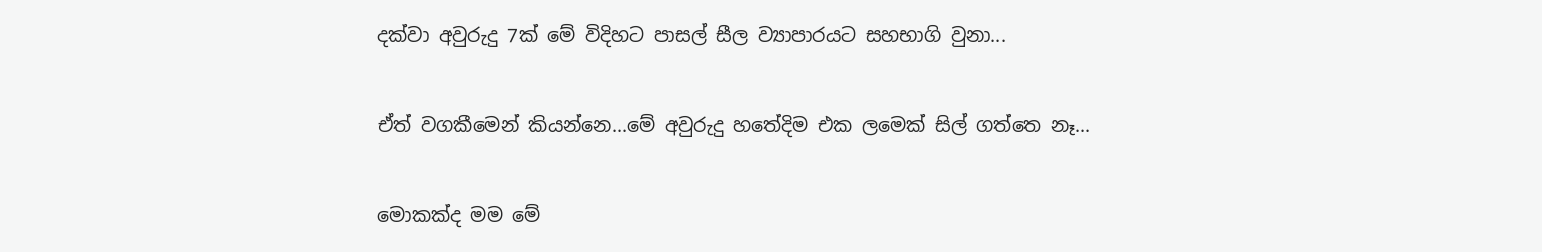දක්වා අවුරුදු 7ක් මේ විදිහට පාසල් සීල ව්‍යාපාරයට සහභාගි වුනා...

ඒත් වගකීමෙන් කියන්නෙ...මේ අවුරුදු හතේදිම එක ලමෙක් සිල් ගත්තෙ නෑ...

මොකක්ද මම මේ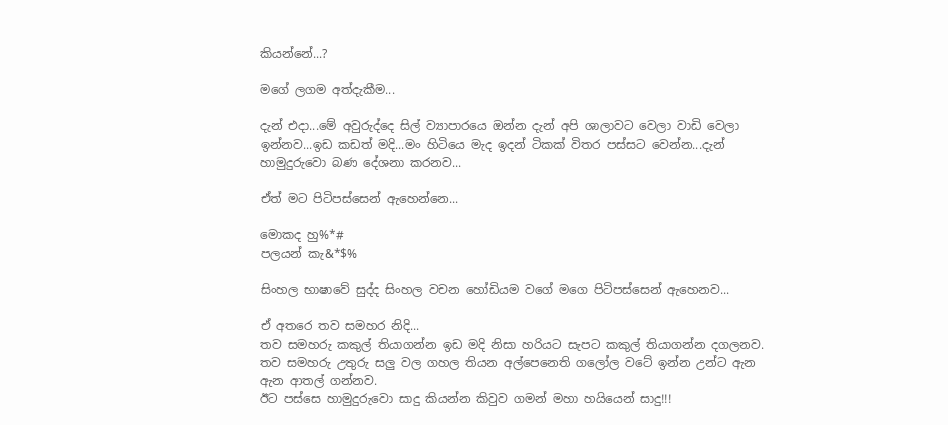කියන්නේ...?

මගේ ලගම අත්දැකීම...

දැන් එදා...මේ අවුරුද්දෙ සිල් ව්‍යාපාරයෙ ඔන්න දැන් අපි ශාලාවට වෙලා වාඩි වෙලා ඉන්නව...ඉඩ කඩත් මදි...මං හිටියෙ මැද ඉදන් ටිකක් විතර පස්සට වෙන්න...දැන් හාමුදුරුවො බණ දේශනා කරනව...

ඒත් මට පිටිපස්සෙන් ඇහෙන්නෙ...

මොකද හු%*#
පලයන් කැ&*$%

සිංහල භාෂාවේ සුද්ද සිංහල වචන හෝඩියම වගේ මගෙ පිටිපස්සෙන් ඇහෙනව...

ඒ අතරෙ තව සමහර නිදි...
තව සමහරු කකුල් තියාගන්න ඉඩ මදි නිසා හරියට සැපට කකුල් තියාගන්න දගලනව.
තව සමහරු උතුරු සලු වල ගහල තියන අල්පෙනෙති ගලෝල වටේ ඉන්න උන්ට ඇන ඇන ආතල් ගන්නව.
ඊට පස්සෙ හාමුදුරුවො සාදු කියන්න කිවුව ගමන් මහා හයියෙන් සාදු!!!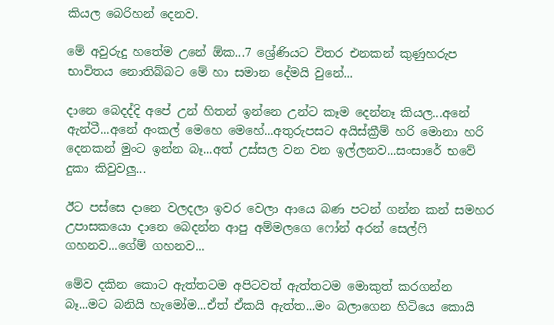කියල බෙරිහන් දෙනව.

මේ අවුරුදු හතේම උනේ ඕක...7 ශ්‍රේණියට විතර එනකන් කුණුහරුප භාවිතය නොතිබ්බට මේ හා සමාන දේමයි වුනේ...

දානෙ බෙදද්දි අපේ උන් හිතන් ඉන්නෙ උන්ට කෑම දෙන්නෑ කියල...අනේ ඇන්ටී...අනේ අංකල් මෙහෙ මෙහේ...අතුරුපසට අයිස්ක්‍රීම් හරි මොනා හරි දෙනකන් මුංට ඉන්න බෑ...අත් උස්සල වන වන ඉල්ලනව...සංසාරේ භවේ දුකා කිවුවලු...

ඊට පස්සෙ දානෙ වලදලා ඉවර වෙලා ආයෙ බණ පටන් ගන්න කන් සමහර උපාසකයො දානෙ බෙදන්න ආපු අම්මලගෙ ෆෝන් අරන් සෙල්ෆි ගහනව...ගේම් ගහනව...

මේව දකින කොට ඇත්තටම අපිටවත් ඇත්තටම මොකුත් කරගන්න බෑ...මට බනියි හැමෝම...ඒත් ඒකයි ඇත්ත...මං බලාගෙන හිටියෙ කොයි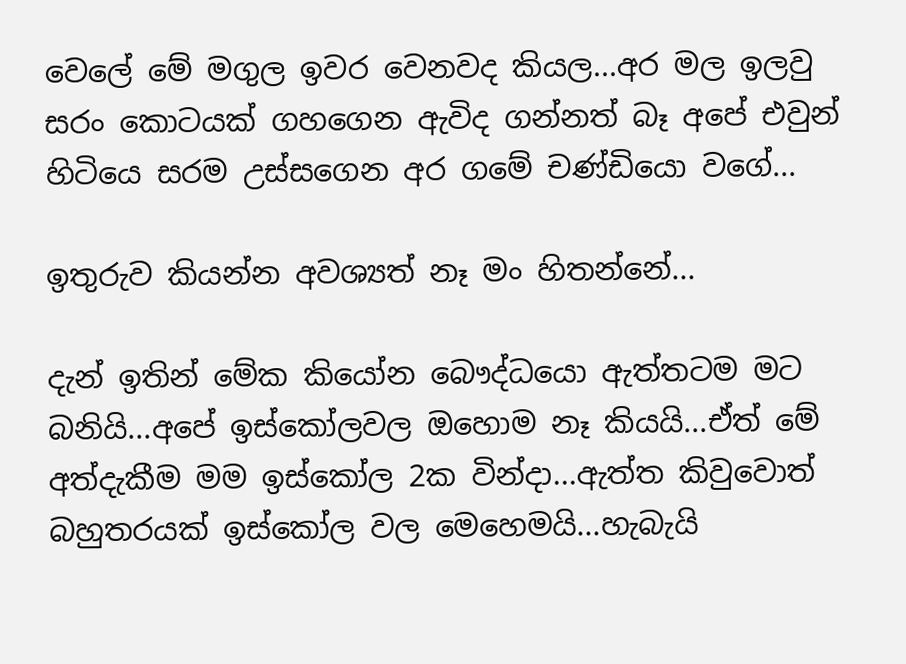වෙලේ මේ මගුල ඉවර වෙනවද කියල...අර මල ඉලවු සරං කොටයක් ගහගෙන ඇවිද ගන්නත් බෑ අපේ එවුන් හිටියෙ සරම උස්සගෙන අර ගමේ චණ්ඩියො වගේ...

ඉතුරුව කියන්න අවශ්‍යත් නෑ මං හිතන්නේ...

දැන් ඉතින් මේක කියෝන බෞද්ධයො ඇත්තටම මට බනියි...අපේ ඉස්කෝලවල ඔහොම නෑ කියයි...ඒත් මේ අත්දැකීම මම ඉස්කෝල 2ක වින්දා...ඇත්ත කිවුවොත් බහුතරයක් ඉස්කෝල වල මෙහෙමයි...හැබැයි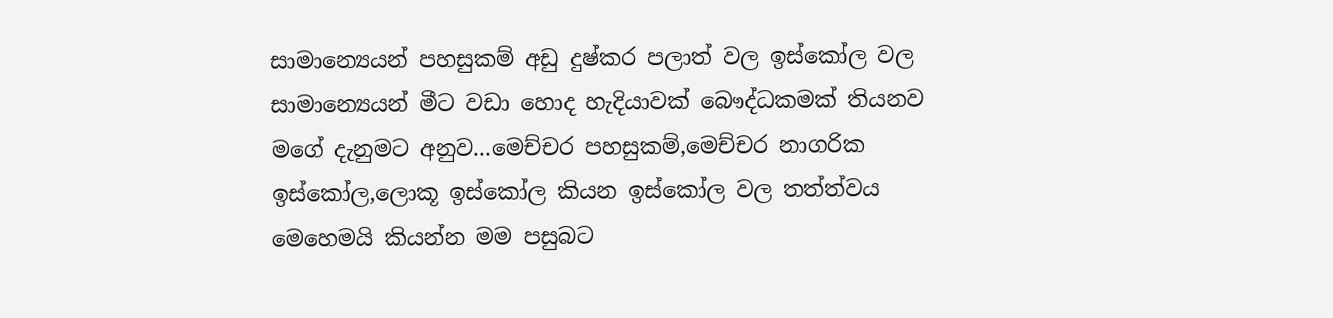සාමාන්‍යෙයන් පහසුකම් අඩු දුෂ්කර පලාත් වල ඉස්කෝල වල සාමාන්‍යෙයන් මීට වඩා හොද හැදියාවක් බෞද්ධකමක් තියනව මගේ දැනුමට අනුව...මෙච්චර පහසුකම්,මෙච්චර නාගරික ඉස්කෝල,ලොකූ ඉස්කෝල කියන ඉස්කෝල වල තත්ත්වය මෙහෙමයි කියන්න මම පසුබට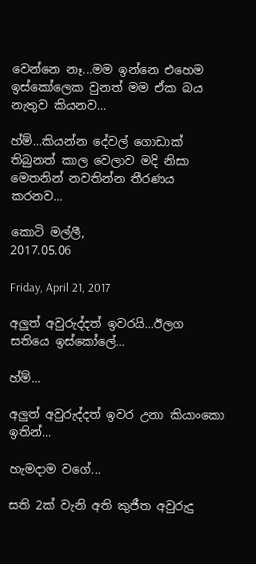වෙන්නෙ නෑ...මම ඉන්නෙ එහෙම ඉස්කෝලෙක වුනත් මම ඒක බය නැතුව කියනව...

හ්ම්...කියන්න දේවල් ගොඩාක් තිබුනත් කාල වෙලාව මදි නිසා මෙතනින් නවතින්න තීරණය කරනව...

කොටි මල්ලී,
2017.05.06

Friday, April 21, 2017

අලුත් අවුරුද්දත් ඉවරයි...ඊලග සතියෙ ඉස්කෝලේ...

හ්ම්...

අලුත් අවුරුද්දත් ඉවර උනා කියාංකො ඉතින්...

හැමදාම වගේ...

සති 2ක් වැනි අති කුජීත අවුරුදු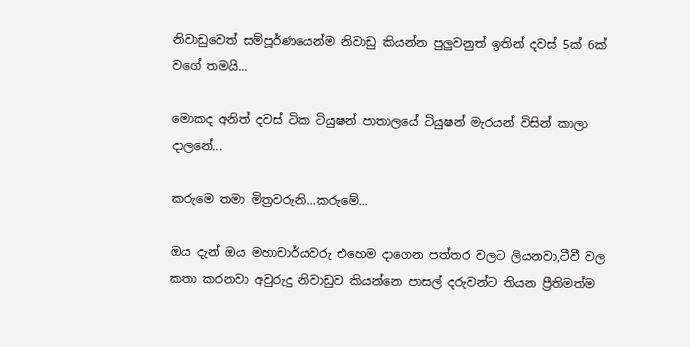නිවාඩුවෙත් සම්පූර්ණයෙන්ම නිවාඩු කියන්න පුලුවනුත් ඉතින් දවස් 5ක් 6ක් වගේ තමයි...

මොකද අනිත් දවස් ටික ටියුෂන් පාතාලයේ ටියුෂන් මැරයන් විසින් කාලා දාලනේ...

කරුමෙ තමා මිත්‍රවරුනි...කරුමේ...

ඔය දැන් ඔය මහාචාර්යවරු එහෙම දාගෙන පත්තර වලට ලියනවා,ටීවී වල කතා කරනවා අවුරුදු නිවාඩුව කියන්නෙ පාසල් දරුවන්ට තියන ප්‍රීතිමත්ම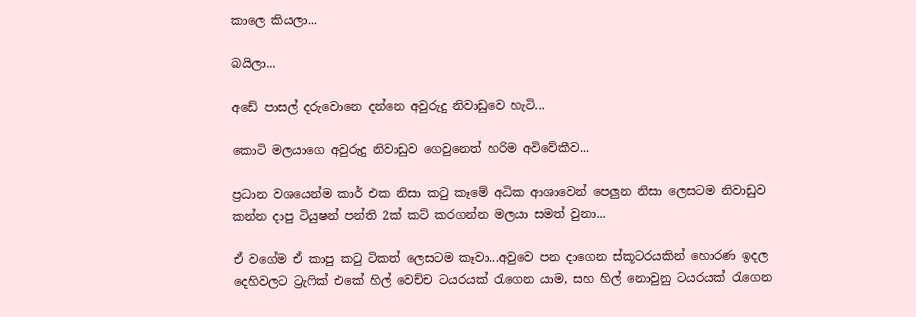කාලෙ කියලා...

බයිලා...

අඩේ පාසල් දරුවොනෙ දන්නෙ අවුරුදු නිවාඩුවෙ හැටි...

කොටි මලයාගෙ අවුරුදු නිවාඩුව ගෙවුනෙත් හරිම අවිවේකීව...

ප්‍රධාන වශයෙන්ම කාර් එක නිසා කටු කෑමේ අධික ආශාවෙන් පෙලුන නිසා ලෙසටම නිවාඩුව කන්න දාපු ටියුෂන් පන්ති 2ක් කට් කරගන්න මලයා සමත් වුනා...

ඒ වගේම ඒ කාපු කටු ටිකත් ලෙසටම කෑවා...අවුවෙ පන දාගෙන ස්කූටරයකින් හොරණ ඉදල දෙහිවලට ට්‍රැෆික් එකේ හිල් වෙච්ච ටයරයක් රැගෙන යාම, සහ හිල් නොවුනු ටයරයක් රැගෙන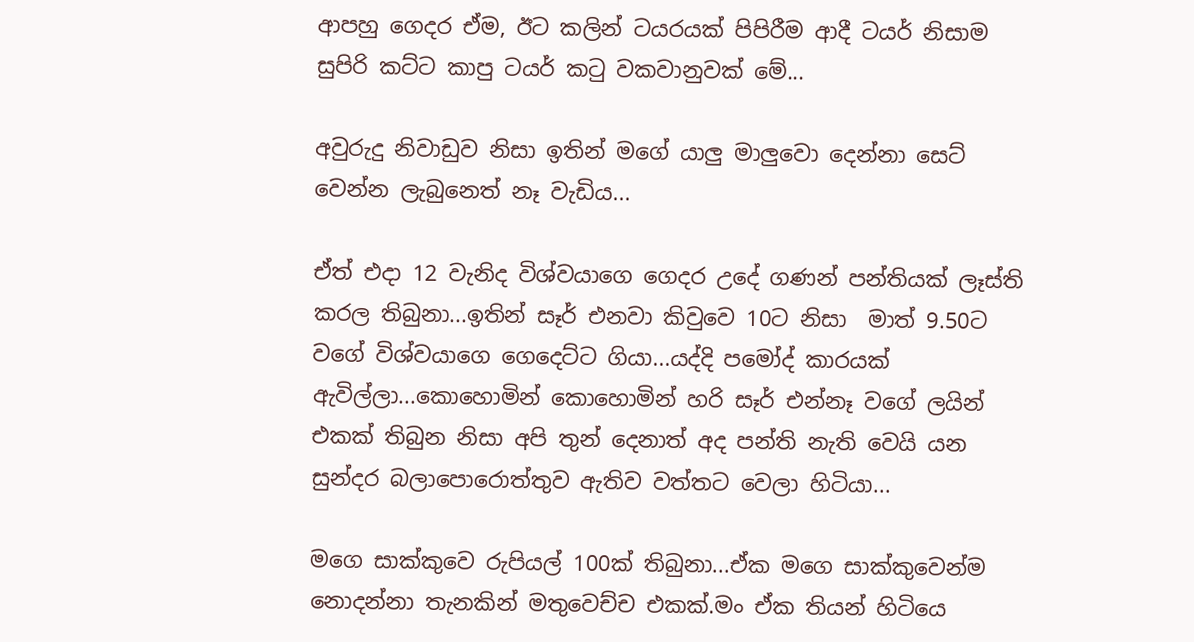ආපහු ගෙදර ඒම, ඊට කලින් ටයරයක් පිපිරීම ආදී ටයර් නිසාම සුපිරි කට්ට කාපු ටයර් කටු වකවානුවක් මේ...

අවුරුදු නිවාඩුව නිසා ඉතින් මගේ යාලු මාලුවො දෙන්නා සෙට් වෙන්න ලැබුනෙත් නෑ වැඩිය...

ඒත් එදා 12 වැනිද විශ්වයාගෙ ගෙදර උදේ ගණන් පන්තියක් ලෑස්ති කරල තිබුනා...ඉතින් සෑර් එනවා කිවුවෙ 10ට නිසා  මාත් 9.50ට වගේ විශ්වයාගෙ ගෙදෙට්ට ගියා...යද්දි පමෝද් කාරයක් ඇවිල්ලා...කොහොමින් කොහොමින් හරි සෑර් එන්නෑ වගේ ලයින් එකක් තිබුන නිසා අපි තුන් දෙනාත් අද පන්ති නැති වෙයි යන සුන්දර බලාපොරොත්තුව ඇතිව වත්තට වෙලා හිටියා...

මගෙ සාක්කුවෙ රුපියල් 100ක් තිබුනා...ඒක මගෙ සාක්කුවෙන්ම නොදන්නා තැනකින් මතුවෙච්ච එකක්.මං ඒක තියන් හිටියෙ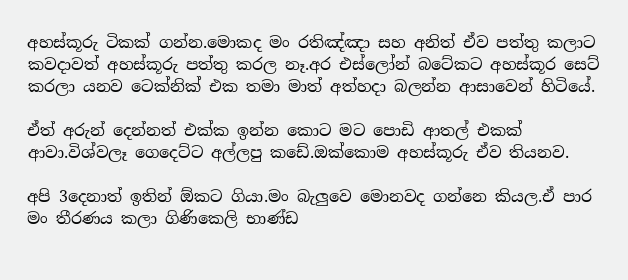අහස්කූරු ටිකක් ගන්න.මොකද මං රතිඤ්ඤා සහ අනිත් ඒව පත්තු කලාට කවදාවත් අහස්කූරු පත්තු කරල නෑ.අර එස්ලෝන් බටේකට අහස්කූර සෙට් කරලා යනව ටෙක්නික් එක තමා මාත් අත්හදා බලන්න ආසාවෙන් හිටියේ.

ඒත් අරුන් දෙන්නත් එක්ක ඉන්න කොට මට පොඩි ආතල් එකක් ආවා.විශ්වලෑ ගෙදෙට්ට අල්ලපු කඩේ.ඔක්කොම අහස්කූරු ඒව තියනව.

අපි 3දෙනාත් ඉතින් ඕකට ගියා.මං බැලුවෙ මොනවද ගන්නෙ කියල.ඒ පාර මං තීරණය කලා ගිණිකෙලි භාණ්ඩ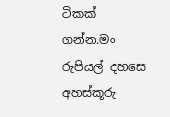ටිකක් ගන්න.මං රුපියල් දහසෙ අහස්කූරු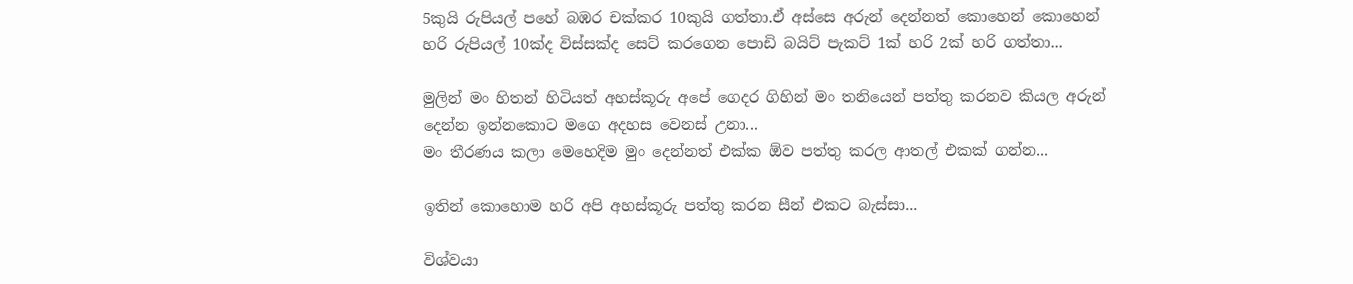5කුයි රුපියල් පහේ බඹර චක්කර 10කුයි ගත්තා.ඒ අස්සෙ අරුන් දෙන්නත් කොහෙන් කොහෙන් හරි රුපියල් 10ක්ද විස්සක්ද සෙට් කරගෙන පොඩි බයිට් පැකට් 1ක් හරි 2ක් හරි ගත්තා...

මුලින් මං හිතන් හිටියත් අහස්කූරු අපේ ගෙදර ගිහින් මං තනියෙන් පත්තු කරනව කියල අරුන් දෙන්න ඉන්නකොට මගෙ අදහස වෙනස් උනා...
මං තීරණය කලා මෙහෙදිම මුං දෙන්නත් එක්ක ඕව පත්තු කරල ආතල් එකක් ගන්න...

ඉතින් කොහොම හරි අපි අහස්කූරු පත්තු කරන සීන් එකට බැස්සා...

විශ්වයා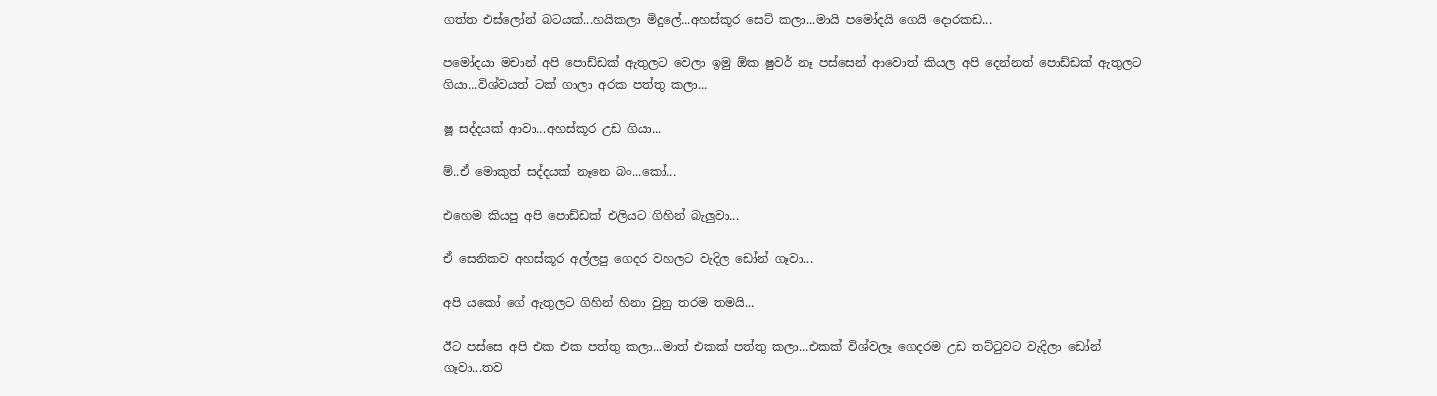ගත්ත එස්ලෝන් බටයක්...හයිකලා මිදුලේ...අහස්කූර සෙට් කලා...මායි පමෝදයි ගෙයි දොරකඩ...

පමෝදයා මචාන් අපි පොඩ්ඩක් ඇතුලට වෙලා ඉමු ඕක ෂුවර් නෑ පස්සෙන් ආවොත් කියල අපි දෙන්නත් පොඩ්ඩක් ඇතුලට ගියා...විශ්වයත් ටක් ගාලා අරක පත්තු කලා...

ෂූ සද්දයක් ආවා...අහස්කූර උඩ ගියා...

ම්..ඒ මොකුත් සද්දයක් නෑනෙ බං...කෝ...

එහෙම කියපු අපි පොඩ්ඩක් එලියට ගිහින් බැලුවා...

ඒ සෙනිකව අහස්කූර අල්ලපු ගෙදර වහලට වැදිල ඩෝන් ගෑවා...

අපි යකෝ ගේ ඇතුලට ගිහින් හිනා වුනු තරම තමයි...

ඊට පස්සෙ අපි එක එක පත්තු කලා...මාත් එකක් පත්තු කලා...එකක් විශ්වලෑ ගෙදරම උඩ තට්ටුවට වැදිලා ඩෝන් ගෑවා...තව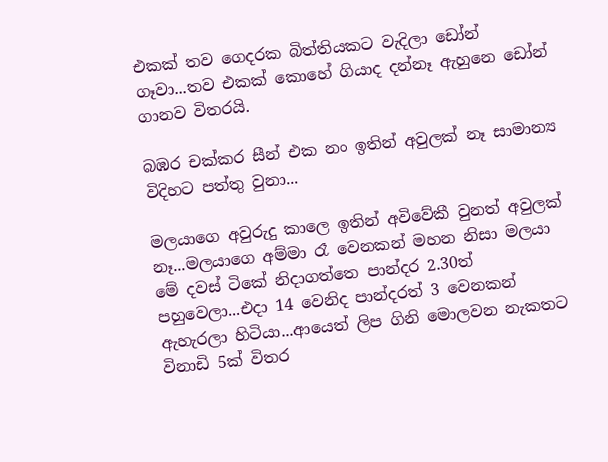එකක් තව ගෙදරක බිත්තියකට වැදිලා ඩෝන් ගෑවා...තව එකක් කොහේ ගියාද දන්නෑ ඇහුනෙ ඩෝන් ගානව විතරයි.

බඹර චක්කර සීන් එක නං ඉතින් අවුලක් නෑ සාමාන්‍ය විදිහට පත්තු වුනා...

මලයාගෙ අවුරුදු කාලෙ ඉතින් අවිවේකී වුනත් අවුලක් නෑ...මලයාගෙ අම්මා රෑ වෙනකන් මහන නිසා මලයා මේ දවස් ටිකේ නිදාගත්තෙ පාන්දර 2.30ත් පහුවෙලා...එදා 14 වෙනිද පාන්දරත් 3 වෙනකන් ඇහැරලා හිටියා...ආයෙත් ලිප ගිනි මොලවන නැකතට විනාඩි 5ක් විතර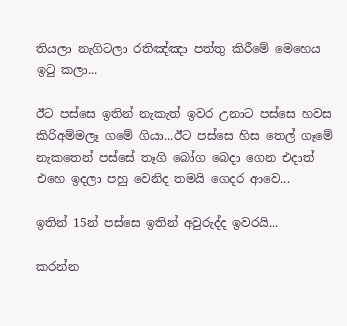තියලා නැගිටලා රතිඤ්ඤා පත්තු කිරීමේ මෙහෙය ඉටු කලා...

ඊට පස්සෙ ඉතින් නැකැත් ඉවර උනාට පස්සෙ හවස කිරිඅම්මලෑ ගමේ ගියා...ඊට පස්සෙ හිස තෙල් ගෑමේ නැකතෙන් පස්සේ තෑගි බෝග බෙදා ගෙන එදාත් එහෙ ඉදලා පහු වෙනිද තමයි ගෙදර ආවෙ...

ඉතින් 15න් පස්සෙ ඉතින් අවුරුද්ද ඉවරයි...

කරන්න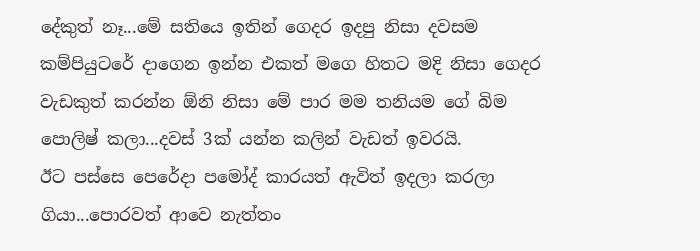දේකුත් නෑ...මේ සතියෙ ඉතින් ගෙදර ඉදපු නිසා දවසම කම්පියුටරේ දාගෙන ඉන්න එකත් මගෙ හිතට මදි නිසා ගෙදර වැඩකුත් කරන්න ඕනි නිසා මේ පාර මම තනියම ගේ බිම පොලිෂ් කලා...දවස් 3ක් යන්න කලින් වැඩත් ඉවරයි.
ඊට පස්සෙ පෙරේදා පමෝද් කාරයත් ඇවිත් ඉදලා කරලා ගියා...පොරවත් ආවෙ නැත්තං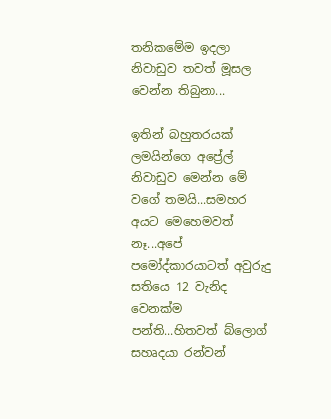තනිකමේම ඉදලා නිවාඩුව තවත් මූසල වෙන්න තිබුනා...

ඉතින් බහුතරයක් ලමයින්ගෙ අප්‍රේල් නිවාඩුව මෙන්න මේ වගේ තමයි...සමහර අයට මෙහෙමවත් නෑ...අපේ පමෝද්කාරයාටත් අවුරුදු සතියෙ 12 වැනිද වෙනක්ම පන්ති...හිතවත් බ්ලොග් සහෘදයා රන්වන්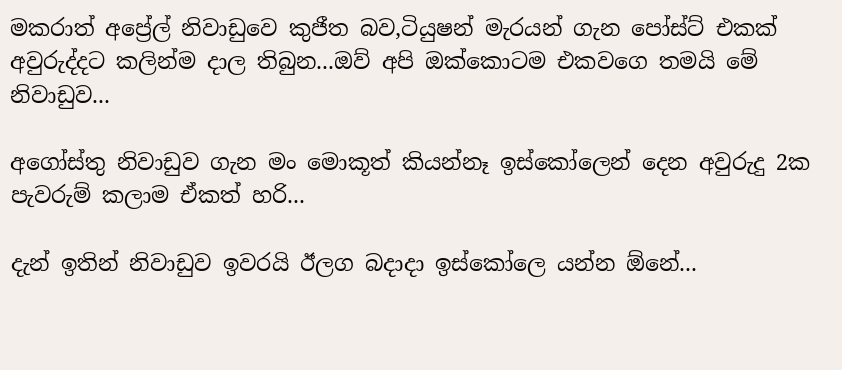මකරාත් අප්‍රේල් නිවාඩුවෙ කුජීත බව,ටියුෂන් මැරයන් ගැන පෝස්ට් එකක් අවුරුද්දට කලින්ම දාල තිබුන...ඔව් අපි ඔක්කොටම එකවගෙ තමයි මේ නිවාඩුව...

අගෝස්තු නිවාඩුව ගැන මං මොකූත් කියන්නෑ ඉස්කෝලෙන් දෙන අවුරුදු 2ක පැවරුම් කලාම ඒකත් හරි...

දැන් ඉතින් නිවාඩුව ඉවරයි ඊලග බදාදා ඉස්කෝලෙ යන්න ඕනේ...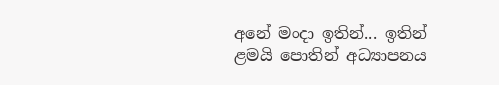අනේ මංදා ඉතින්... ඉතින් ළමයි පොතින් අධ්‍යාපනය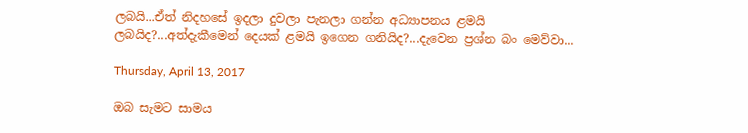ලබයි...ඒත් නිදහසේ ඉදලා දුවලා පැනලා ගන්න අධ්‍යාපනය ළමයි ලබයිද?...අත්දැකීමෙන් දෙයක් ළමයි ඉගෙන ගනියිද?...දැවෙන ප්‍රශ්න බං මෙව්වා...

Thursday, April 13, 2017

ඔබ සැමට සාමය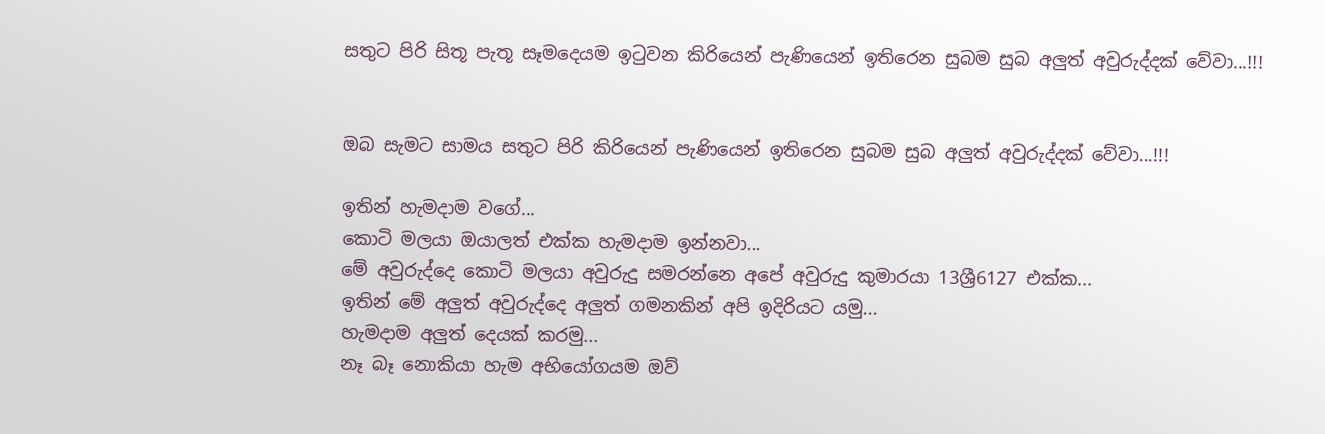සතුට පිරි සිතූ පැතූ සෑමදෙයම ඉටුවන කිරියෙන් පැණියෙන් ඉතිරෙන සුබම සුබ අලුත් අවුරුද්දක් වේවා...!!!


ඔබ සැමට සාමය සතුට පිරි කිරියෙන් පැණියෙන් ඉතිරෙන සුබම සුබ අලුත් අවුරුද්දක් වේවා...!!!

ඉතින් හැමදාම වගේ...
කොටි මලයා ඔයාලත් එක්ක හැමදාම ඉන්නවා...
මේ අවුරුද්දෙ කොටි මලයා අවුරුදු සමරන්නෙ අපේ අවුරුදු කුමාරයා 13ශ්‍රී6127 එක්ක...
ඉතින් මේ අලුත් අවුරුද්දෙ අලුත් ගමනකින් අපි ඉදිරියට යමු...
හැමදාම අලුත් දෙයක් කරමු...
නෑ බෑ නොකියා හැම අභියෝගයම ඔව්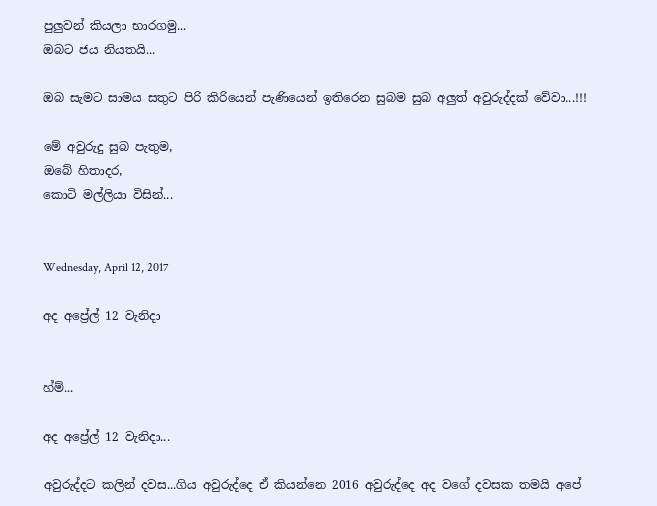පුලුවන් කියලා භාරගමු...
ඔබට ජය නියතයි...

ඔබ සැමට සාමය සතුට පිරි කිරියෙන් පැණියෙන් ඉතිරෙන සුබම සුබ අලුත් අවුරුද්දක් වේවා...!!!

මේ අවුරුදු සුබ පැතුම,
ඔබේ හිතාදර,
කොටි මල්ලියා විසින්...


Wednesday, April 12, 2017

අද අප්‍රේල් 12 වැනිදා


හ්ම්...

අද අප්‍රේල් 12 වැනිදා...

අවුරුද්දට කලින් දවස...ගිය අවුරුද්දෙ ඒ කියන්නෙ 2016 අවුරුද්දෙ අද වගේ දවසක තමයි අපේ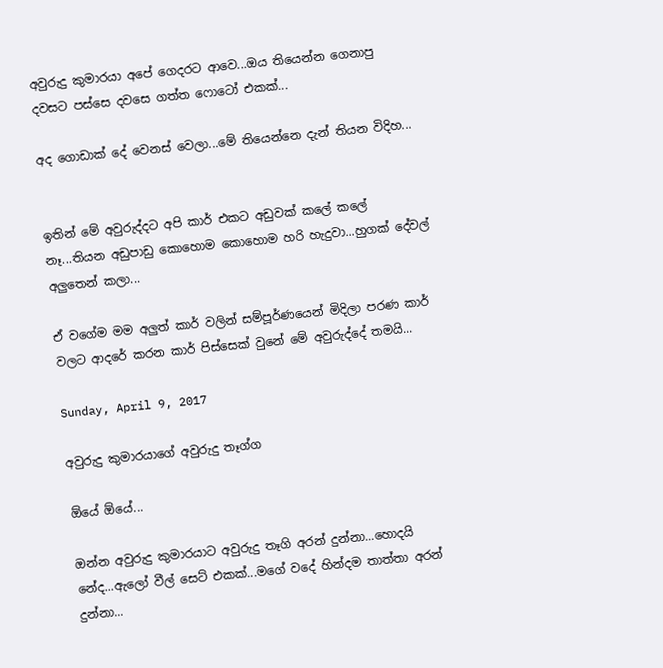අවුරුදු කුමාරයා අපේ ගෙදරට ආවෙ...ඔය තියෙන්න ගෙනාපු දවසට පස්සෙ දවසෙ ගත්ත ෆොටෝ එකක්...

අද ගොඩාක් දේ වෙනස් වෙලා...මේ තියෙන්නෙ දැන් තියන විදිහ...


ඉතින් මේ අවුරුද්දට අපි කාර් එකට අඩුවක් කලේ කලේ නෑ...තියන අඩුපාඩු කොහොම කොහොම හරි හැදුවා...හුගක් දේවල් අලුතෙන් කලා...

ඒ වගේම මම අලුත් කාර් වලින් සම්පූර්ණයෙන් මිදිලා පරණ කාර් වලට ආදරේ කරන කාර් පිස්සෙක් වුනේ මේ අවුරුද්දේ තමයි...

Sunday, April 9, 2017

අවුරුදු කුමාරයාගේ අවුරුදු තෑග්ග

ඕයේ ඕයේ...

ඔන්න අවුරුදු කුමාරයාට අවුරුදු තෑගි අරන් දුන්නා...හොදයි නේද...ඇලෝ වීල් සෙට් එකක්...මගේ වදේ හින්දම තාත්තා අරන් දුන්නා...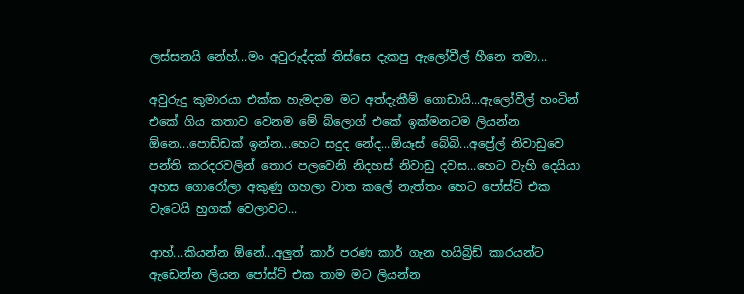ලස්සනයි නේහ්...මං අවුරුද්දක් තිස්සෙ දැකපු ඇලෝවීල් හීනෙ තමා...

අවුරුදු කුමාරයා එක්ක හැමදාම මට අත්දැකීම් ගොඩායි...ඇලෝවීල් හංටින් එකේ ගිය කතාව වෙනම මේ බ්ලොග් එකේ ඉක්මනටම ලියන්න ඕනෙ...පොඩ්ඩක් ඉන්න...හෙට සදුද නේද...ඕයෑස් බේබි...අප්‍රේල් නිවාඩුවෙ පන්ති කරදරවලින් තොර පලවෙනි නිදහස් නිවාඩු දවස...හෙට වැහි දෙයියා අහස ගොරෝලා අකුණු ගහලා වාත කලේ නැත්තං හෙට පෝස්ට් එක වැටෙයි හුගක් වෙලාවට...

ආහ්...කියන්න ඕනේ...අලුත් කාර් පරණ කාර් ගැන හයිබ්‍රිඩ් කාරයන්ට ඇඩෙන්න ලියන පෝස්ට් එක තාම මට ලියන්න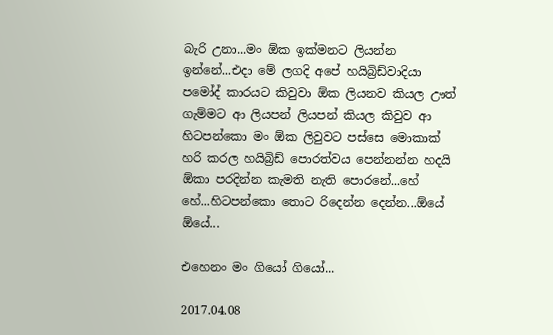බැරි උනා...මං ඕක ඉක්මනට ලියන්න ඉන්නේ...එදා මේ ලගදි අපේ හයිබ්‍රිඩ්වාදියා පමෝද් කාරයට කිවුවා ඕක ලියනව කියල ඌත් ගැම්මට ආ ලියපන් ලියපන් කියල කිවුව ආ හිටපන්කො මං ඕක ලිවුවට පස්සෙ මොකාක් හරි කරල හයිබ්‍රිඩ් පොරත්වය පෙන්නන්න හදයි ඕකා පරදින්න කැමති නැති පොරනේ...හේ හේ...හිටපන්කො තොට රිදෙන්න දෙන්න...ඕයේ ඕයේ...

එහෙනං මං ගියෝ ගියෝ...

2017.04.08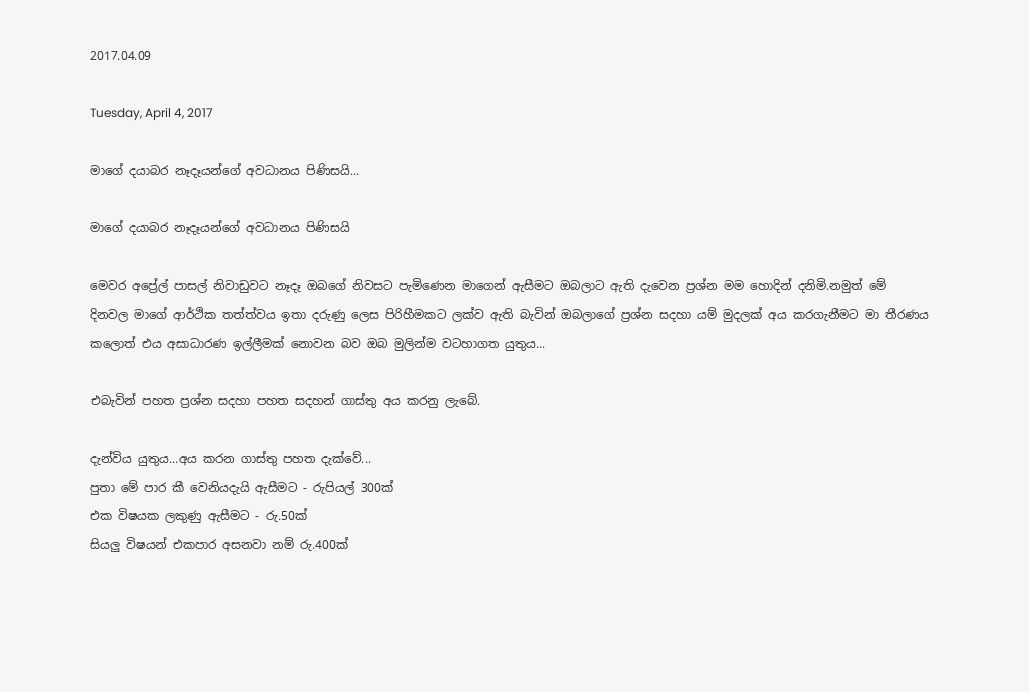2017.04.09

Tuesday, April 4, 2017

මාගේ දයාබර නෑදෑයන්ගේ අවධානය පිණිසයි...

මාගේ දයාබර නෑදෑයන්ගේ අවධානය පිණිසයි

මෙවර අප්‍රේල් පාසල් නිවාඩුවට නෑදෑ ඔබගේ නිවසට පැමිණෙන මාගෙන් ඇසීමට ඔබලාට ඇති දැවෙන ප්‍රශ්න මම හොදින් දනිමි.නමුත් මේ දිනවල මාගේ ආර්ථික තත්ත්වය ඉතා දරුණු ලෙස පිරිහීමකට ලක්ව ඇති බැවින් ඔබලාගේ ප්‍රශ්න සදහා යම් මුදලක් අය කරගැනීමට මා තීරණය කලොත් එය අසාධාරණ ඉල්ලීමක් නොවන බව ඔබ මුලින්ම වටහාගත යුතුය...

එබැවින් පහත ප්‍රශ්න සදහා පහත සදහන් ගාස්තු අය කරනු ලැබේ.

දැන්විය යුතුය...අය කරන ගාස්තු පහත දැක්වේ...
පුතා මේ පාර කී වෙනියදැයි ඇසීමට - රුපියල් 300ක්
එක විෂයක ලකුණු ඇසීමට - රු.50ක්
සියලු විෂයන් එකපාර අසනවා නම් රු.400ක්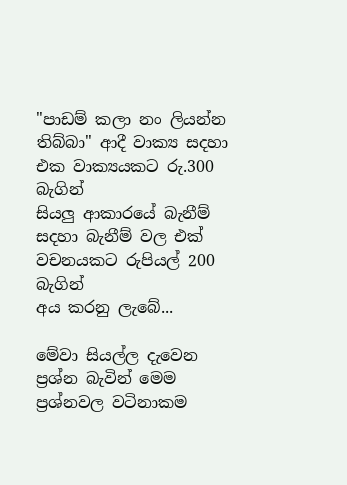"පාඩම් කලා නං ලියන්න තිබ්බා" ආදී වාක්‍ය සදහා එක වාක්‍යයකට රු.300 බැගින්
සියලු ආකාරයේ බැනීම් සදහා බැනීම් වල එක් වචනයකට රුපියල් 200 බැගින්
අය කරනු ලැබේ...

මේවා සියල්ල දැවෙන ප්‍රශ්න බැවින් මෙම ප්‍රශ්නවල වටිනාකම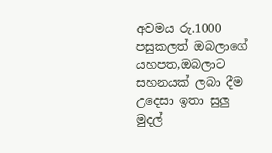අවමය රු.1000 පසුකලත් ඔබලාගේ යහපත,ඔබලාට සහනයක් ලබා දීම උදෙසා ඉතා සුලු මුදල්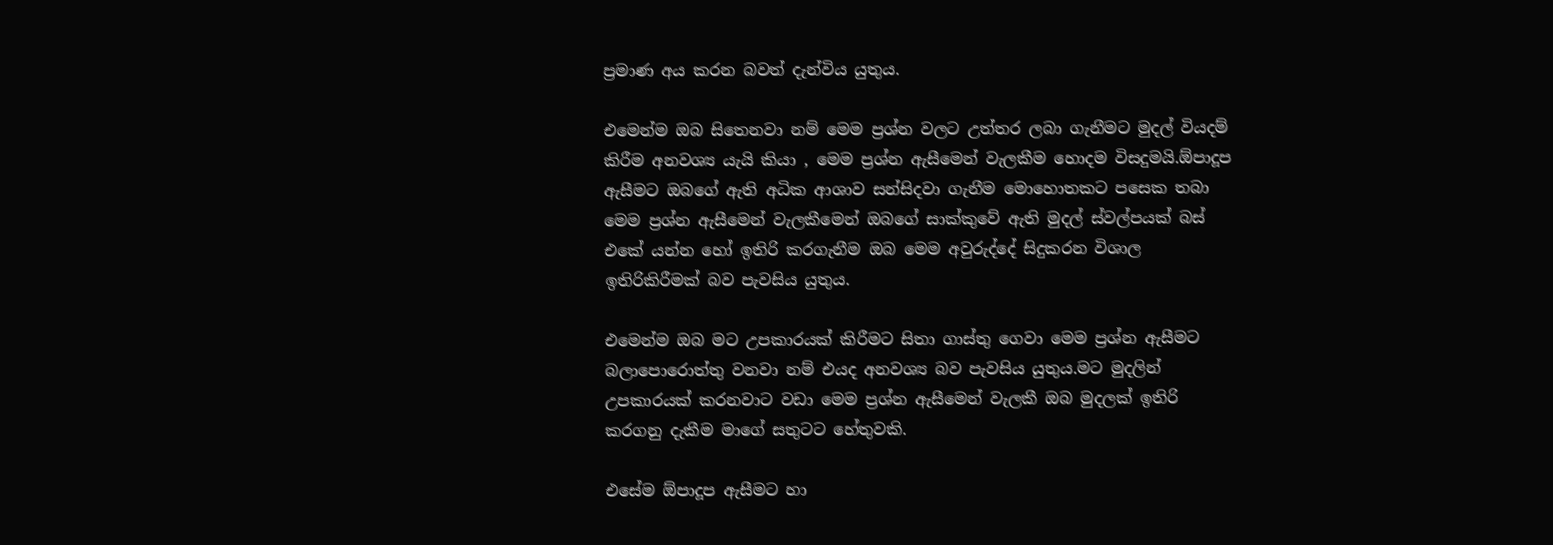ප්‍රමාණ අය කරන බවත් දැන්විය යුතුය.

එමෙන්ම ඔබ සිතෙනවා නම් මෙම ප්‍රශ්න වලට උත්තර ලබා ගැනීමට මුදල් වියදම් කිරීම අනවශ්‍ය යැයි කියා , මෙම ප්‍රශ්න ඇසීමෙන් වැලකීම හොදම විසදුමයි.ඕපාදූප ඇසීමට ඔබගේ ඇති අධික ආශාව සන්සිදවා ගැනීම මොහොතකට පසෙක තබා මෙම ප්‍රශ්න ඇසීමෙන් වැලකීමෙන් ඔබගේ සාක්කුවේ ඇති මුදල් ස්වල්පයක් බස් එකේ යන්න හෝ ඉතිරි කරගැනීම ඔබ මෙම අවුරුද්දේ සිදුකරන විශාල ඉතිරිකිරීමක් බව පැවසිය යුතුය.

එමෙන්ම ඔබ මට උපකාරයක් කිරීමට සිතා ගාස්තු ගෙවා මෙම ප්‍රශ්න ඇසීමට බලාපොරොත්තු වනවා නම් එයද අනවශ්‍ය බව පැවසිය යුතුය.මට මුදලින් උපකාරයක් කරනවාට වඩා මෙම ප්‍රශ්න ඇසීමෙන් වැලකී ඔබ මුදලක් ඉතිරි කරගනු දැකීම මාගේ සතුටට හේතුවකි.

එසේම ඕපාදූප ඇසීමට හා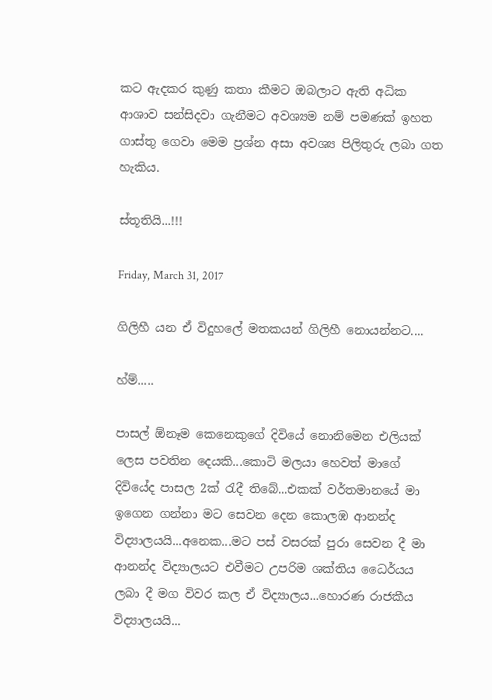කට ඇදකර කුණු කතා කීමට ඔබලාට ඇති අධික ආශාව සන්සිදවා ගැනීමට අවශ්‍යම නම් පමණක් ඉහත ගාස්තු ගෙවා මෙම ප්‍රශ්න අසා අවශ්‍ය පිලිතුරු ලබා ගත හැකිය.

ස්තූතියි...!!!

Friday, March 31, 2017

ගිලිහී යන ඒ විදුහලේ මතකයන් ගිලිහී නොයන්නට....

හ්ම්.....

පාසල් ඕනෑම කෙනෙකුගේ දිවියේ නොනිමෙන එලියක් ලෙස පවතින දෙයකි...කොටි මලයා හෙවත් මාගේ දිවියේද පාසල 2ක් රැදී තිබේ...එකක් වර්තමානයේ මා ඉගෙන ගන්නා මට සෙවන දෙන කොලඹ ආනන්ද විද්‍යාලයයි...අනෙක...මට පස් වසරක් පුරා සෙවන දී මා ආනන්ද විද්‍යාලයට එවීමට උපරිම ශක්තිය ධෛර්යය ලබා දී මග විවර කල ඒ විද්‍යාලය...හොරණ රාජකීය විද්‍යාලයයි...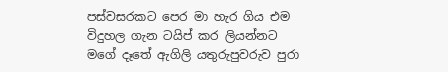පස්වසරකට පෙර මා හැර ගිය එම විදුහල ගැන ටයිප් කර ලියන්නට මගේ දෑතේ ඇගිලි යතුරුපුවරුව පුරා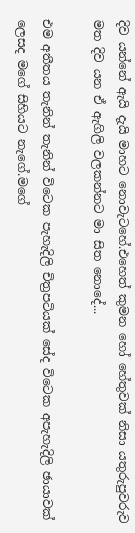දිව යන්නේ ඇයි දැයි මාහට නොවැටහේ.එහෙත් කුමන හෝ හේතුවක් නිසා යතුරුපුවරුව මත දිව යන ඒ ඇගිලි වලකන්නට මා සිත නොදේ...

එම අතීතය තැනින් තැනින් විටෙක පැහැදිලි චිත්‍රපටියක් සේද විටෙක අපැහැදිලි ඡායාවක් ලෙසද මගේ සිහියට නැගේ.මගේ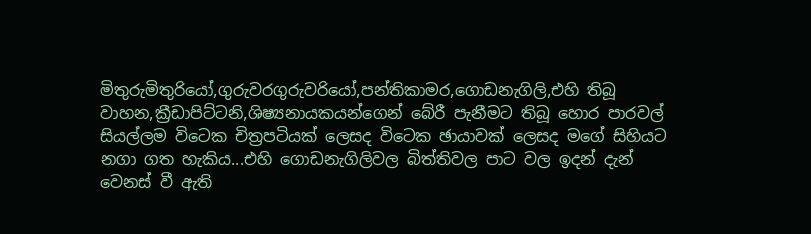මිතුරුමිතුරියෝ,ගුරුවරගුරුවරියෝ,පන්තිකාමර,ගොඩනැගිලි,එහි තිබූ වාහන,ක්‍රීඩාපිට්ටනි,ශිෂ්‍යනායකයන්ගෙන් බේරී පැනීමට තිබූ හොර පාරවල් සියල්ලම විටෙක චිත්‍රපටියක් ලෙසද විටෙක ඡායාවක් ලෙසද මගේ සිහියට නගා ගත හැකිය...එහි ගොඩනැගිලිවල බිත්තිවල පාට වල ඉදන් දැන් වෙනස් වී ඇති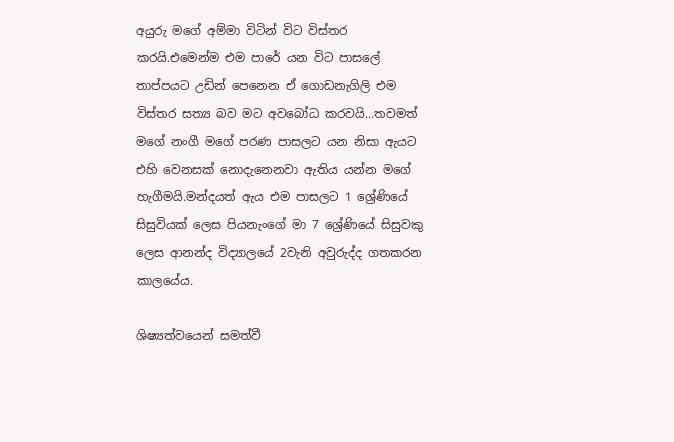අයුරු මගේ අම්මා විටින් විට විස්තර කරයි.එමෙන්ම එම පාරේ යන විට පාසලේ තාප්පයට උඩින් පෙනෙන ඒ ගොඩනැගිලි එම විස්තර සත්‍ය බව මට අවබෝධ කරවයි...තවමත් මගේ නංගී මගේ පරණ පාසලට යන නිසා ඇයට එහි වෙනසක් නොදැනෙනවා ඇතිය යන්න මගේ හැගීමයි.මන්දයත් ඇය එම පාසලට 1 ශ්‍රේණියේ සිසුවියක් ලෙස පියනැංගේ මා 7 ශ්‍රේණියේ සිසුවකු ලෙස ආනන්ද විද්‍යාලයේ 2වැනි අවුරුද්ද ගතකරන කාලයේය.

ශිෂ්‍යත්වයෙන් සමත්වී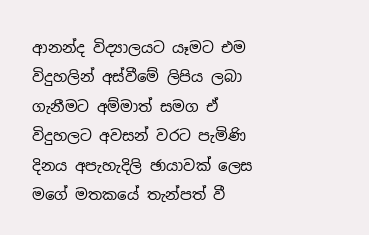ආනන්ද විද්‍යාලයට යෑමට එම විදුහලින් අස්වීමේ ලිපිය ලබා ගැනීමට අම්මාත් සමග ඒ විදුහලට අවසන් වරට පැමිණි දිනය අපැහැදිලි ඡායාවක් ලෙස මගේ මතකයේ තැන්පත් වී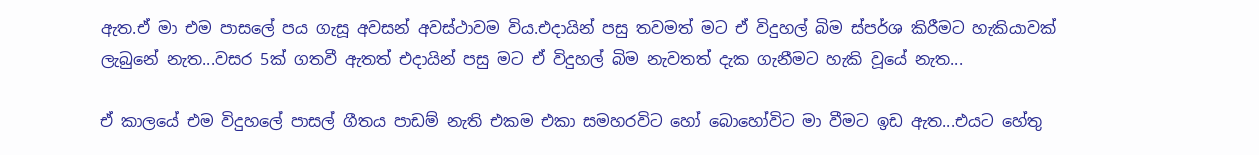ඇත.ඒ මා එම පාසලේ පය ගැසූ අවසන් අවස්ථාවම විය.එදායින් පසු තවමත් මට ඒ විදුහල් බිම ස්පර්ශ කිරීමට හැකියාවක් ලැබුනේ නැත...වසර 5ක් ගතවී ඇතත් එදායින් පසු මට ඒ විදුහල් බිම නැවතත් දැක ගැනීමට හැකි වූයේ නැත...

ඒ කාලයේ එම විදුහලේ පාසල් ගීතය පාඩම් නැති එකම එකා සමහරවිට හෝ බොහෝවිට මා වීමට ඉඩ ඇත...එයට හේතු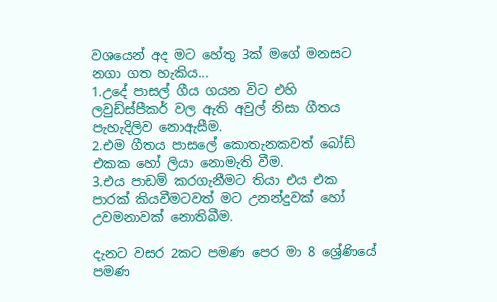වශයෙන් අද මට හේතු 3ක් මගේ මනසට නගා ගත හැකිය...
1.උදේ පාසල් ගීය ගයන විට එහි ලවුඩ්ස්පීකර් වල ඇති අවුල් නිසා ගීතය පැහැදිලිව නොඇසීම.
2.එම ගීතය පාසලේ කොතැනකවත් බෝඩ් එකක හෝ ලියා නොමැති වීම.
3.එය පාඩම් කරගැනීමට තියා එය එක පාරක් කියවීමටවත් මට උනන්දුවක් හෝ උවමනාවක් නොතිබීම.

දැනට වසර 2කට පමණ පෙර මා 8 ශ්‍රේණියේ පමණ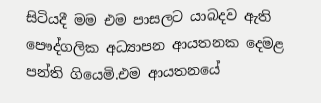සිටියදී මම එම පාසලට යාබදව ඇති පෞද්ගලික අධ්‍යාපන ආයතනක දෙමළ පන්ති ගියෙමි.එම ආයතනයේ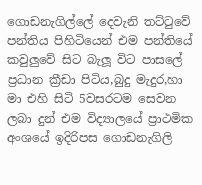ගොඩනැගිල්ලේ දෙවැනි තට්ටුවේ පන්තිය පිහිටියෙන් එම පන්තියේ කවුලුවේ සිට බැලූ විට පාසලේ ප්‍රධාන ක්‍රීඩා පිටිය,බුදු මැදුර,හා මා එහි සිටි 5වසරටම සෙවන ලබා දුන් එම විද්‍යාලයේ ප්‍රාථමික අංශයේ ඉදිරිපස ගොඩනැගිලි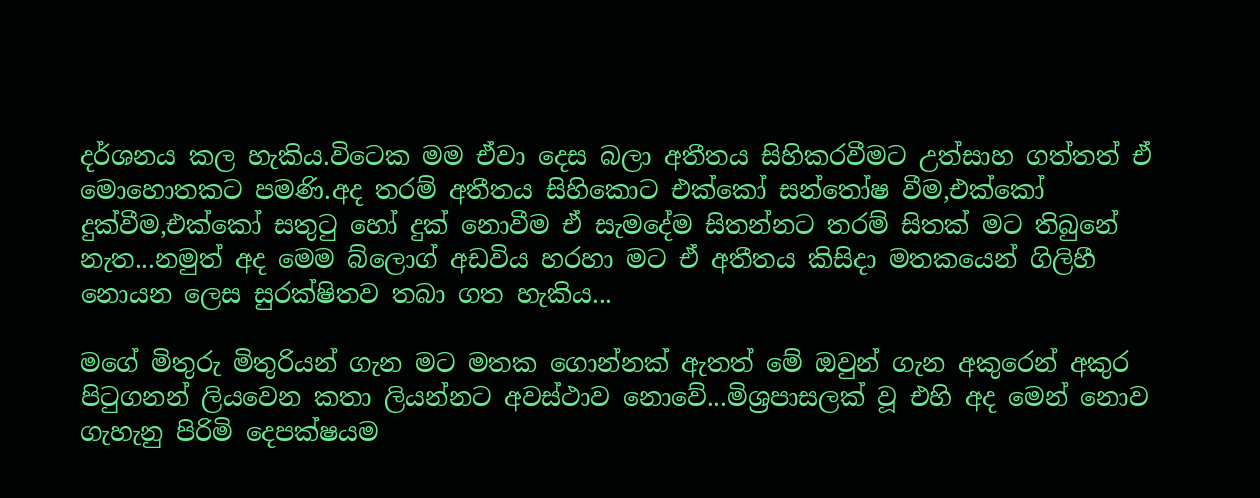දර්ශනය කල හැකිය.විටෙක මම ඒවා දෙස බලා අතීතය සිහිකරවීමට උත්සාහ ගත්තත් ඒ මොහොතකට පමණි.අද තරම් අතීතය සිහිකොට එක්කෝ සන්තෝෂ වීම,එක්කෝ දුක්වීම,එක්කෝ සතුටු හෝ දුක් නොවීම ඒ සැමදේම සිතන්නට තරම් සිතක් මට තිබුනේ නැත...නමුත් අද මෙම බ්ලොග් අඩවිය හරහා මට ඒ අතීතය කිසිදා මතකයෙන් ගිලිහී නොයන ලෙස සුරක්ෂිතව තබා ගත හැකිය...

මගේ මිතුරු මිතුරියන් ගැන මට මතක ගොන්නක් ඇතත් මේ ඔවුන් ගැන අකුරෙන් අකුර පිටුගනන් ලියවෙන කතා ලියන්නට අවස්ථාව නොවේ...මිශ්‍රපාසලක් වූ එහි අද මෙන් නොව ගැහැනු පිරිමි දෙපක්ෂයම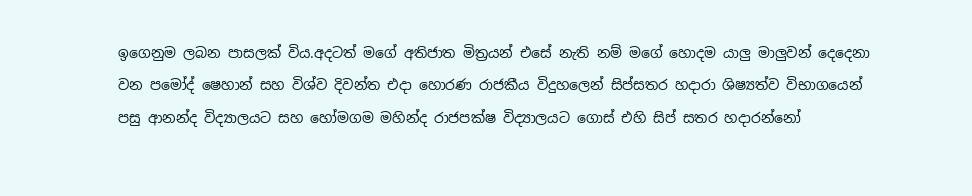ඉගෙනුම ලබන පාසලක් විය.අදටත් මගේ අතිජාත මිත්‍රයන් එසේ නැති නම් මගේ හොදම යාලු මාලුවන් දෙදෙනා වන පමෝද් ෂෙහාන් සහ විශ්ව දිවන්ත එදා හොරණ රාජකීය විදුහලෙන් සිප්සතර හදාරා ශිෂ්‍යත්ව විභාගයෙන් පසු ආනන්ද විද්‍යාලයට සහ හෝමගම මහින්ද රාජපක්ෂ විද්‍යාලයට ගොස් එහි සිප් සතර හදාරන්නෝ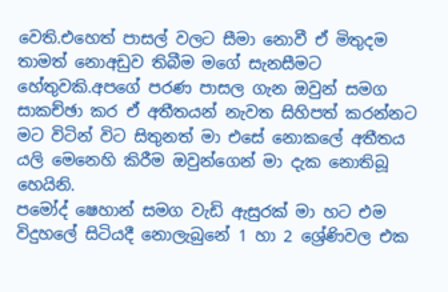වෙති.එහෙත් පාසල් වලට සීමා නොවී ඒ මිතුදම තාමත් නොඅඩුව තිබීම මගේ සැනසීමට හේතුවකි.අපගේ පරණ පාසල ගැන ඔවුන් සමග සාකච්ඡා කර ඒ අතීතයන් නැවත සිහිපත් කරන්නට මට විටින් විට සිතුනත් මා එසේ නොකලේ අතීතය යලි මෙනෙහි කිරීම ඔවුන්ගෙන් මා දැක නොතිබූ හෙයිනි.
පමෝද් ෂෙහාන් සමග වැඩි ඇසුරක් මා හට එම විදුහලේ සිටියදී නොලැබුනේ 1 හා 2 ශ්‍රේණිවල එක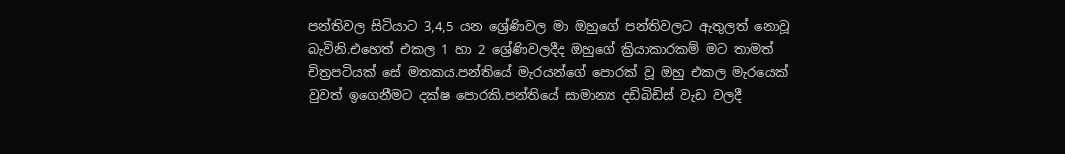පන්තිවල සිටියාට 3,4,5 යන ශ්‍රේණිවල මා ඔහුගේ පන්තිවලට ඇතුලත් නොවූ බැවිනි.එහෙත් එකල 1 හා 2 ශ්‍රේණිවලදීද ඔහුගේ ක්‍රියාකාරකම් මට තාමත් චිත්‍රපටියක් සේ මතකය.පන්තියේ මැරයන්ගේ පොරක් වූ ඔහු එකල මැරයෙක් වුවත් ඉගෙනීමට දක්ෂ පොරකි.පන්තියේ සාමාන්‍ය දඩිබිඩිස් වැඩ වලදී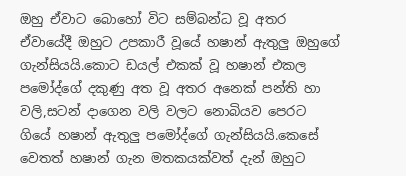ඔහු ඒවාට බොහෝ විට සම්බන්ධ වූ අතර ඒවායේදී ඔහුට උපකාරී වූයේ හෂාන් ඇතුලු ඔහුගේ ගැන්සියයි.කොට ඩයල් එකක් වූ හෂාන් එකල පමෝද්ගේ දකුණු අත වූ අතර අනෙක් පන්ති හා වලි,සටන් දාගෙන වලි වලට නොබියව පෙරට ගියේ හෂාන් ඇතුලු පමෝද්ගේ ගැන්සියයි.කෙසේ වෙතත් හෂාන් ගැන මතකයක්වත් දැන් ඔහුට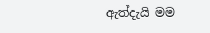ඇත්දැයි මම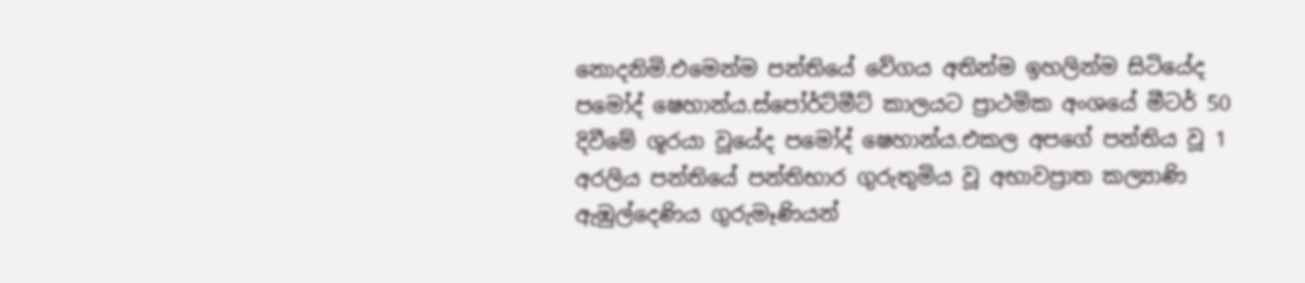නොදනිමි.එමෙන්ම පන්තියේ වේගය අතින්ම ඉහලින්ම සිටියේද පමෝද් ෂෙහාන්ය.ස්පෝර්ට්මීට් කාලයට ප්‍රාථමික අංශයේ මීටර් 50 දිවීමේ ශූරයා වූයේද පමෝද් ෂෙහාන්ය.එකල අපගේ පන්තිය වූ 1 අරලිය පන්තියේ පන්තිභාර ගුරුතුමිය වූ අභාවප්‍රාත කල්‍යාණි ඇඹුල්දෙණිය ගුරුමෑණියන්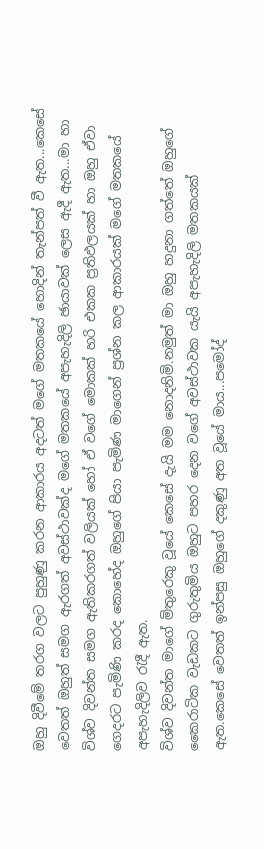ඔහු දිවීමේ තරග වලට පුහුණු කරන ආකාරය අදටත් මගේ මතකයේ හොදින් තැන්පත් වී ඇත...කෙසේ වෙතත් ඔහුත් සමග ඇරගත් අවස්ථාවක්ද මගේ මතකයේ අපැහැදිලි ඡායාවක් ලෙස ඇදී ඇත...මා හා විශ්ව දිවන්ත සමග ඇතිකරගත් වලියක් හෝ ඒ වගේ මොකක් හරි එකක ප්‍රතිඵලයක් හා ඔහු ඒවා ගෙදරට පැමිණි කරද කොහේද ඔහුගේ පියා පැමිණ මාගෙන් ප්‍රශ්න කල ආකාරයක් මගේ මතකයේ අපැහැදිලිව රැදී ඇත.
විශ්ව දිවන්ත මාගේ මිතුරෙකු වූයේ කෙසේ දැයි මම නොදනිමි.නමුත් මා ඔහු හදුනා ගත්තේ ඔහුගේ කෛරාටික වැඩකට ගුරුතුමිය ඔහුට පහර දෙන වගේ අවස්ථාවක යැයි අපැහැදිලි මතකයක් ඇත.කෙසේ වෙතත් ඉන්පසු ඔහුගේ දකුණු අත වූයේ මාය...පමෝද්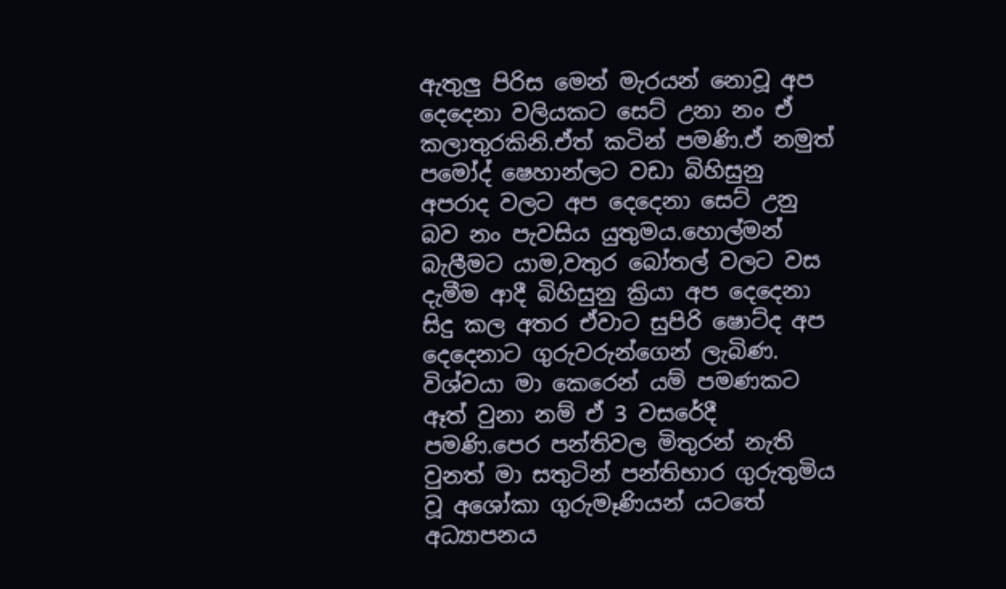ඇතුලු පිරිස මෙන් මැරයන් නොවූ අප දෙදෙනා වලියකට සෙට් උනා නං ඒ කලාතුරකිනි.ඒත් කටින් පමණි.ඒ නමුත් පමෝද් ෂෙහාන්ලට වඩා බිහිසුනු අපරාද වලට අප දෙදෙනා සෙට් උනු බව නං පැවසිය යුතුමය.හොල්මන් බැලීමට යාම,වතුර බෝතල් වලට වස දැමීම ආදී බිහිසුනු ක්‍රියා අප දෙදෙනා සිදු කල අතර ඒවාට සුපිරි ෂොට්ද අප දෙදෙනාට ගුරුවරුන්ගෙන් ලැබිණ.
විශ්වයා මා කෙරෙන් යම් පමණකට ඈත් වුනා නම් ඒ 3 වසරේදී පමණි.පෙර පන්තිවල මිතුරන් නැති වුනත් මා සතුටින් පන්තිභාර ගුරුතුමිය වූ අශෝකා ගුරුමෑණියන් යටතේ අධ්‍යාපනය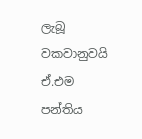ලැබූ වකවානුවයි ඒ.එම පන්තිය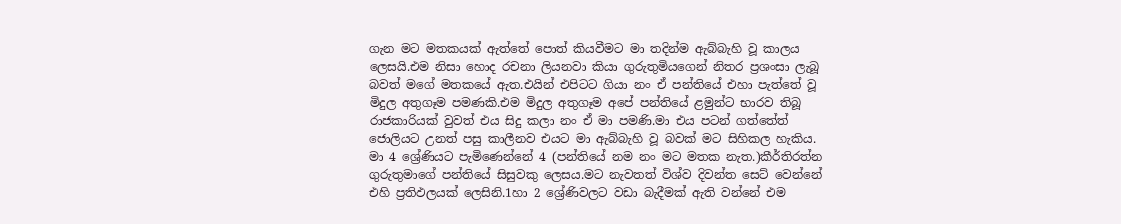ගැන මට මතකයක් ඇත්තේ පොත් කියවීමට මා තදින්ම ඇබ්බැහි වූ කාලය ලෙසයි.එම නිසා හොද රචනා ලියනවා කියා ගුරුතුමියගෙන් නිතර ප්‍රශංසා ලැබූ බවත් මගේ මතකයේ ඇත.එයින් එපිටට ගියා නං ඒ පන්තියේ එහා පැත්තේ වූ මිදුල අතුගෑම පමණකි.එම මිදුල අතුගෑම අපේ පන්තියේ ළමුන්ට භාරව තිබූ රාජකාරියක් වුවත් එය සිදු කලා නං ඒ මා පමණි.මා එය පටන් ගත්තේත් ජොලියට උනත් පසු කාලීනව එයට මා ඇබ්බැහි වූ බවක් මට සිහිකල හැකිය.
මා 4 ශ්‍රේණියට පැමිණෙන්නේ 4 (පන්තියේ නම නං මට මතක නැත.)කීර්තිරත්න ගුරුතුමාගේ පන්තියේ සිසුවකු ලෙසය.මට නැවතත් විශ්ව දිවන්ත සෙට් වෙන්නේ එහි ප්‍රතිඵලයක් ලෙසිනි.1හා 2 ශ්‍රේණිවලට වඩා බැදීමක් ඇති වන්නේ එම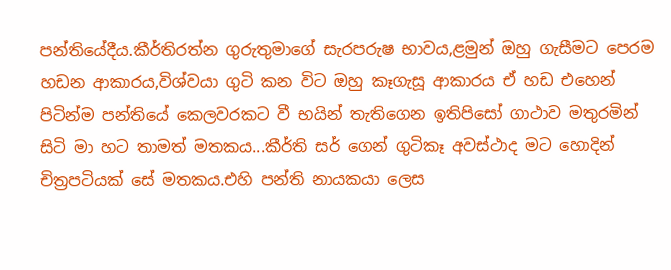පන්තියේදීය.කීර්තිරත්න ගුරුතුමාගේ සැරපරුෂ භාවය,ළමුන් ඔහු ගැසීමට පෙරම හඩන ආකාරය,විශ්වයා ගුටි කන විට ඔහු කෑගැසූ ආකාරය ඒ හඩ එහෙන් පිටින්ම පන්තියේ කෙලවරකට වී භයින් තැතිගෙන ඉතිපිසෝ ගාථාව මතුරමින් සිටි මා හට තාමත් මතකය...කීර්ති සර් ගෙන් ගුටිකෑ අවස්ථාද මට හොදින් චිත්‍රපටියක් සේ මතකය.එහි පන්ති නායකයා ලෙස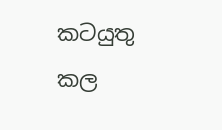කටයුතු කල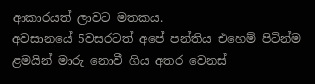ආකාරයත් ලාවට මතකය.
අවසානයේ 5වසරටත් අපේ පන්තිය එහෙම් පිටින්ම ළමයින් මාරු නොවී ගිය අතර වෙනස්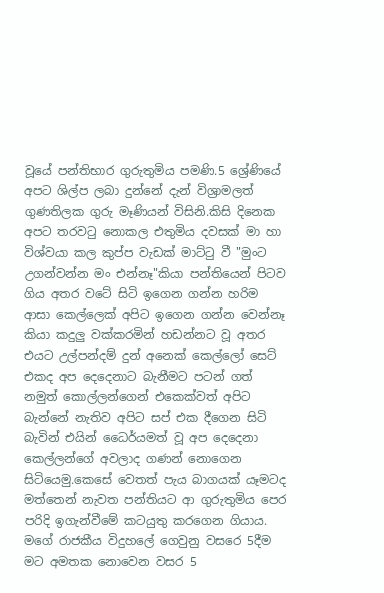වූයේ පන්තිභාර ගුරුතුමිය පමණි.5 ශ්‍රේණියේ අපට ශිල්ප ලබා දුන්නේ දැන් විශ්‍රාමලත් ගුණතිලක ගුරු මෑණියන් විසිනි.කිසි දිනෙක අපට තරවටු නොකල එතුමිය දවසක් මා හා විශ්වයා කල කුප්ප වැඩක් මාට්ටු වී "මුංට උගන්වන්න මං එන්නෑ"කියා පන්තියෙන් පිටව ගිය අතර වටේ සිටි ඉගෙන ගන්න හරිම ආසා කෙල්ලෙක් අපිට ඉගෙන ගන්න වෙන්නෑ කියා කදුලු වක්කරමින් හඩන්නට වූ අතර එයට උල්පන්දම් දුන් අනෙක් කෙල්ලෝ සෙට් එකද අප දෙදෙනාට බැනීමට පටන් ගත් නමුත් කොල්ලන්ගෙන් එකෙක්වත් අපිට බැන්නේ නැතිව අපිට සප් එක දීගෙන සිටි බැවින් එයින් ධෛර්යමත් වූ අප දෙදෙනා කෙල්ලන්ගේ අවලාද ගණන් නොගෙන සිටියෙමු.කෙසේ වෙතත් පැය බාගයක් යෑමටද මත්තෙන් නැවත පන්තියට ආ ගුරුතුමිය පෙර පරිදි ඉගැන්වීමේ කටයුතු කරගෙන ගියාය.
මගේ රාජකීය විදුහලේ ගෙවුනු වසරෙ 5දීම මට අමතක නොවෙන වසර 5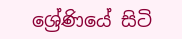ශ්‍රේණියේ සිටි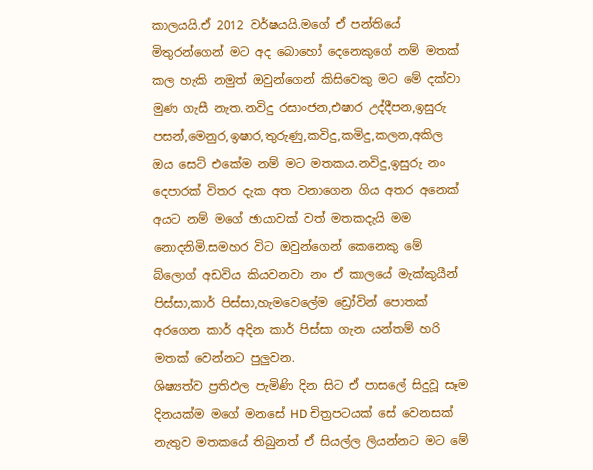කාලයයි.ඒ 2012 වර්ෂයයි.මගේ ඒ පන්තියේ මිතුරන්ගෙන් මට අද බොහෝ දෙනෙකුගේ නම් මතක් කල හැකි නමුත් ඔවුන්ගෙන් කිසිවෙකු මට මේ දක්වා මුණ ගැසී නැත.නවිදු රසාංජන,එෂාර උද්දීපන,ඉසුරු පසන්,මෙනුර,ඉෂාර,තුරුණු,කවිදු,කමිදු,කලන,අකිල ඔය සෙට් එකේම නම් මට මතකය.නවිදු,ඉසුරු නං දෙපාරක් විතර දැක අත වනාගෙන ගිය අතර අනෙක් අයට නම් මගේ ඡායාවක් වත් මතකදැයි මම නොදනිමි.සමහර විට ඔවුන්ගෙන් කෙනෙකු මේ බ්ලොග් අඩවිය කියවනවා නං ඒ කාලයේ මැක්කුයීන් පිස්සා,කාර් පිස්සා,හැමවෙලේම ඩ්‍රෝවින් පොතක් අරගෙන කාර් අදින කාර් පිස්සා ගැන යන්තම් හරි මතක් වෙන්නට පුලුවන.
ශිෂ්‍යත්ව ප්‍රතිඵල පැමිණි දින සිට ඒ පාසලේ සිදුවූ සෑම දිනයක්ම මගේ මනසේ HD චිත්‍රපටයක් සේ වෙනසක් නැතුව මතකයේ තිබුනත් ඒ සියල්ල ලියන්නට මට මේ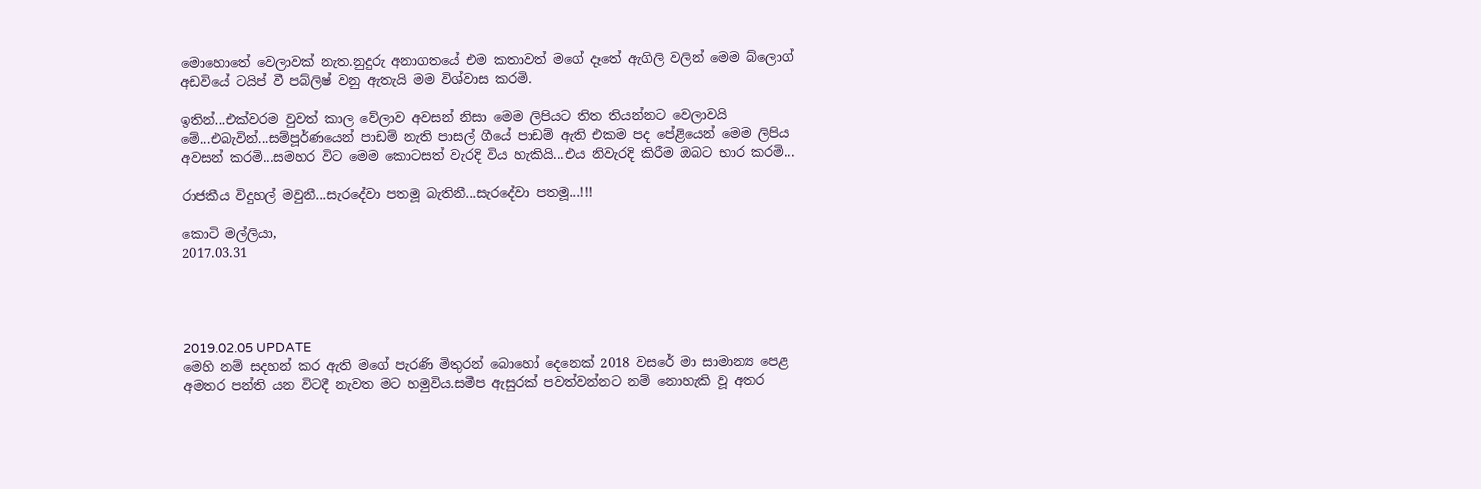මොහොතේ වෙලාවක් නැත.නුදුරු අනාගතයේ එම කතාවත් මගේ දෑතේ ඇගිලි වලින් මෙම බ්ලොග් අඩවියේ ටයිප් වී පබ්ලිෂ් වනු ඇතැයි මම විශ්වාස කරමි.

ඉතින්...එක්වරම වුවත් කාල වේලාව අවසන් නිසා මෙම ලිපියට තිත තියන්නට වෙලාවයි මේ...එබැවින්...සම්පූර්ණයෙන් පාඩම් නැති පාසල් ගීයේ පාඩම් ඇති එකම පද පේළියෙන් මෙම ලිපිය අවසන් කරමි...සමහර විට මෙම කොටසත් වැරදි විය හැකියි...එය නිවැරදි කිරීම ඔබට භාර කරමි...

රාජකීය විදුහල් මවුනී...සැරදේවා පතමූ බැතිනී...සැරදේවා පතමූ...!!!

කොටි මල්ලියා,
2017.03.31




2019.02.05 UPDATE
මෙහි නම් සදහන් කර ඇති මගේ පැරණි මිතුරන් බොහෝ දෙනෙක් 2018 වසරේ මා සාමාන්‍ය පෙළ අමතර පන්ති යන විටදී නැවත මට හමුවිය.සමීප ඇසුරක් පවත්වන්නට නම් නොහැකි වූ අතර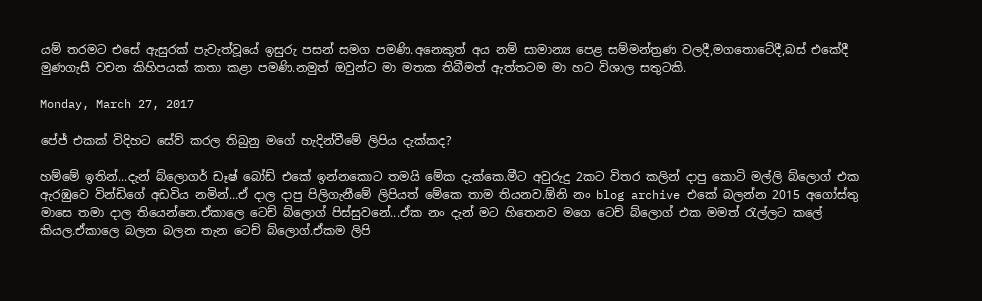යම් තරමට එසේ ඇසුරක් පැවැත්වූයේ ඉසුරු පසන් සමග පමණි.අනෙකුත් අය නම් සාමාන්‍ය පෙළ සම්මන්ත්‍රණ වලදී,මගතොටේදී,බස් එකේදී මුණගැසී වචන කිහිපයක් කතා කළා පමණි.නමුත් ඔවුන්ට මා මතක තිබීමත් ඇත්තටම මා හට විශාල සතුටකි.

Monday, March 27, 2017

පේජ් එකක් විදිහට සේව් කරල තිබුනු මගේ හැදින්වීමේ ලිපිය දැක්කද?

හම්මේ ඉතින්...දැන් බ්ලොගර් ඩෑෂ් බෝඩ් එකේ ඉන්නකොට තමයි මේක දැක්කෙ.මීට අවුරුදු 2කට විතර කලින් දාපු කොටි මල්ලි බ්ලොග් එක ඇරඹුවෙ වින්ඩිගේ අඩවිය නමින්...ඒ දාල දාපු පිලිගැනීමේ ලිපියත් මේකෙ තාම තියනව.ඕනි නං blog archive එකේ බලන්න 2015 අගෝස්තු මාසෙ තමා දාල තියෙන්නෙ.ඒකාලෙ ටෙච් බ්ලොග් පිස්සුවනේ...ඒක නං දැන් මට හිතෙනව මගෙ ටෙච් බ්ලොග් එක මමත් රැල්ලට කලේ කියල.ඒකාලෙ බලන බලන තැන ටෙච් බ්ලොග්.ඒකම ලිපි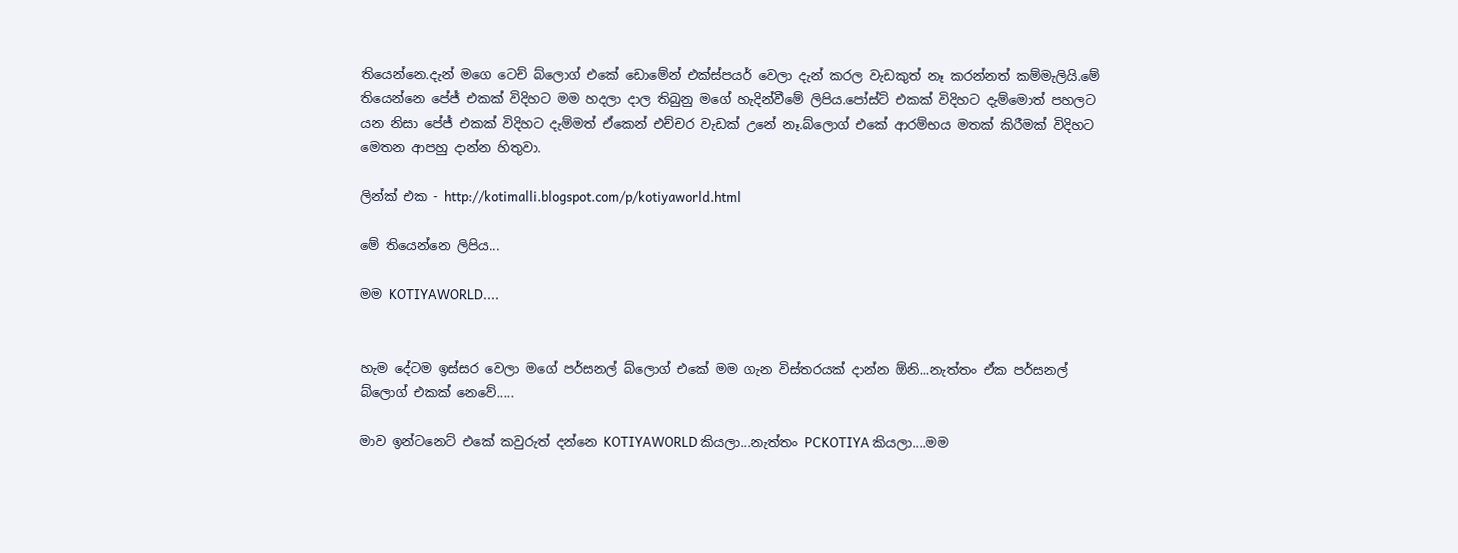තියෙන්නෙ.දැන් මගෙ ටෙච් බ්ලොග් එකේ ඩොමේන් එක්ස්පයර් වෙලා දැන් කරල වැඩකුත් නෑ කරන්නත් කම්මැලියි.මේ තියෙන්නෙ පේජ් එකක් විදිහට මම හදලා දාල තිබුනු මගේ හැදින්වීමේ ලිපිය.පෝස්ට් එකක් විදිහට දැම්මොත් පහලට යන නිසා පේජ් එකක් විදිහට දැම්මත් ඒකෙන් එච්චර වැඩක් උනේ නෑ.බ්ලොග් එකේ ආරම්භය මතක් කිරීමක් විදිහට මෙතන ආපහු දාන්න හිතුවා.

ලින්ක් එක - http://kotimalli.blogspot.com/p/kotiyaworld.html

මේ තියෙන්නෙ ලිපිය...

මම KOTIYAWORLD....


හැම දේටම ඉස්සර වෙලා මගේ පර්සනල් බ්ලොග් එකේ මම ගැන විස්තරයක් දාන්න ඕනි...නැත්තං ඒක පර්සනල් බ්ලොග් එකක් නෙවේ.....

මාව ඉන්ටනෙට් එකේ කවුරුත් දන්නෙ KOTIYAWORLD කියලා...නැත්තං PCKOTIYA කියලා....මම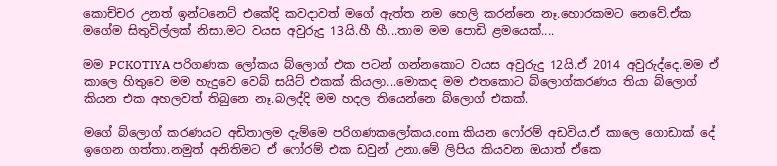කොච්චර උනත් ඉන්ටනෙට් එකේදි කවදාවත් මගේ ඇත්ත නම හෙලි කරන්නෙ නෑ.හොරකමට නෙවේ.ඒක මගේම සිතුවිල්ලක් නිසා.මට වයස අවුරුදු 13යි.හී හී...තාම මම පොඩි ළමයෙක්....

මම PCKOTIYA පරිගණක ලෝකය බ්ලොග් එක පටන් ගන්නකොට වයස අවුරුදු 12යි.ඒ 2014 අවුරුද්දෙ.මම ඒ කාලෙ හිතුවෙ මම හැදුවෙ වෙබ් සයිට් එකක් කියලා...මොකද මම එතකොට බ්ලොග්කරණය තියා බ්ලොග් කියන එක අහලවත් තිබුනෙ නෑ.බලද්දි මම හදල තියෙන්නෙ බ්ලොග් එකක්.

මගේ බ්ලොග් කරණයට අඩිතාලම දැම්මෙ පරිගණකලෝකය.com කියන ෆෝරම් අඩවිය.ඒ කාලෙ ගොඩාක් දේ ඉගෙන ගත්තා.නමුත් අනිතිමට ඒ ෆෝරම් එක ඩවුන් උනා.මේ ලිපිය කියවන ඔයාත් ඒකෙ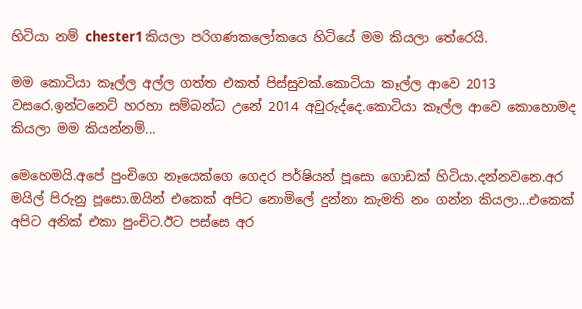හිටියා නම් chester1 කියලා පරිගණකලෝකයෙ හිටියේ මම කියලා තේරෙයි.

මම කොටියා කෑල්ල අල්ල ගත්ත එකත් පිස්සුවක්.කොටියා කෑල්ල ආවෙ 2013 වසරෙ.ඉන්ටනෙට් හරහා සම්බන්ධ උනේ 2014 අවුරුද්දෙ.කොටියා කෑල්ල ආවෙ කොහොමද කියලා මම කියන්නම්...

මෙහෙමයි.අපේ පුංචිගෙ නෑයෙක්ගෙ ගෙදර පර්ෂියන් පූසො ගොඩක් හිටියා.දන්නවනෙ.අර මයිල් පිරුනු පූසො.ඔයින් එකෙක් අපිට නොමිලේ දුන්නා කැමති නං ගන්න කියලා...එකෙක් අපිට අනික් එකා පුංචිට.ඊට පස්සෙ අර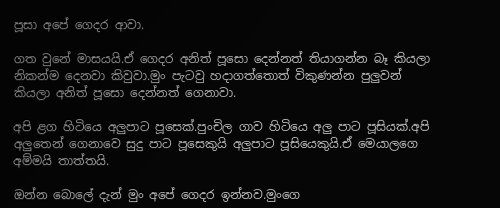පූසා අපේ ගෙදර ආවා.

ගත වුනේ මාසයයි.ඒ ගෙදර අනිත් පූසො දෙන්නත් තියාගන්න බෑ කියලා නිකන්ම දෙනවා කිවුවා.මුං පැටවු හදාගත්තොත් විකුණන්න පුලුවන් කියලා අනිත් පූසො දෙන්නත් ගෙනාවා.

අපි ළග හිටියෙ අලුපාට පූසෙක්.පුංචිල ගාව හිටියෙ අලු පාට පූසියක්.අපි අලුතෙන් ගෙනාවෙ සුදු පාට පූසෙකුයි අලුපාට පූසියෙකුයි.ඒ මෙයාලගෙ අම්මයි තාත්තයි.

ඔන්න බොලේ දැන් මුං අපේ ගෙදර ඉන්නව.මුංගෙ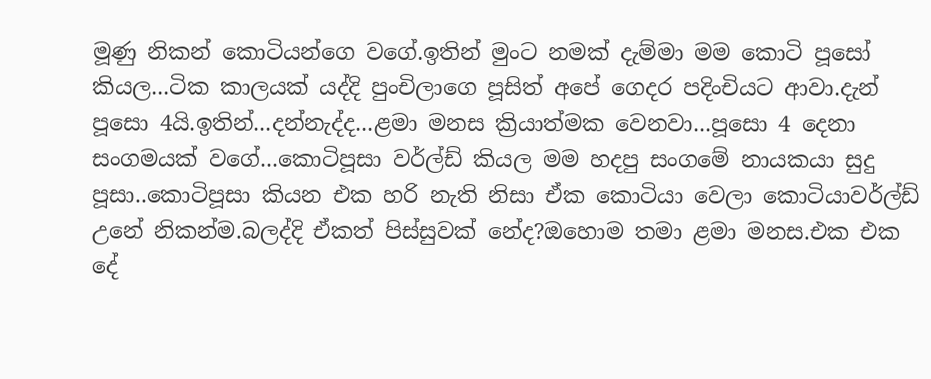මූණු නිකන් කොටියන්ගෙ වගේ.ඉතින් මුංට නමක් දැම්මා මම කොටි පූසෝ කියල...ටික කාලයක් යද්දි පුංචිලාගෙ පූසිත් අපේ ගෙදර පදිංචියට ආවා.දැන් පූසො 4යි.ඉතින්...දන්නැද්ද...ළමා මනස ක්‍රියාත්මක වෙනවා...පූසො 4 දෙනා සංගමයක් වගේ...කොටිපූසා වර්ල්ඩ් කියල මම හදපු සංගමේ නායකයා සුදු පූසා..කොටිපූසා කියන එක හරි නැති නිසා ඒක කොටියා වෙලා කොටියාවර්ල්ඩ් උනේ නිකන්ම.බලද්දි ඒකත් පිස්සුවක් නේද?ඔහොම තමා ළමා මනස.එක එක දේ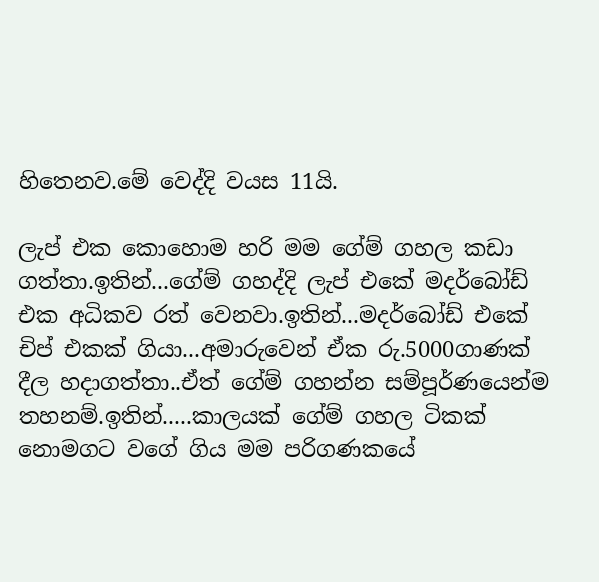හිතෙනව.මේ වෙද්දි වයස 11යි.

ලැප් එක කොහොම හරි මම ගේම් ගහල කඩා ගත්තා.ඉතින්...ගේම් ගහද්දි ලැප් එකේ මදර්බෝඩ් එක අධිකව රත් වෙනවා.ඉතින්...මදර්බෝඩ් එකේ චිප් එකක් ගියා...අමාරුවෙන් ඒක රු.5000ගාණක් දීල හදාගත්තා..ඒත් ගේම් ගහන්න සම්පූර්ණයෙන්ම තහනම්.ඉතින්.....කාලයක් ගේම් ගහල ටිකක් නොමගට වගේ ගිය මම පරිගණකයේ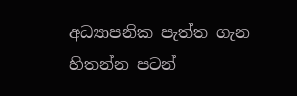අධ්‍යාපනික පැත්ත ගැන හිතන්න පටන්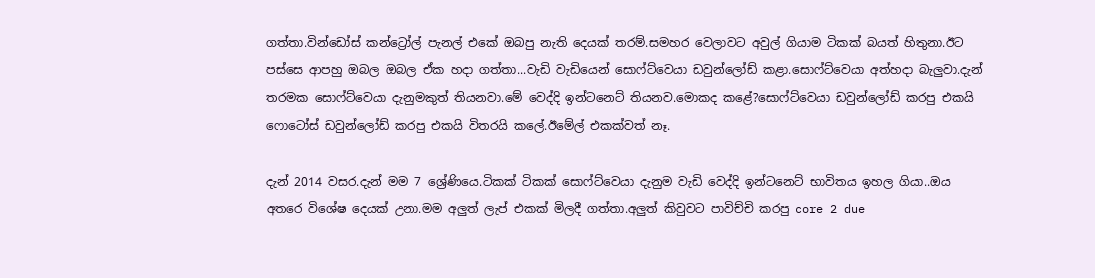ගත්තා.වින්ඩෝස් කන්ට්‍රෝල් පැනල් එකේ ඔබපු නැති දෙයක් තරම්.සමහර වෙලාවට අවුල් ගියාම ටිකක් බයත් හිතුනා.ඊට පස්සෙ ආපහු ඔබල ඔබල ඒක හදා ගත්තා...වැඩි වැඩියෙන් සොෆ්ට්වෙයා ඩවුන්ලෝඩ් කළා.සොෆ්ට්වෙයා අත්හදා බැලුවා.දැන් තරමක සොෆ්ට්වෙයා දැනුමකුත් තියනවා.මේ වෙද්දි ඉන්ටනෙට් තියනව.මොකද කළේ?සොෆ්ට්වෙයා ඩවුන්ලෝඩ් කරපු එකයි ෆොටෝස් ඩවුන්ලෝඩ් කරපු එකයි විතරයි කලේ.ඊමේල් එකක්වත් නෑ.

දැන් 2014 වසර.දැන් මම 7 ශ්‍රේණියෙ.ටිකක් ටිකක් සොෆ්ට්වෙයා දැනුම වැඩි වෙද්දි ඉන්ටනෙට් භාවිතය ඉහල ගියා..ඔය අතරෙ විශේෂ දෙයක් උනා.මම අලුත් ලැප් එකක් මිලදී ගත්තා.අලුත් කිවුවට පාවිච්චි කරපු core 2 due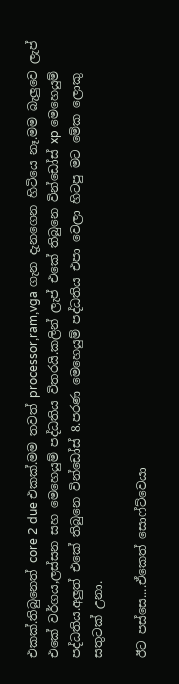එකක්.තිබුනෙත් core 2 due එකක්.මම තවත් processor,ram,vga ගැන දැනගෙන හිටියෙ නෑ.මම බැලුවෙ ලැප් එකේ වර්ගය,ලස්සන සහ මෙහෙයුම් පද්ධතිය විතරයි.කලින් ලැප් එකේ තිබුනෙ වින්ඩෝස් xp මෙහෙයුම් පද්ධතිය.අලුත් එකේ තිබුනෙ වින්ඩෝස් 8.පරණ මෙහෙයුම් පද්ධතිය එපා වෙලා හිටපු මට මේක ලොකු සතුටක් උනා.

ඊට පස්සෙ....ඒකෙත් සොෆ්ට්වෙයා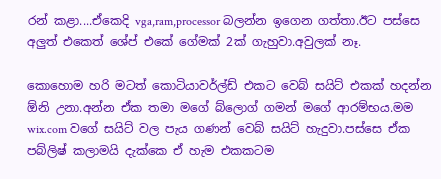රන් කළා....ඒකෙදි vga,ram,processor බලන්න ඉගෙන ගත්තා.ඊට පස්සෙ අලුත් එකෙත් ශේප් එකේ ගේමක් 2ක් ගැහුවා.අවුලක් නෑ.

කොහොම හරි මටත් කොටියාවර්ල්ඩ් එකට වෙබ් සයිට් එකක් හදන්න ඕනි උනා.අන්න ඒක තමා මගේ බ්ලොග් ගමන් මගේ ආරම්භය.මම wix.com වගේ සයිට් වල පැය ගණන් වෙබ් සයිට් හැදුවා.පස්සෙ ඒක පබ්ලිෂ් කලාමයි දැක්කෙ ඒ හැම එකකටම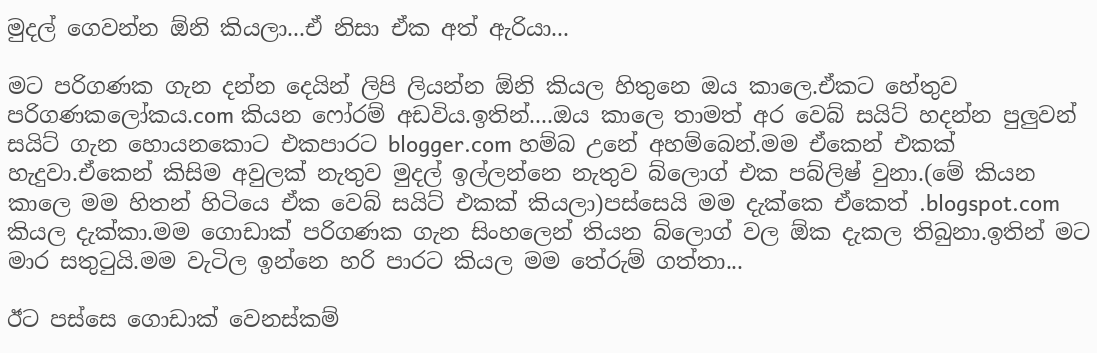මුදල් ගෙවන්න ඕනි කියලා...ඒ නිසා ඒක අත් ඇරියා...

මට පරිගණක ගැන දන්න දෙයින් ලිපි ලියන්න ඕනි කියල හිතුනෙ ඔය කාලෙ.ඒකට හේතුව පරිගණකලෝකය.com කියන ෆෝරම් අඩවිය.ඉතින්....ඔය කාලෙ තාමත් අර වෙබ් සයිට් හදන්න පුලුවන් සයිට් ගැන හොයනකොට එකපාරට blogger.com හම්බ උනේ අහම්බෙන්.මම ඒකෙන් එකක් හැදුවා.ඒකෙන් කිසිම අවුලක් නැතුව මුදල් ඉල්ලන්නෙ නැතුව බ්ලොග් එක පබ්ලිෂ් වුනා.(මේ කියන කාලෙ මම හිතන් හිටියෙ ඒක වෙබ් සයිට් එකක් කියලා)පස්සෙයි මම දැක්කෙ ඒකෙත් .blogspot.com කියල දැක්කා.මම ගොඩාක් පරිගණක ගැන සිංහලෙන් තියන බ්ලොග් වල ඕක දැකල තිබුනා.ඉතින් මට මාර සතුටුයි.මම වැටිල ඉන්නෙ හරි පාරට කියල මම තේරුම් ගත්තා...

ඊට පස්සෙ ගොඩාක් වෙනස්කම්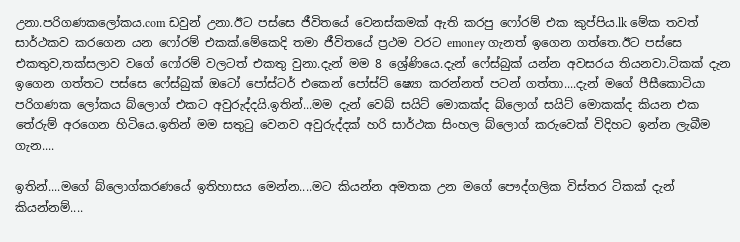උනා.පරිගණකලෝකය.com ඩවුන් උනා.ඊට පස්සෙ ජීවිතයේ වෙනස්කමක් ඇති කරපු ෆෝරම් එක කුප්පිය.lk මේක තවත් සාර්ථකව කරගෙන යන ෆෝරම් එකක්.මේකෙදි තමා ජීවිතයේ ප්‍රථම වරට emoney ගැනත් ඉගෙන ගත්තෙ.ඊට පස්සෙ එකතුව,තක්සලාව වගේ ෆෝරම් වලටත් එකතු වුනා.දැන් මම 8 ශ්‍රේණියෙ.දැන් ෆේස්බුක් යන්න අවසරය තියනවා.ටිකක් දැන ඉගෙන ගත්තට පස්සෙ ෆේස්බුක් ඔටෝ පෝස්ටර් එකෙන් පෝස්ට් ෂ්‍යො කරන්නත් පටන් ගත්තා....දැන් මගේ පීසීකොටියා පරිගණක ලෝකය බ්ලොග් එකට අවුරුද්දයි.ඉතින්...මම දැන් වෙබ් සයිට් මොකක්ද බ්ලොග් සයිට් මොකක්ද කියන එක තේරුම් අරගෙන හිටියෙ.ඉතින් මම සතුටු වෙනව අවුරුද්දක් හරි සාර්ථක සිංහල බ්ලොග් කරුවෙක් විදිහට ඉන්න ලැබීම ගැන....

ඉතින්....මගේ බ්ලොග්කරණයේ ඉතිහාසය මෙන්න....මට කියන්න අමතක උන මගේ පෞද්ගලික විස්තර ටිකක් දැන් කියන්නම්....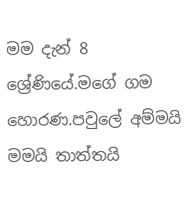මම දැන් 8 ශ්‍රේණියේ.මගේ ගම හොරණ.පවුලේ අම්මයි මමයි තාත්තයි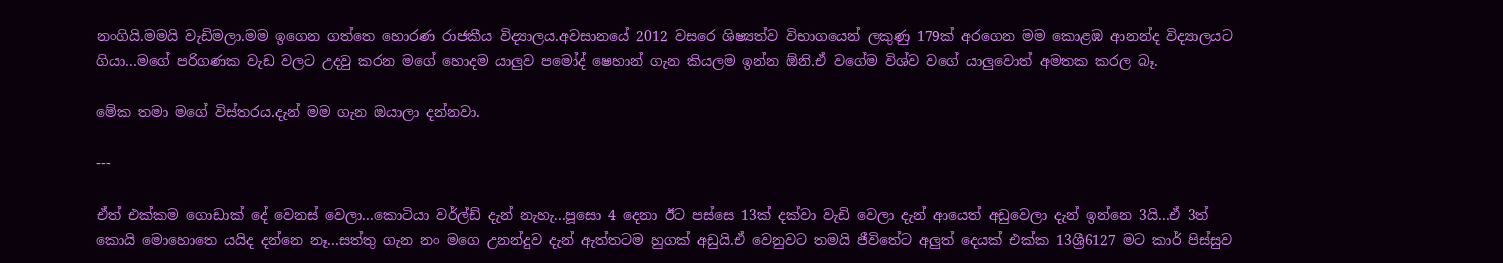නංගියි.මමයි වැඩිමලා.මම ඉගෙන ගත්තෙ හොරණ රාජකීය විද්‍යාලය.අවසානයේ 2012 වසරෙ ශිෂ්‍යත්ව විභාගයෙන් ලකුණු 179ක් අරගෙන මම කොළඹ ආනන්ද විද්‍යාලයට ගියා...මගේ පරිගණක වැඩ වලට උදවු කරන මගේ හොදම යාලුව පමෝද් ෂෙහාන් ගැන කියලම ඉන්න ඕනි.ඒ වගේම විශ්ව වගේ යාලුවොත් අමතක කරල බෑ.

මේක තමා මගේ විස්තරය.දැන් මම ගැන ඔයාලා දන්නවා.

---

ඒත් එක්කම ගොඩාක් දේ වෙනස් වෙලා...කොටියා වර්ල්ඩ් දැන් නැහැ...පූසො 4 දෙනා ඊට පස්සෙ 13ක් දක්වා වැඩි වෙලා දැන් ආයෙත් අඩුවෙලා දැන් ඉන්නෙ 3යි...ඒ 3ත් කොයි මොහොතෙ යයිද දන්නෙ නෑ...සත්තු ගැන නං මගෙ උනන්දුව දැන් ඇත්තටම හුගක් අඩුයි.ඒ වෙනුවට තමයි ජීවිතේට අලුත් දෙයක් එක්ක 13ශ්‍රී6127 මට කාර් පිස්සුව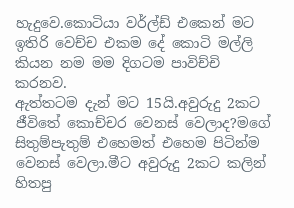හැදුවෙ.කොටියා වර්ල්ඩ් එකෙන් මට ඉතිරි වෙච්ච එකම දේ කොටි මල්ලි කියන නම මම දිගටම පාවිච්චි කරනව.
ඇත්තටම දැන් මට 15යි.අවුරුදු 2කට ජීවිතේ කොච්චර වෙනස් වෙලාද?මගේ සිතුම්පැතුම් එහෙමත් එහෙම පිටින්ම වෙනස් වෙලා.මීට අවුරුදු 2කට කලින් හිතපු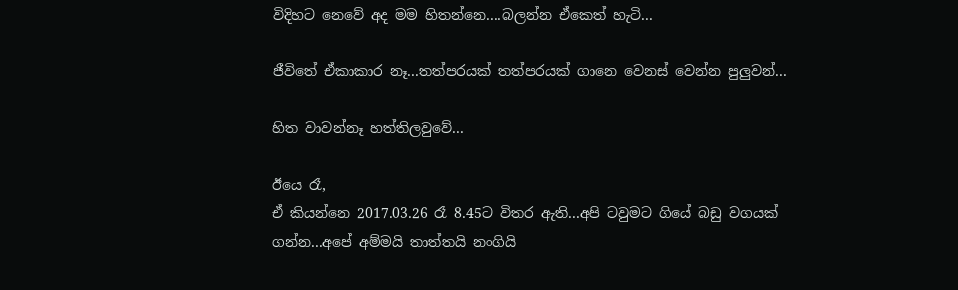විදිහට නෙවේ අද මම හිතන්නෙ....බලන්න ඒකෙත් හැටි...

ජීවිතේ ඒකාකාර නෑ...තත්පරයක් තත්පරයක් ගානෙ වෙනස් වෙන්න පුලුවන්...

හිත වාවන්නෑ හත්තිලවුවේ...

ඊයෙ රෑ,
ඒ කියන්නෙ 2017.03.26 රෑ 8.45ට විතර ඇති...අපි ටවුමට ගියේ බඩු වගයක් ගන්න...අපේ අම්මයි තාත්තයි නංගියි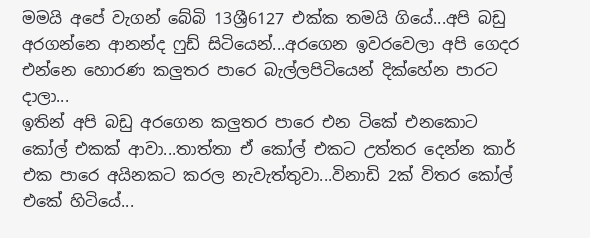මමයි අපේ වැගන් බේබි 13ශ්‍රී6127 එක්ක තමයි ගියේ...අපි බඩු අරගන්නෙ ආනන්ද ෆුඩ් සිටියෙන්...අරගෙන ඉවරවෙලා අපි ගෙදර එන්නෙ හොරණ කලුතර පාරෙ බැල්ලපිටියෙන් දික්හේන පාරට දාලා...
ඉතින් අපි බඩු අරගෙන කලුතර පාරෙ එන ටිකේ එනකොට කෝල් එකක් ආවා...තාත්තා ඒ කෝල් එකට උත්තර දෙන්න කාර් එක පාරෙ අයිනකට කරල නැවැත්තුවා...විනාඩි 2ක් විතර කෝල් එකේ හිටියේ...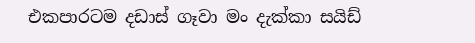එකපාරටම දඩාස් ගෑවා මං දැක්කා සයිඩ්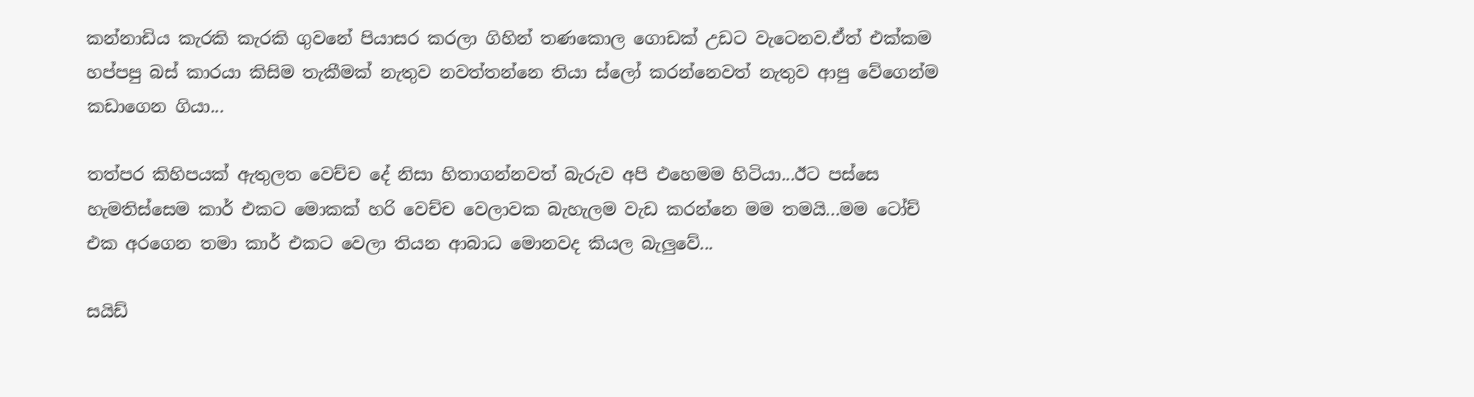කන්නාඩිය කැරකි කැරකි ගුවනේ පියාසර කරලා ගිහින් තණකොල ගොඩක් උඩට වැටෙනව.ඒත් එක්කම හප්පපු බස් කාරයා කිසිම තැකීමක් නැතුව නවත්තන්නෙ තියා ස්ලෝ කරන්නෙවත් නැතුව ආපු වේගෙන්ම කඩාගෙන ගියා...

තත්පර කිහිපයක් ඇතුලත වෙච්ච දේ නිසා හිතාගන්නවත් බැරුව අපි එහෙමම හිටියා...ඊට පස්සෙ හැමතිස්සෙම කාර් එකට මොකක් හරි වෙච්ච වෙලාවක බැහැලම වැඩ කරන්නෙ මම තමයි...මම ටෝච් එක අරගෙන තමා කාර් එකට වෙලා තියන ආබාධ මොනවද කියල බැලුවේ...

සයිඩ්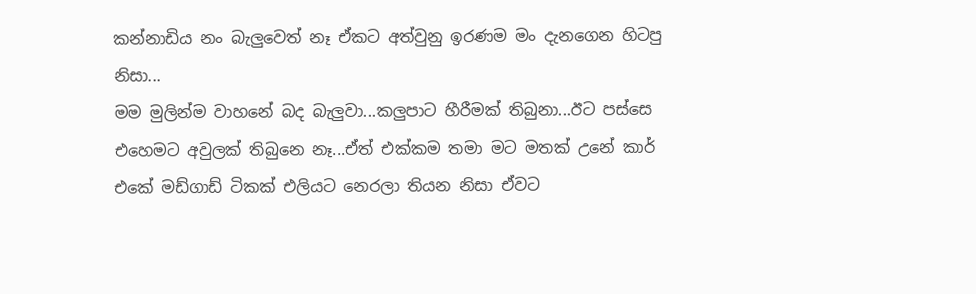කන්නාඩිය නං බැලුවෙත් නෑ ඒකට අත්වුනු ඉරණම මං දැනගෙන හිටපු නිසා...
මම මුලින්ම වාහනේ බද බැලුවා...කලුපාට හීරීමක් තිබුනා...ඊට පස්සෙ එහෙමට අවුලක් තිබුනෙ නෑ...ඒත් එක්කම තමා මට මතක් උනේ කාර් එකේ මඩ්ගාඩ් ටිකක් එලියට නෙරලා තියන නිසා ඒවට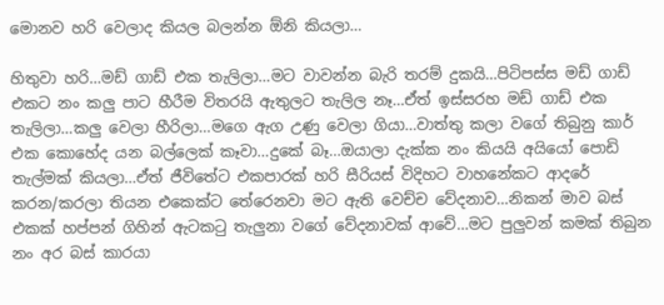මොනව හරි වෙලාද කියල බලන්න ඕනි කියලා...

හිතුවා හරි...මඩ් ගාඩ් එක තැලිලා...මට වාවන්න බැරි තරම් දුකයි...පිටිපස්ස මඩ් ගාඩ් එකට නං කලු පාට හීරීම විතරයි ඇතුලට තැලිල නෑ...ඒත් ඉස්සරහ මඩ් ගාඩ් එක තැලිලා...කලු වෙලා හීරිලා...මගෙ ඇග උණු වෙලා ගියා...වාත්තු කලා වගේ තිබුනු කාර් එක කොහේද යන බල්ලෙක් කෑවා...දුකේ බෑ...ඔයාලා දැක්ක නං කියයි අයියෝ පොඩි තැල්මක් කියලා...ඒත් ජීවිතේට එකපාරක් හරි සීරියස් විදිහට වාහනේකට ආදරේ කරන/කරලා තියන එකෙක්ට තේරෙනවා මට ඇති වෙච්ච වේදනාව...නිකන් මාව බස් එකක් හප්පන් ගිහින් ඇටකටු තැලුනා වගේ වේදනාවක් ආවේ...මට පුලුවන් කමක් තිබුන නං අර බස් කාරයා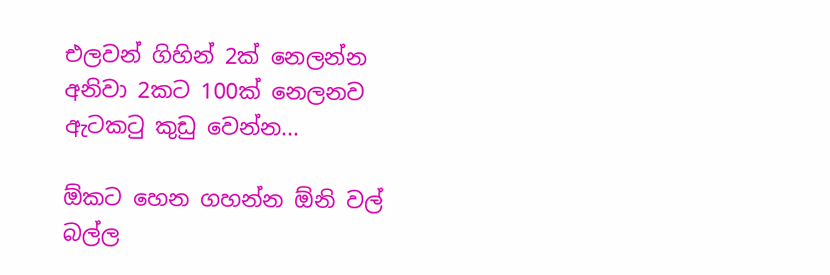එලවන් ගිහින් 2ක් නෙලන්න අනිවා 2කට 100ක් නෙලනව ඇටකටු කුඩු වෙන්න...

ඕකට හෙන ගහන්න ඕනි වල් බල්ල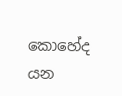කොහේද යන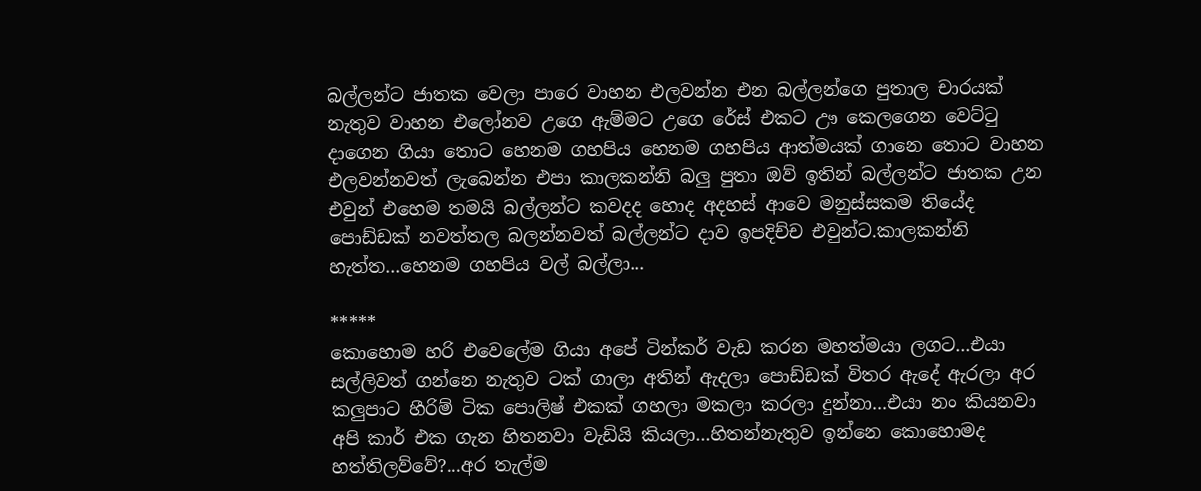බල්ලන්ට ජාතක වෙලා පාරෙ වාහන එලවන්න එන බල්ලන්ගෙ පුතාල චාරයක් නැතුව වාහන එලෝනව උගෙ ඇම්මට උගෙ රේස් එකට ඌ කෙලගෙන වෙට්ටු දාගෙන ගියා තොට හෙනම ගහපිය හෙනම ගහපිය ආත්මයක් ගානෙ තොට වාහන එලවන්නවත් ලැබෙන්න එපා කාලකන්නි බලු පුතා ඔව් ඉතින් බල්ලන්ට ජාතක උන එවුන් එහෙම තමයි බල්ලන්ට කවදද හොද අදහස් ආවෙ මනුස්සකම තියේද පොඩ්ඩක් නවත්තල බලන්නවත් බල්ලන්ට දාව ඉපදිච්ච එවුන්ට.කාලකන්නි හැත්ත...හෙනම ගහපිය වල් බල්ලා...

*****
කොහොම හරි එවෙලේම ගියා අපේ ටින්කර් වැඩ කරන මහත්මයා ලගට...එයා සල්ලිවත් ගන්නෙ නැතුව ටක් ගාලා අතින් ඇදලා පොඩ්ඩක් විතර ඇදේ ඇරලා අර කලුපාට හීරිම් ටික පොලිෂ් එකක් ගහලා මකලා කරලා දුන්නා...එයා නං කියනවා අපි කාර් එක ගැන හිතනවා වැඩියි කියලා...හිතන්නැතුව ඉන්නෙ කොහොමද හත්තිලව්වේ?...අර තැල්ම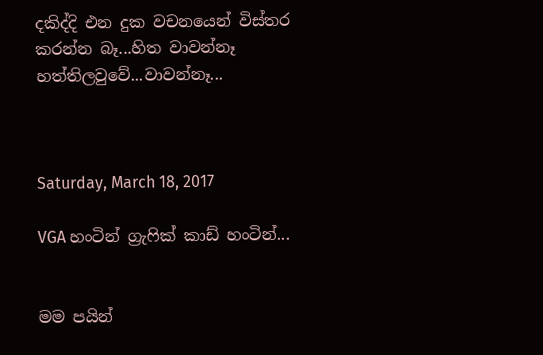දකිද්දි එන දුක වචනයෙන් විස්තර කරන්න බෑ...හිත වාවන්නෑ හත්තිලවුවේ...වාවන්නෑ...



Saturday, March 18, 2017

VGA හංටින් ග්‍රැෆික් කාඩ් හංටින්...


මම පයින්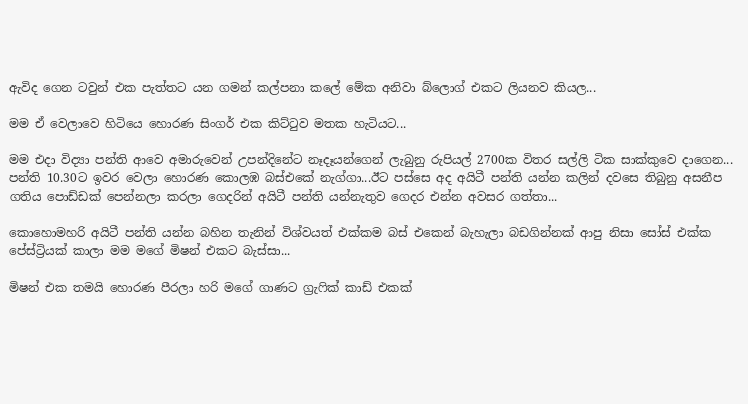ඇවිද ගෙන ටවුන් එක පැත්තට යන ගමන් කල්පනා කලේ මේක අනිවා බ්ලොග් එකට ලියනව කියල...

මම ඒ වෙලාවෙ හිටියෙ හොරණ සිංගර් එක කිට්ටුව මතක හැටියට...

මම එදා විද්‍යා පන්ති ආවෙ අමාරුවෙන් උපන්දිනේට නෑදෑයන්ගෙන් ලැබුනු රුපියල් 2700ක විතර සල්ලි ටික සාක්කුවෙ දාගෙන...
පන්ති 10.30ට ඉවර වෙලා හොරණ කොලඹ බස්එකේ නැග්ගා...ඊට පස්සෙ අද අයිටී පන්ති යන්න කලින් දවසෙ තිබුනු අසනීප ගතිය පොඩ්ඩක් පෙන්නලා කරලා ගෙදරින් අයිටී පන්ති යන්නැතුව ගෙදර එන්න අවසර ගත්තා...

කොහොමහරි අයිටී පන්ති යන්න බහින තැනින් විශ්වයත් එක්කම බස් එකෙන් බැහැලා බඩගින්නක් ආපු නිසා සෝස් එක්ක පේස්ට්‍රියක් කාලා මම මගේ මිෂන් එකට බැස්සා...

මිෂන් එක තමයි හොරණ පීරලා හරි මගේ ගාණට ග්‍රැෆික් කාඩ් එකක්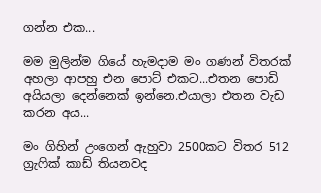ගන්න එක...

මම මුලින්ම ගියේ හැමදාම මං ගණන් විතරක් අහලා ආපහු එන පොට් එකට...එතන පොඩි අයියලා දෙන්නෙක් ඉන්නෙ.එයාලා එතන වැඩ කරන අය...

මං ගිහින් උංගෙන් ඇහුවා 2500කට විතර 512 ග්‍රැෆික් කාඩ් තියනවද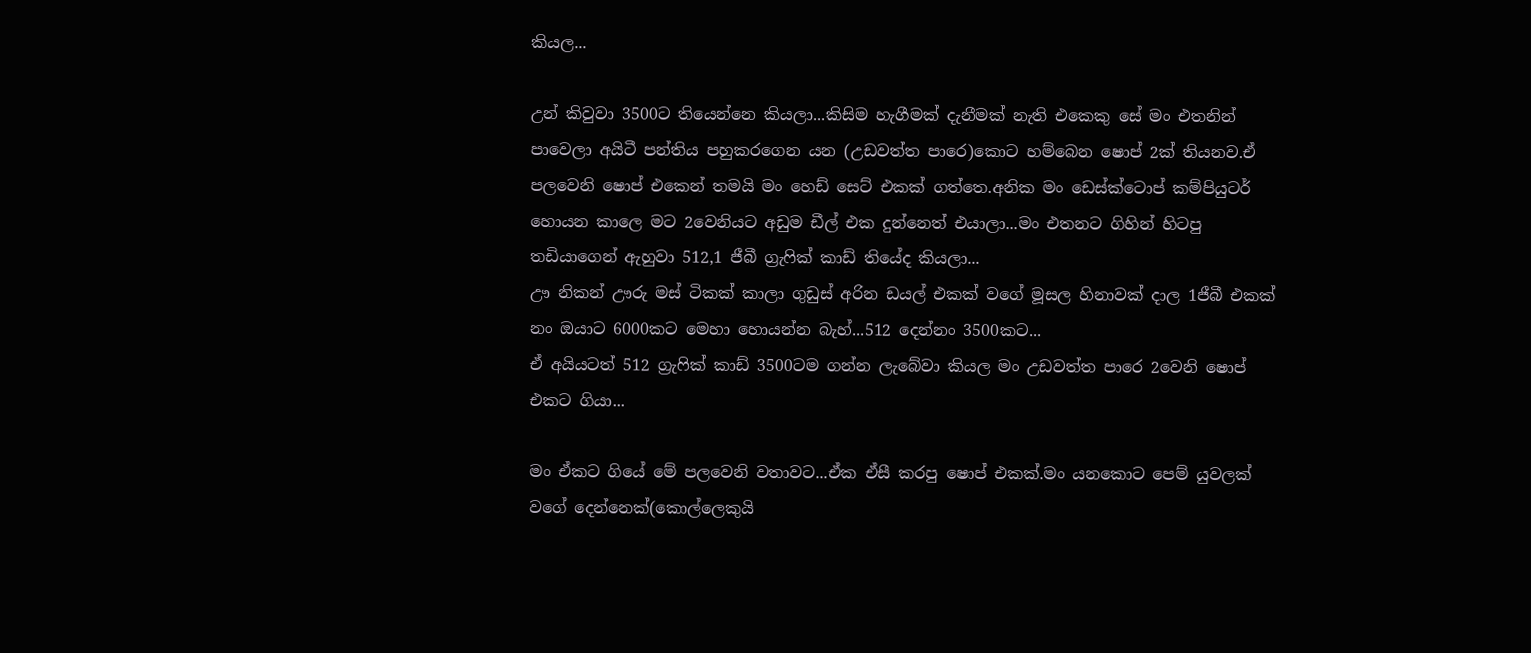කියල...

උන් කිවුවා 3500ට තියෙන්නෙ කියලා...කිසිම හැගීමක් දැනීමක් නැති එකෙකු සේ මං එතනින් පාවෙලා අයිටී පන්තිය පහුකරගෙන යන (උඩවත්ත පාරෙ)කොට හම්බෙන ෂොප් 2ක් තියනව.ඒ පලවෙනි ෂොප් එකෙන් තමයි මං හෙඩ් සෙට් එකක් ගත්තෙ.අනික මං ඩෙස්ක්ටොප් කම්පියුටර් හොයන කාලෙ මට 2වෙනියට අඩුම ඩීල් එක දුන්නෙත් එයාලා...මං එතනට ගිහින් හිටපු තඩියාගෙන් ඇහුවා 512,1 ජීබී ග්‍රැෆික් කාඩ් තියේද කියලා...
ඌ නිකන් ඌරු මස් ටිකක් කාලා ගුඩුස් අරින ඩයල් එකක් වගේ මූසල හිනාවක් දාල 1ජීබී එකක් නං ඔයාට 6000කට මෙහා හොයන්න බැහ්...512 දෙන්නං 3500කට...
ඒ අයියටත් 512 ග්‍රැෆික් කාඩ් 3500ටම ගන්න ලැබේවා කියල මං උඩවත්ත පාරෙ 2වෙනි ෂොප් එකට ගියා...

මං ඒකට ගියේ මේ පලවෙනි වතාවට...ඒක ඒසී කරපු ෂොප් එකක්.මං යනකොට පෙම් යුවලක් වගේ දෙන්නෙක්(කොල්ලෙකුයි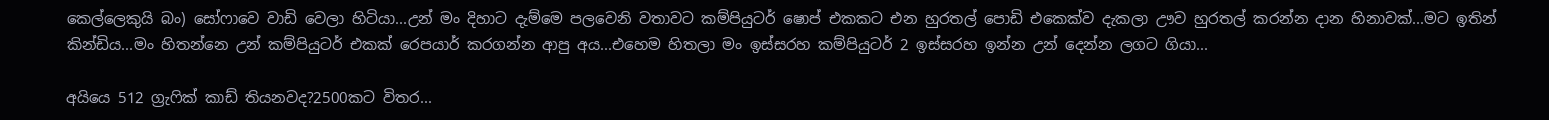කෙල්ලෙකුයි බං) සෝෆාවෙ වාඩි වෙලා හිටියා...උන් මං දිහාට දැම්මෙ පලවෙනි වතාවට කම්පියුටර් ෂොප් එකකට එන හුරතල් පොඩි එකෙක්ව දැකලා ඌව හුරතල් කරන්න දාන හිනාවක්...මට ඉතින් කින්ඩිය...මං හිතන්නෙ උන් කම්පියුටර් එකක් රෙපයාර් කරගන්න ආපු අය...එහෙම හිතලා මං ඉස්සරහ කම්පියුටර් 2 ඉස්සරහ ඉන්න උන් දෙන්න ලගට ගියා...

අයියෙ 512 ග්‍රැෆික් කාඩ් තියනවද?2500කට විතර...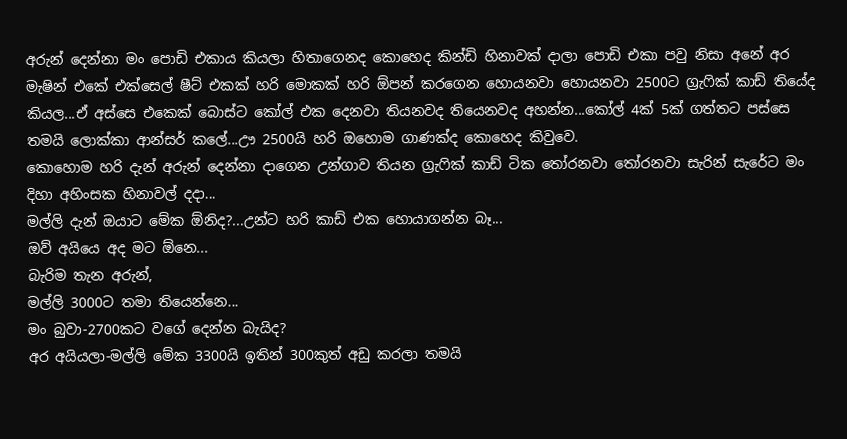අරුන් දෙන්නා මං පොඩි එකාය කියලා හිතාගෙනද කොහෙද කින්ඩි හිනාවක් දාලා පොඩි එකා පවු නිසා අනේ අර මැෂින් එකේ එක්සෙල් ෂීට් එකක් හරි මොකක් හරි ඕපන් කරගෙන හොයනවා හොයනවා 2500ට ග්‍රැෆික් කාඩ් තියේද කියල...ඒ අස්සෙ එකෙක් බොස්ට කෝල් එක දෙනවා තියනවද තියෙනවද අහන්න...කෝල් 4ක් 5ක් ගත්තට පස්සෙ තමයි ලොක්කා ආන්සර් කලේ...ඌ 2500යි හරි ඔහොම ගාණක්ද කොහෙද කිවුවෙ.
කොහොම හරි දැන් අරුන් දෙන්නා දාගෙන උන්ගාව තියන ග්‍රැෆික් කාඩ් ටික තෝරනවා තෝරනවා සැරින් සැරේට මං දිහා අහිංසක හිනාවල් දදා...
මල්ලි දැන් ඔයාට මේක ඕනිද?...උන්ට හරි කාඩ් එක හොයාගන්න බෑ...
ඔව් අයියෙ අද මට ඕනෙ...
බැරිම තැන අරුන්,
මල්ලි 3000ට තමා තියෙන්නෙ...
මං බුවා-2700කට වගේ දෙන්න බැයිද?
අර අයියලා-මල්ලි මේක 3300යි ඉතින් 300කුත් අඩු කරලා තමයි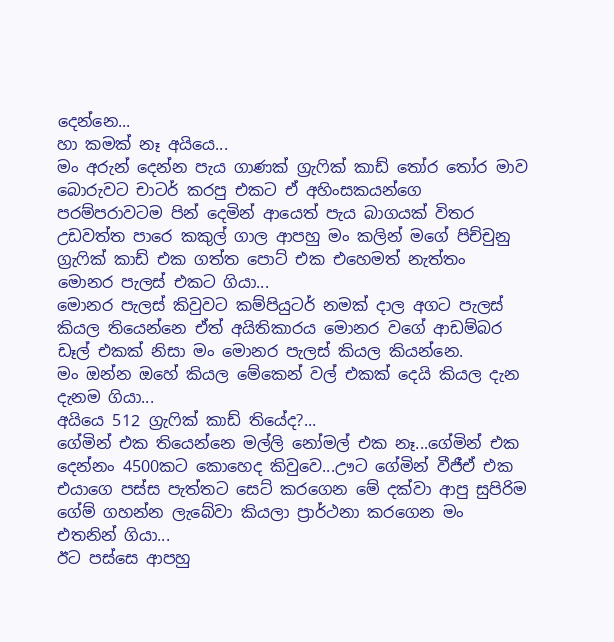දෙන්නෙ...
හා කමක් නෑ අයියෙ...
මං අරුන් දෙන්න පැය ගාණක් ග්‍රැෆික් කාඩ් තෝර තෝර මාව බොරුවට චාටර් කරපු එකට ඒ අහිංසකයන්ගෙ පරම්පරාවටම පින් දෙමින් ආයෙත් පැය බාගයක් විතර උඩවත්ත පාරෙ කකුල් ගාල ආපහු මං කලින් මගේ පිච්චුනු ග්‍රැෆික් කාඩ් එක ගත්ත පොට් එක එහෙමත් නැත්තං මොනර පැලස් එකට ගියා...
මොනර පැලස් කිවුවට කම්පියුටර් නමක් දාල අගට පැලස් කියල තියෙන්නෙ ඒත් අයිතිකාරය මොනර වගේ ආඩම්බර ඩෑල් එකක් නිසා මං මොනර පැලස් කියල කියන්නෙ.
මං ඔන්න ඔහේ කියල මේකෙන් වල් එකක් දෙයි කියල දැන දැනම ගියා...
අයියෙ 512 ග්‍රැෆික් කාඩ් තියේද?...
ගේමින් එක තියෙන්නෙ මල්ලි නෝමල් එක නෑ...ගේමින් එක දෙන්නං 4500කට කොහෙද කිවුවෙ...ඌට ගේමින් වීජීඒ එක එයාගෙ පස්ස පැත්තට සෙට් කරගෙන මේ දක්වා ආපු සුපිරිම ගේම් ගහන්න ලැබේවා කියලා ප්‍රාර්ථනා කරගෙන මං එතනින් ගියා...
ඊට පස්සෙ ආපහු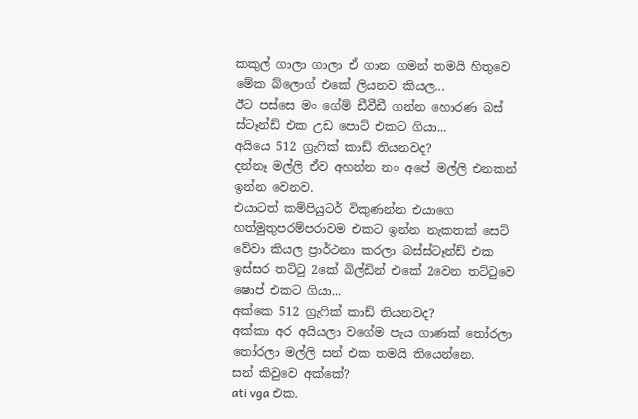කකුල් ගාලා ගාලා ඒ ගාන ගමන් තමයි හිතුවෙ මේක බ්ලොග් එකේ ලියනව කියල...
ඊට පස්සෙ මං ගේම් ඩීවීඩී ගන්න හොරණ බස් ස්ටෑන්ඩ් එක උඩ පොට් එකට ගියා...
අයියෙ 512 ග්‍රැෆික් කාඩ් තියනවද?
දන්නෑ මල්ලි ඒව අහන්න නං අපේ මල්ලි එනකන් ඉන්න වෙනව.
එයාටත් කම්පියුටර් විකුණන්න එයාගෙ හත්මුතුපරම්පරාවම එකට ඉන්න නැකතක් සෙට් වේවා කියල ප්‍රාර්ථනා කරලා බස්ස්ටෑන්ඩ් එක ඉස්සර තට්ටු 2කේ බිල්ඩින් එකේ 2වෙන තට්ටුවෙ ෂොප් එකට ගියා...
අක්කෙ 512 ග්‍රැෆික් කාඩ් තියනවද?
අක්කා අර අයියලා වගේම පැය ගාණක් තෝරලා තෝරලා මල්ලි සන් එක තමයි තියෙන්නෙ.
සන් කිවුවෙ අක්කේ?
ati vga එක.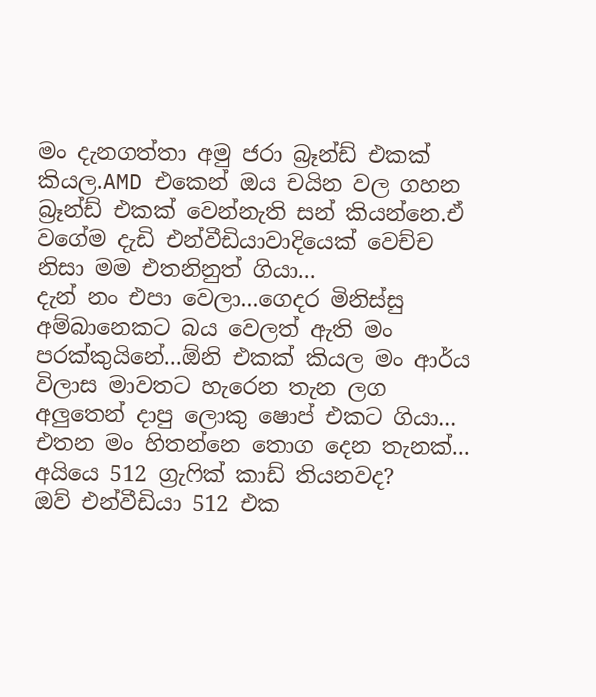මං දැනගත්තා අමු ජරා බ්‍රෑන්ඩ් එකක් කියල.AMD එකෙන් ඔය චයින වල ගහන බ්‍රෑන්ඩ් එකක් වෙන්නැති සන් කියන්නෙ.ඒ වගේම දැඩි එන්වීඩියාවාදියෙක් වෙච්ච නිසා මම එතනිනුත් ගියා...
දැන් නං එපා වෙලා...ගෙදර මිනිස්සු අම්බානෙකට බය වෙලත් ඇති මං පරක්කුයිනේ...ඕනි එකක් කියල මං ආර්ය විලාස මාවතට හැරෙන තැන ලග අලුතෙන් දාපු ලොකු ෂොප් එකට ගියා...
එතන මං හිතන්නෙ තොග දෙන තැනක්...
අයියෙ 512 ග්‍රැෆික් කාඩ් තියනවද?
ඔව් එන්වීඩියා 512 එක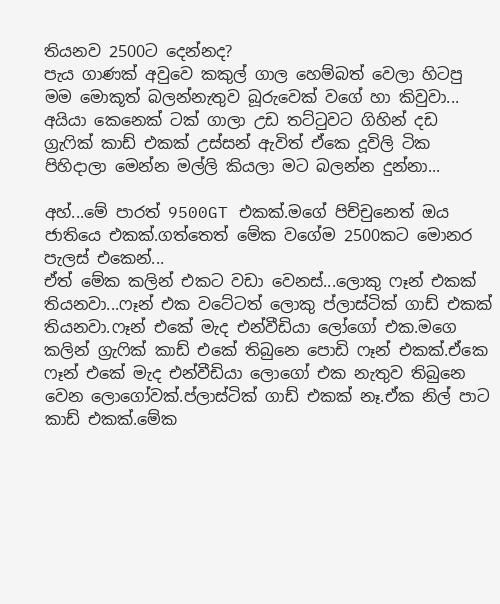තියනව 2500ට දෙන්නද?
පැය ගාණක් අවුවෙ කකුල් ගාල හෙම්බත් වෙලා හිටපු මම මොකූත් බලන්නැතුව බූරුවෙක් වගේ හා කිවුවා...
අයියා කෙනෙක් ටක් ගාලා උඩ තට්ටුවට ගිහින් දඩ ග්‍රැෆික් කාඩ් එකක් උස්සන් ඇවිත් ඒකෙ දූවිලි ටික පිහිදාලා මෙන්න මල්ලි කියලා මට බලන්න දුන්නා...

අහ්...මේ පාරත් 9500GT එකක්.මගේ පිච්චුනෙත් ඔය ජාතියෙ එකක්.ගත්තෙත් මේක වගේම 2500කට මොනර පැලස් එකෙන්...
ඒත් මේක කලින් එකට වඩා වෙනස්...ලොකු ෆෑන් එකක් තියනවා...ෆෑන් එක වටේටත් ලොකු ප්ලාස්ටික් ගාඩ් එකක් තියනවා.ෆෑන් එකේ මැද එන්වීඩියා ලෝගෝ එක.මගෙ කලින් ග්‍රැෆික් කාඩ් එකේ තිබුනෙ පොඩි ෆෑන් එකක්.ඒකෙ ෆෑන් එකේ මැද එන්වීඩියා ලොගෝ එක නැතුව තිබුනෙ වෙන ලොගෝවක්.ප්ලාස්ටික් ගාඩ් එකක් නෑ.ඒක නිල් පාට කාඩ් එකක්.මේක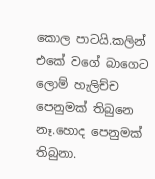කොල පාටයි.කලින් එකේ වගේ බාගෙට ලොම් හැලිච්ච පෙනුමක් තිබුනෙ නෑ.හොද පෙනුමක් තිබුනා.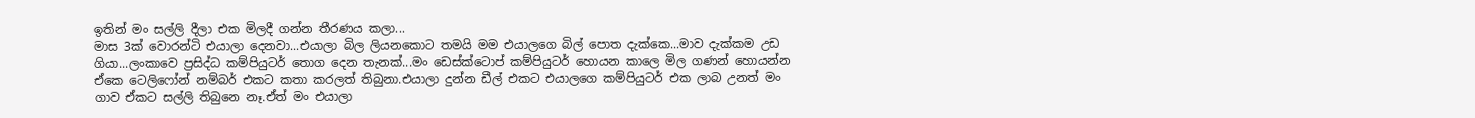ඉතින් මං සල්ලි දීලා එක මිලදී ගන්න තීරණය කලා...
මාස 3ක් වොරන්ටි එයාලා දෙනවා...එයාලා බිල ලියනකොට තමයි මම එයාලගෙ බිල් පොත දැක්කෙ...මාව දැක්කම උඩ ගියා...ලංකාවෙ ප්‍රසිද්ධ කම්පියුටර් තොග දෙන තැනක්...මං ඩෙස්ක්ටොප් කම්පියුටර් හොයන කාලෙ මිල ගණන් හොයන්න ඒකෙ ටෙලිෆෝන් නම්බර් එකට කතා කරලත් තිබුනා.එයාලා දුන්න ඩීල් එකට එයාලගෙ කම්පියුටර් එක ලාබ උනත් මං ගාව ඒකට සල්ලි තිබුනෙ නෑ.ඒත් මං එයාලා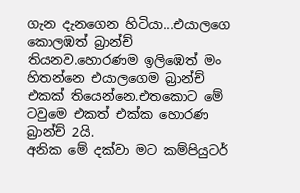ගැන දැනගෙන හිටියා...එයාලගෙ කොලඹත් බ්‍රාන්ච් තියනව.හොරණම ඉලිඹෙත් මං හිතන්නෙ එයාලගෙම බ්‍රාන්ච් එකක් තියෙන්නෙ.එතකොට මේ ටවුමෙ එකත් එක්ක හොරණ බ්‍රාන්ච් 2යි.
අනික මේ දක්වා මට කම්පියුටර්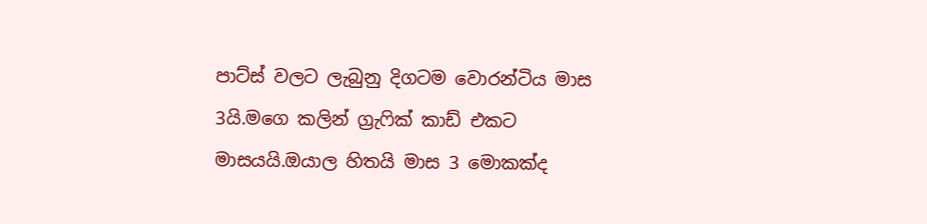පාට්ස් වලට ලැබුනු දිගටම වොරන්ටිය මාස 3යි.මගෙ කලින් ග්‍රැෆික් කාඩ් එකට මාසයයි.ඔයාල හිතයි මාස 3 මොකක්ද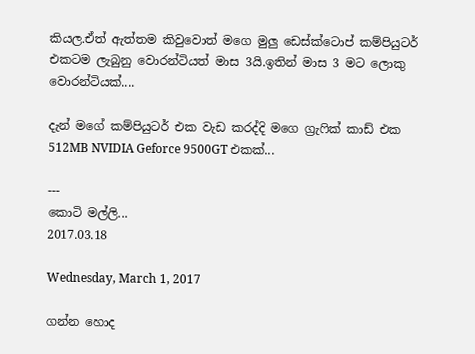කියල.ඒත් ඇත්තම කිවුවොත් මගෙ මුලු ඩෙස්ක්ටොප් කම්පියුටර් එකටම ලැබුනු වොරන්ටියත් මාස 3යි.ඉතින් මාස 3 මට ලොකු වොරන්ටියක්....

දැන් මගේ කම්පියුටර් එක වැඩ කරද්දි මගෙ ග්‍රැෆික් කාඩ් එක 512MB NVIDIA Geforce 9500GT එකක්...

---
කොටි මල්ලි...
2017.03.18

Wednesday, March 1, 2017

ගන්න හොද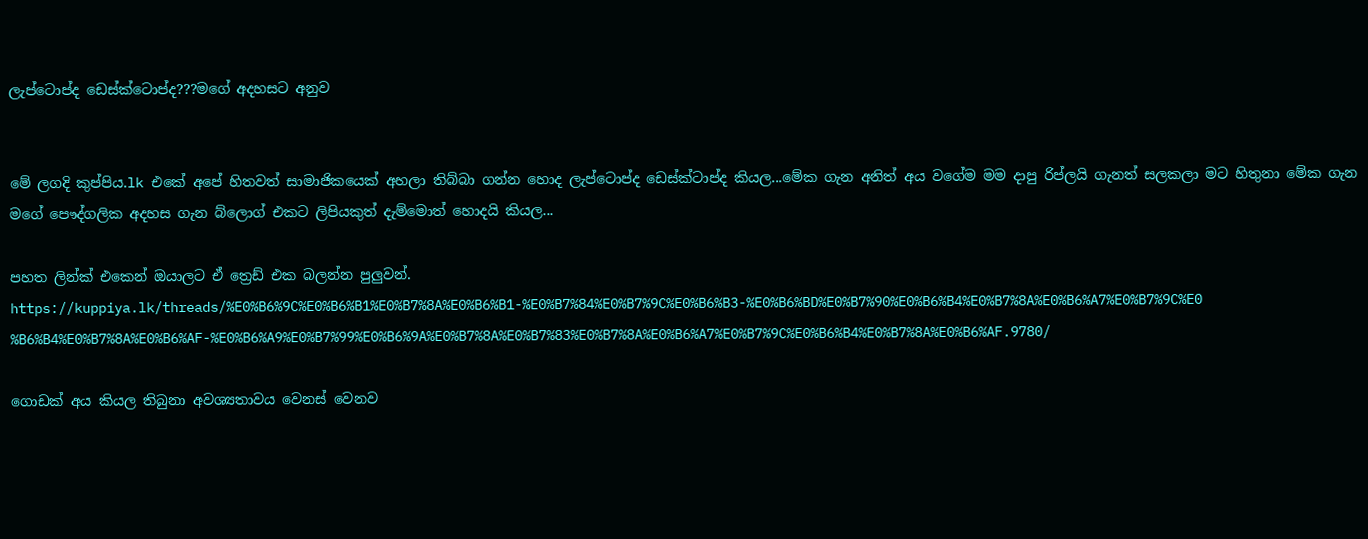ලැප්ටොප්ද ඩෙස්ක්ටොප්ද???මගේ අදහසට අනුව


මේ ලගදි කුප්පිය.lk එකේ අපේ හිතවත් සාමාජිකයෙක් අහලා තිබ්බා ගන්න හොද ලැප්ටොප්ද ඩෙස්ක්ටාප්ද කියල...මේක ගැන අනිත් අය වගේම මම දාපු රිප්ලයි ගැනත් සලකලා මට හිතුනා මේක ගැන මගේ පෞද්ගලික අදහස ගැන බ්ලොග් එකට ලිපියකුත් දැම්මොත් හොදයි කියල...

පහත ලින්ක් එකෙන් ඔයාලට ඒ ත්‍රෙඩ් එක බලන්න පුලුවන්.
https://kuppiya.lk/threads/%E0%B6%9C%E0%B6%B1%E0%B7%8A%E0%B6%B1-%E0%B7%84%E0%B7%9C%E0%B6%B3-%E0%B6%BD%E0%B7%90%E0%B6%B4%E0%B7%8A%E0%B6%A7%E0%B7%9C%E0%B6%B4%E0%B7%8A%E0%B6%AF-%E0%B6%A9%E0%B7%99%E0%B6%9A%E0%B7%8A%E0%B7%83%E0%B7%8A%E0%B6%A7%E0%B7%9C%E0%B6%B4%E0%B7%8A%E0%B6%AF.9780/

ගොඩක් අය කියල තිබුනා අවශ්‍යතාවය වෙනස් වෙනව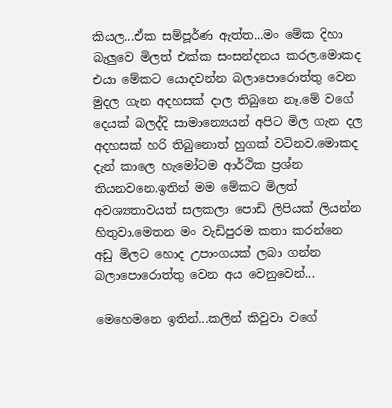කියල...ඒක සම්පූර්ණ ඇත්ත...මං මේක දිහා බැලුවෙ මිලත් එක්ක සංසන්දනය කරල.මොකද එයා මේකට යොදවන්න බලාපොරොත්තු වෙන මුදල ගැන අදහසක් දාල තිබුනෙ නෑ.මේ වගේ දෙයක් බලද්දි සාමාන්‍යෙයන් අපිට මිල ගැන දල අදහසක් හරි තිබුනොත් හුගක් වටිනව.මොකද දැන් කාලෙ හැමෝටම ආර්ථික ප්‍රශ්න තියනවනෙ.ඉතින් මම මේකට මිලත් අවශ්‍යතාවයත් සලකලා පොඩි ලිපියක් ලියන්න හිතුවා.මෙතන මං වැඩිපුරම කතා කරන්නෙ අඩු මිලට හොද උපාංගයක් ලබා ගන්න බලාපොරොත්තු වෙන අය වෙනුවෙන්...

මෙහෙමනෙ ඉතින්...කලින් කිවුවා වගේ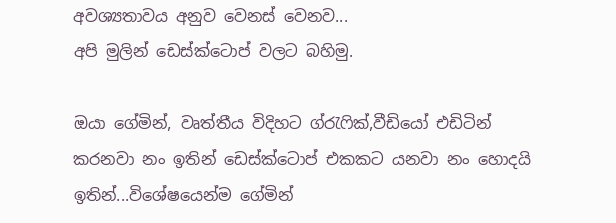අවශ්‍යතාවය අනුව වෙනස් වෙනව...
අපි මුලින් ඩෙස්ක්ටොප් වලට බහිමු.

ඔයා ගේමින්, වෘත්තීය විදිහට ග්රැෆික්,වීඩියෝ එඩිටින් කරනවා නං ඉතින් ඩෙස්ක්ටොප් එකකට යනවා නං හොදයි ඉතින්...විශේෂයෙන්ම ගේමින්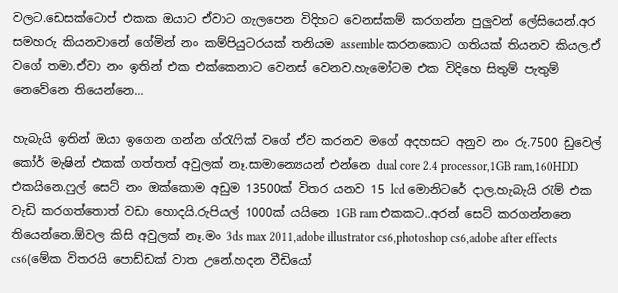වලට.ඩෙසක්ටොප් එකක ඔයාට ඒවාට ගැලපෙන විදිහට වෙනස්කම් කරගන්න පුලුවන් ලේසියෙන්.අර සමහරු කියනවානේ ගේමින් නං කම්පියුටරයක් තනියම assemble කරනකොට ගතියක් තියනව කියල.ඒ වගේ තමා.ඒවා නං ඉතින් එක එක්කෙනාට වෙනස් වෙනව.හැමෝටම එක විදිහෙ සිතුම් පැතුම් නෙවේනෙ තියෙන්නෙ...

හැබැයි ඉතින් ඔයා ඉගෙන ගන්න ග්රැෆික් වගේ ඒව කරනව මගේ අදහසට අනුව නං රු.7500 ඩුවෙල් කෝර් මැෂින් එකක් ගත්තත් අවුලක් නෑ.සාමාන්‍යෙයන් එන්නෙ dual core 2.4 processor,1GB ram,160HDD එකයිනෙ.ෆුල් සෙට් නං ඔක්කොම අඩුම ‍13500ක් විතර යනව 15 lcd මොනිටරේ දාල.හැබැයි රැම් එක වැඩි කරගත්තොත් වඩා හොදයි.රුපියල් 1000ක් යයිනෙ 1GB ram එකකට..අරන් සෙට් කරගන්නනෙ තියෙන්නෙ.ඕවල කිසි අවුලක් නෑ.මං 3ds max 2011,adobe illustrator cs6,photoshop cs6,adobe after effects cs6(මේක විතරයි පොඩ්ඩක් වාත උනේ.හදන වීඩියෝ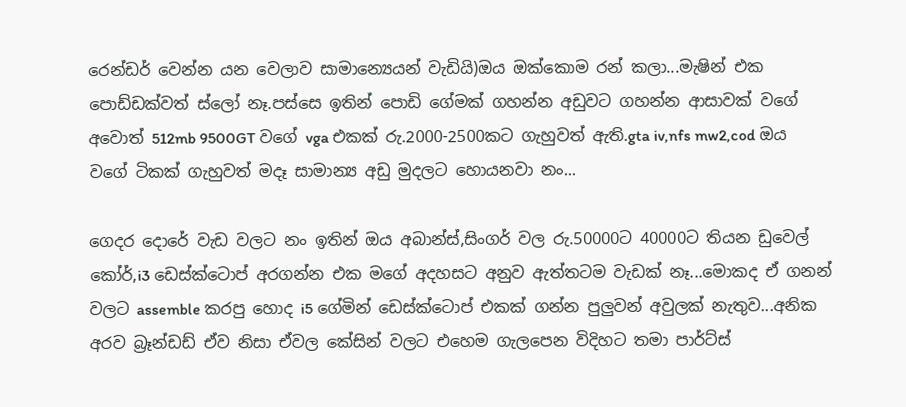රෙන්ඩර් වෙන්න යන වෙලාව සාමාන්‍යෙයන් වැඩියි)ඔය ඔක්කොම රන් කලා...මැෂින් එක පොඩ්ඩක්වත් ස්ලෝ නෑ.පස්සෙ ඉතින් පොඩි ගේමක් ගහන්න අඩුවට ගහන්න ආසාවක් වගේ අවොත් 512mb 9500GT වගේ vga එකක් රු.2000-2500කට ගැහුවත් ඇති.gta iv,nfs mw2,cod ඔය වගේ ටිකක් ගැහුවත් මදෑ සාමාන්‍ය අඩු මුදලට හොයනවා නං...

ගෙදර දොරේ වැඩ වලට නං ඉතින් ඔය අබාන්ස්,සිංගර් වල රු.50000ට 40000ට තියන ඩුවෙල් කෝර්,i3 ඩෙස්ක්ටොප් අරගන්න එක මගේ අදහසට අනුව ඇත්තටම වැඩක් නෑ...මොකද ඒ ගනන් වලට assemble කරපු හොද i5 ගේමින් ඩෙස්ක්ටොප් එකක් ගන්න පුලුවන් අවුලක් නැතුව...අනික අරව බ්‍රෑන්ඩඩ් ඒව නිසා ඒවල කේසින් වලට එහෙම ගැලපෙන විදිහට තමා පාර්ට්ස්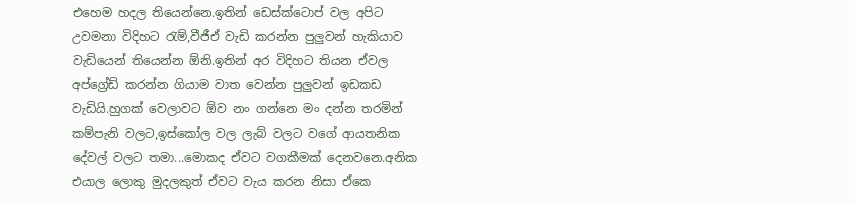එහෙම හදල තියෙන්නෙ.ඉතින් ඩෙස්ක්ටොප් වල අපිට උවමනා විදිහට රැම්,වීජීඒ වැඩි කරන්න පුලුවන් හැකියාව වැඩියෙන් තියෙන්න ඕනි.ඉතින් අර විදිහට තියන ඒවල අප්ග්‍රේඩ් කරන්න ගියාම වාත වෙන්න පුලුවන් ඉඩකඩ වැඩියි.හුගක් වෙලාවට ඕව නං ගන්නෙ මං දන්න තරමින් කම්පැනි වලට,ඉස්කෝල වල ලැබ් වලට වගේ ආයතනික දේවල් වලට තමා...මොකද ඒවට වගකීමක් දෙනවනෙ.අනික එයාල ලොකු මුදලකුත් ඒවට වැය කරන නිසා ඒකෙ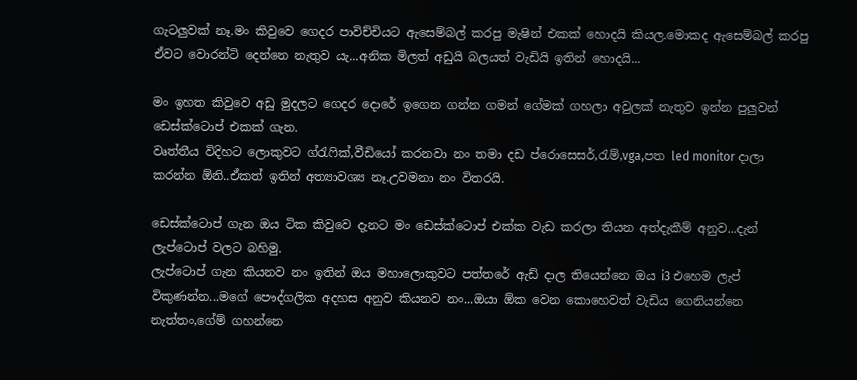ගැටලුවක් නෑ.මං කිවුවෙ ගෙදර පාවිච්චියට ඇසෙම්බල් කරපු මැෂින් එකක් හොදයි කියල.මොකද ඇසෙම්බල් කරපු ඒවට වොරන්ටි දෙන්නෙ නැතුව යැ...අනික මිලත් අඩුයි බලයත් වැඩියි ඉතින් හොදයි...

මං ඉහත කිවුවෙ අඩු මුදලට ගෙදර දොරේ ඉගෙන ගන්න ගමන් ගේමක් ගහලා අවුලක් නැතුව ඉන්න පුලුවන් ඩෙස්ක්ටොප් එකක් ගැන.
වෘත්තීය විදිහට ලොකුවට ග්රැෆික්,වීඩියෝ කරනවා නං තමා දඩ ප්රොසෙසර්,රැම්,vga,පත led monitor දාලා කරන්න ඕනි..ඒකත් ඉතින් අත්‍යාවශ්‍ය නෑ.උවමනා නං විතරයි.

ඩෙස්ක්ටොප් ගැන ඔය ටික කිවුවෙ දැනට මං ඩෙස්ක්ටොප් එක්ක වැඩ කරලා තියන අත්දැකීම් අනුව...දැන් ලැප්ටොප් වලට බහිමු.
ලැප්ටොප් ගැන කියනව නං ඉතින් ඔය මහාලොකුවට පත්තරේ ඇඩ් දාල තියෙන්නෙ ඔය i3 එහෙම ලැප් විකුණන්න...මගේ පෞද්ගලික අදහස අනුව කියනව නං...ඔයා ඕක වෙන කොහෙවත් වැඩිය ගෙනියන්නෙ නැත්තං,ගේම් ගහන්නෙ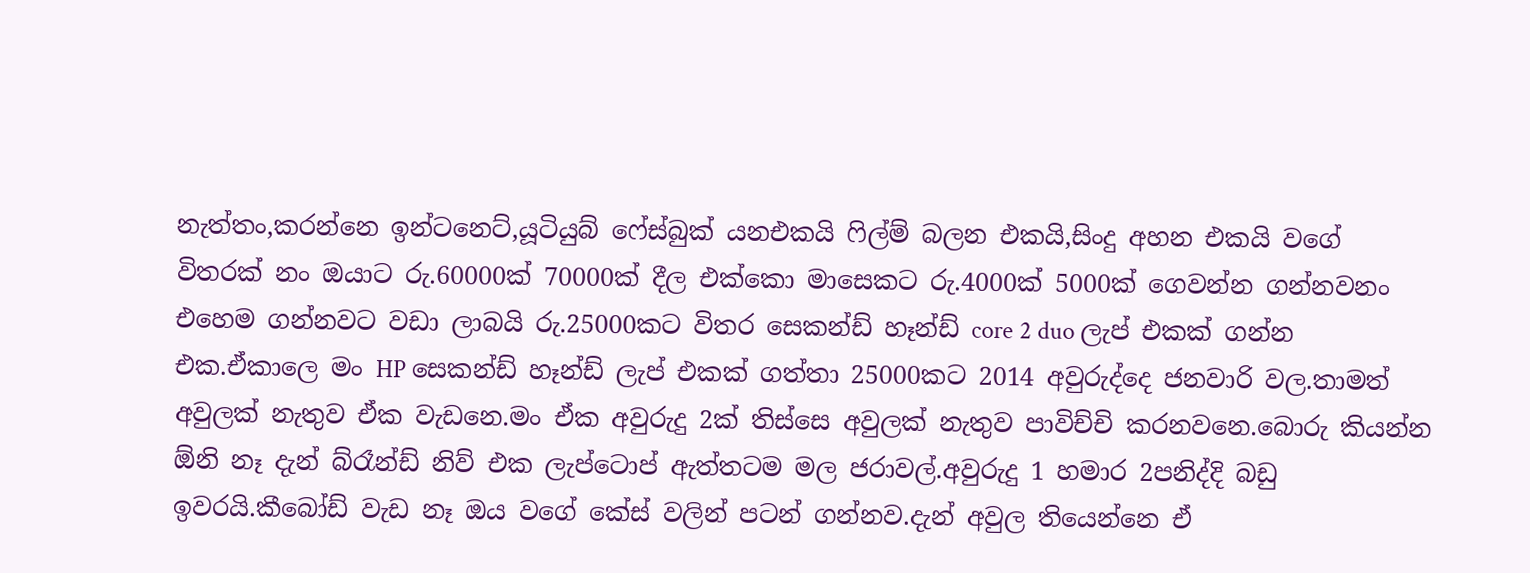නැත්තං,කරන්නෙ ඉන්ටනෙට්,යූටියුබ් ෆේස්බුක් යනඑකයි ෆිල්ම් බලන එකයි,සිංදු අහන එකයි වගේ විතරක් නං ඔයාට රු.60000ක් 70000ක් දීල එක්කො මාසෙකට රු.4000ක් 5000ක් ගෙවන්න ගන්නවනං එහෙම ගන්නවට වඩා ලාබයි රු.25000කට විතර සෙකන්ඩ් හෑන්ඩ් core 2 duo ලැප් එකක් ගන්න එක.ඒකාලෙ මං HP සෙකන්ඩ් හෑන්ඩ් ලැප් එකක් ගත්තා 25000කට 2014 අවුරුද්දෙ ජනවාරි වල.තාමත් අවුලක් නැතුව ඒක වැඩනෙ.මං ඒක අවුරුදු 2ක් තිස්සෙ අවුලක් නැතුව පාවිච්චි කරනවනෙ.බොරු කියන්න ඕනි නෑ දැන් බ්රෑන්ඩ් නිව් එක ලැප්ටොප් ඇත්තටම මල ජරාවල්.අවුරුදු 1 හමාර 2පනිද්දි බඩු ඉවරයි.කීබෝඩ් වැඩ නෑ ඔය වගේ කේස් වලින් පටන් ගන්නව.දැන් අවුල තියෙන්නෙ ඒ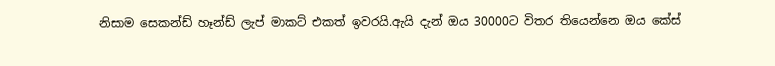නිසාම සෙකන්ඩ් හෑන්ඩ් ලැප් මාකට් එකත් ඉවරයි.ඇයි දැන් ඔය 30000ට විතර තියෙන්නෙ ඔය කේස්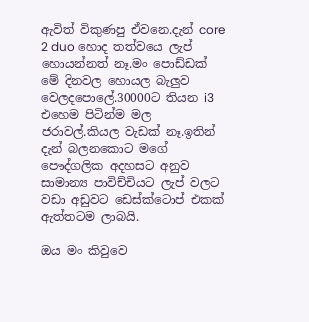ඇවිත් විකුණපු ඒවනෙ.දැන් core 2 duo හොද තත්වයෙ ලැප් හොයන්නත් නෑ.මං පොඩ්ඩක් මේ දිනවල හොයල බැලුව වෙලදපොලේ.30000ට තියන i3 එහෙම පිටින්ම මල ජරාවල්.කියල වැඩක් නෑ.ඉතින් දැන් බලනකොට මගේ පෞද්ගලික අදහසට අනුව සාමාන්‍ය පාවිච්චියට ලැප් වලට වඩා අඩුවට ඩෙස්ක්ටොප් එකක් ඇත්තටම ලාබයි.

ඔය මං කිවුවෙ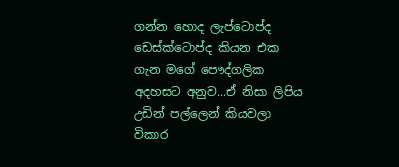ගන්න හොද ලැප්ටොප්ද ඩෙස්ක්ටොප්ද කියන එක ගැන මගේ පෞද්ගලික අදහසට අනුව...ඒ නිසා ලිපිය උඩින් පල්ලෙන් කියවලා විකාර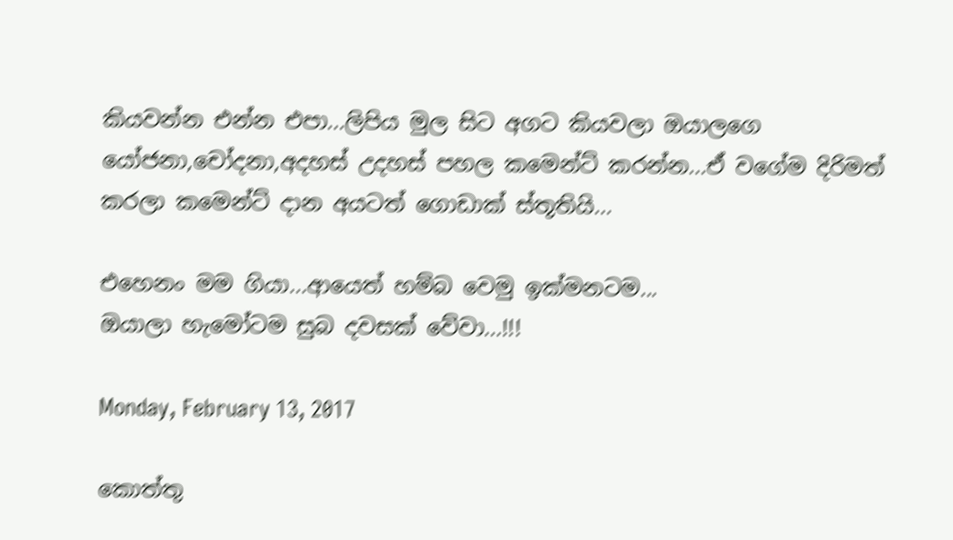කියවන්න එන්න එපා...ලිපිය මුල සිට අගට කියවලා ඔයාලගෙ යෝජනා,චෝදනා,අදහස් උදහස් පහල කමෙන්ට් කරන්න...ඒ වගේම දිරිමත් කරලා කමෙන්ට් දාන අයටත් ගොඩාක් ස්තූතියි...

එහෙනං මම ගියා...ආයෙත් හම්බ වෙමු ඉක්මනටම...
ඔයාලා හැමෝටම සුබ දවසක් වේවා...!!!

Monday, February 13, 2017

කොත්තු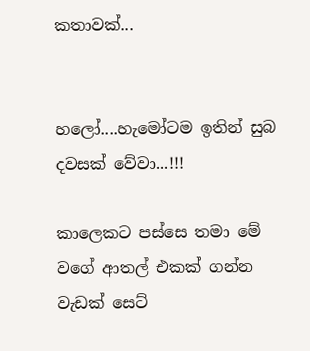කතාවක්...


හලෝ....හැමෝටම ඉතින් සුබ දවසක් වේවා...!!!

කාලෙකට පස්සෙ තමා මේ වගේ ආතල් එකක් ගන්න වැඩක් සෙට්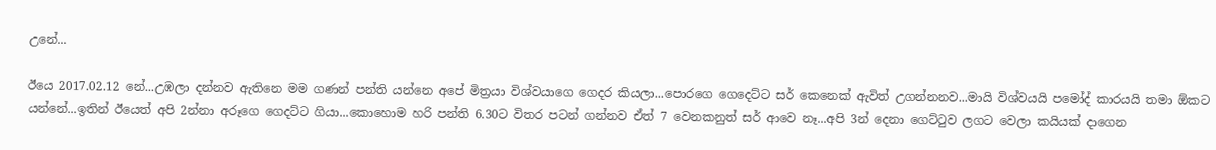උනේ...

ඊයෙ 2017.02.12 නේ...උඹලා දන්නව ඇතිනෙ මම ගණන් පන්ති යන්නෙ අපේ මිත්‍රයා විශ්වයාගෙ ගෙදර කියලා...පොරගෙ ගෙදෙට්ට සර් කෙනෙක් ඇවිත් උගන්නනව...මායි විශ්වයයි පමෝද් කාරයයි තමා ඕකට යන්නේ...ඉතින් ඊයෙත් අපි 2න්නා අරූගෙ ගෙදට්ට ගියා...කොහොම හරි පන්ති 6.30ට විතර පටන් ගන්නව ඒත් 7 වෙනකනුත් සර් ආවෙ නෑ...අපි 3න් දෙනා ගෙට්ටුව ලගට වෙලා කයියක් දාගෙන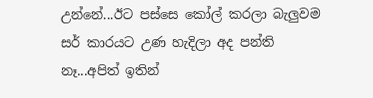උන්නේ...ඊට පස්සෙ කෝල් කරලා බැලුවම සර් කාරයට උණ හැදිලා අද පන්ති නෑ...අපිත් ඉතින්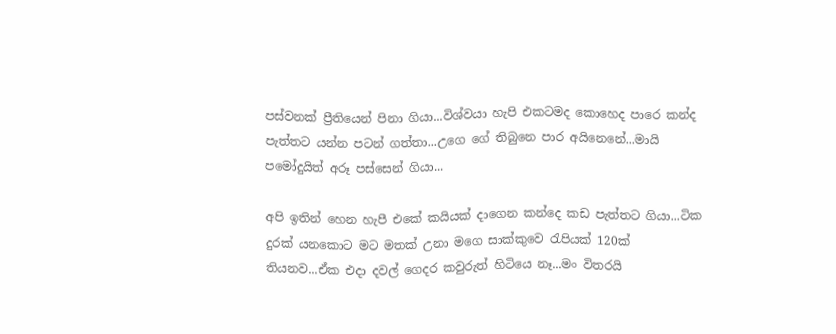පස්වනක් ප්‍රීතියෙන් පිනා ගියා...විශ්වයා හැපි එකටමද කොහෙද පාරෙ කන්ද පැත්තට යන්න පටන් ගත්තා...උගෙ ගේ තිබුනෙ පාර අයිනෙනේ...මායි පමෝදුයිත් අරූ පස්සෙන් ගියා...

අපි ඉතින් හෙන හැපී එකේ කයියක් දාගෙන කන්දෙ කඩ පැත්තට ගියා...ටික දුරක් යනකොට මට මතක් උනා මගෙ සාක්කුවෙ රැපියක් 120ක් තියනව...ඒක එදා දවල් ගෙදර කවුරුත් හිටියෙ නෑ...මං විතරයි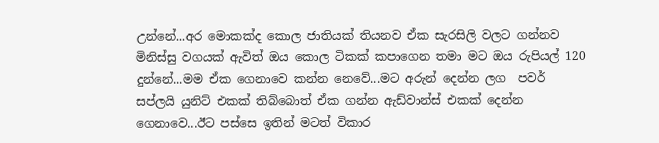උන්නේ...අර මොකක්ද කොල ජාතියක් තියනව ඒක සැරසිලි වලට ගන්නව මිනිස්සු වගයක් ඇවිත් ඔය කොල ටිකක් කපාගෙන තමා මට ඔය රුපියල් 120 දුන්නේ...මම ඒක ගෙනාවෙ කන්න නෙවේ...මට අරුන් දෙන්න ලග  පවර් සප්ලයි යුනිට් එකක් තිබ්බොත් ඒක ගන්න ඇඩ්වාන්ස් එකක් දෙන්න ගෙනාවෙ...ඊට පස්සෙ ඉතින් මටත් විකාර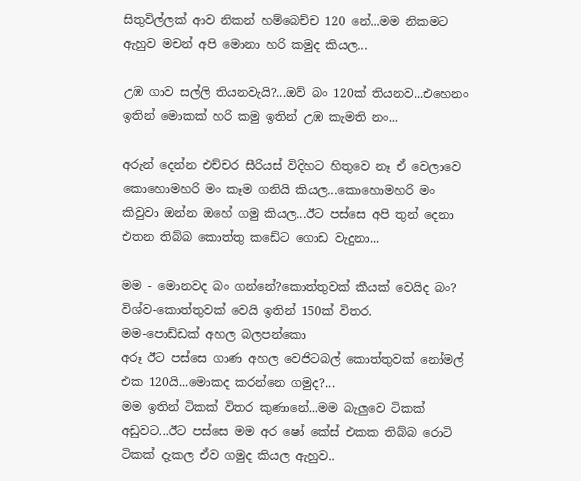සිතුවිල්ලක් ආව නිකන් හම්බෙච්ච 120 නේ...මම නිකමට ඇහුව මචන් අපි මොනා හරි කමුද කියල...

උඹ ගාව සල්ලි තියනවැයි?...ඔව් බං 120ක් තියනව...එහෙනං ඉතින් මොකක් හරි කමු ඉතින් උඹ කැමති නං...

අරුන් දෙන්න එච්චර සීරියස් විදිහට හිතුවෙ නෑ ඒ වෙලාවෙ කොහොමහරි මං කෑම ගනියි කියල...කොහොමහරි මං කිවුවා ඔන්න ඔහේ ගමු කියල...ඊට පස්සෙ අපි තුන් දෙනා එතන තිබ්බ කොත්තු කඩේට ගොඩ වැදුනා...

මම - මොනවද බං ගන්නේ?කොත්තුවක් කීයක් වෙයිද බං?
විශ්ව-කොත්තුවක් වෙයි ඉතින් 150ක් විතර.
මම-පොඩ්ඩක් අහල බලපන්කො
අරූ ඊට පස්සෙ ගාණ අහල වෙජිටබල් කොත්තුවක් නෝමල් එක 120යි...මොකද කරන්නෙ ගමුද?...
මම ඉතින් ටිකක් විතර කුණානේ...මම බැලුවෙ ටිකක් අඩුවට...ඊට පස්සෙ මම අර ෂෝ කේස් එකක ‍තිබ්බ රොටි ටිකක් දැකල ඒව ගමුද කියල ඇහුව..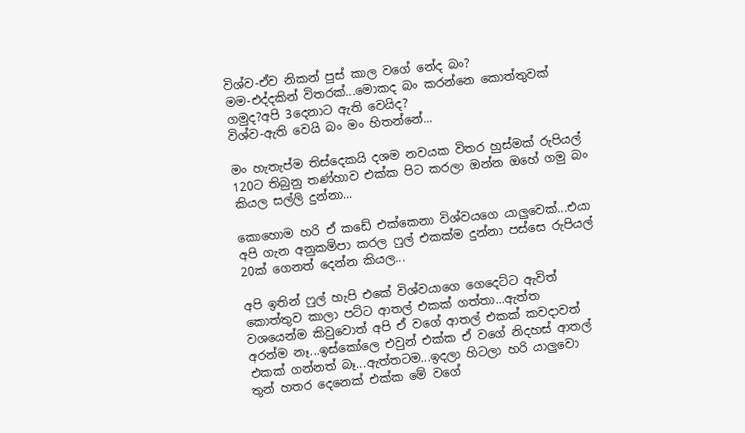විශ්ව-ඒව නිකන් පුස් කාල වගේ නේද බං?
මම-එද්දකින් විතරක්...මොකද බං කරන්නෙ කොත්තුවක් ගමුද?අපි 3දෙනාට ඇති වෙයිද?
විශ්ව-ඇති වෙයි බං මං හිතන්නේ...

මං හැතැප්ම තිස්දෙකයි දශම නවයක විතර හුස්මක් රුපියල් 120ට තිබුනු තණ්හාව එක්ක පිට කරලා ඔන්න ඔහේ ගමු බං කියල සල්ලි දුන්නා...

කොහොම හරි ඒ කඩේ එක්කෙනා විශ්වයගෙ යාලුවෙක්...එයා අපි ගැන අනුකම්පා කරල ෆුල් එකක්ම දුන්නා පස්සෙ රුපියල් 20ක් ගෙනත් දෙන්න කියල...

අපි ඉතින් ෆුල් හැපි එකේ විශ්වයාගෙ ගෙදෙට්ට ඇවිත් කොත්තුව කාලා පට්ට ආතල් එකක් ගත්තා...ඇත්ත වශයෙන්ම කිවුවොත් අපි ඒ වගේ ආතල් එකක් කවදාවත් අරන්ම නෑ...ඉස්කෝලෙ එවුන් එක්ක ඒ වගේ නිදහස් ආතල් එකක් ගන්නත් බෑ...ඇත්තටම...ඉදලා හිටලා හරි යාලුවො තුන් හතර දෙනෙක් එක්ක මේ වගේ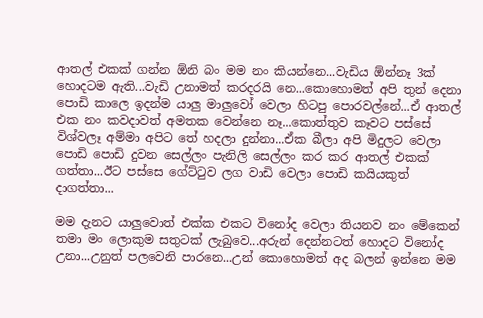ආතල් එකක් ගන්න ඕනි බං මම නං කියන්නෙ...වැඩිය ඕන්නෑ 3ක් හොදටම ඇති...වැඩි උනාමත් කරදරයි නෙ...කොහොමත් අපි තුන් දෙනා පොඩි කාලෙ ඉදන්ම යාලු මාලුවෝ වෙලා හිටපු පොරවල්නේ...ඒ ආතල් එක නං කවදාවත් අමතක වෙන්නෙ නෑ...කොත්තුව කෑවට පස්සේ විශ්වලෑ අම්මා අපිට තේ හදලා දුන්නා...ඒක බීලා අපි මිදුලට වෙලා පොඩි පොඩි දුවන සෙල්ලං පැනිලි සෙල්ලං කර කර ආතල් එකක් ගත්තා...ඊට පස්සෙ ගේට්ටුව ලග වාඩි වෙලා පොඩි කයියකුත් දාගත්තා...

මම දැනට යාලුවොත් එක්ක එකට විනෝද වෙලා තියනව නං මේකෙන් තමා මං ලොකුම සතුටක් ලැබුවෙ...අරුන් දෙන්නටත් හොදට විනෝද උනා...උනුත් පලවෙනි පාරනෙ...උන් කොහොමත් අද බලන් ඉන්නෙ මම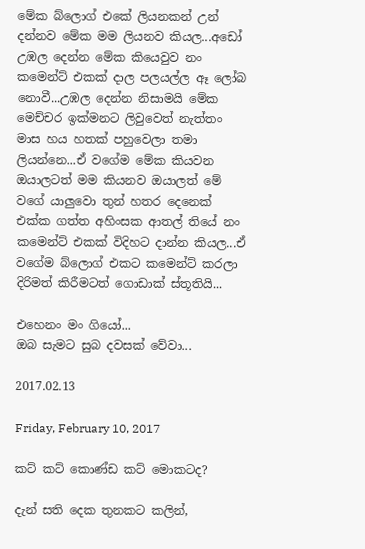මේක බ්ලොග් එකේ ලියනකන් උන් දන්නව මේක මම ලියනව කියල...අඩෝ උඹල දෙන්න මේක කියෙවුව නං කමෙන්ට් එකක් දාල පලයල්ල ඈ ලෝබ නොවී...උඹල දෙන්න නිසාමයි මේක මෙච්චර ඉක්මනට ලිවුවෙත් නැත්තං මාස හය හතක් පහුවෙලා තමා ලියන්නෙ...ඒ වගේම මේක කියවන ඔයාලටත් මම කියනව ඔයාලත් මේ වගේ යාලුවො තුන් හතර දෙනෙක් එක්ක ගත්ත අහිංසක ආතල් තියේ නං කමෙන්ට් එකක් විදිහට දාන්න කියල...ඒ වගේම බ්ලොග් එකට කමෙන්ට් කරලා දිරිමත් කිරීමටත් ගොඩාක් ස්තූතියි...

එහෙනං මං ගියෝ...
ඔබ සැමට සුබ දවසක් වේවා...

2017.02.13

Friday, February 10, 2017

කට් කට් කොණ්ඩ කට් මොකටද?

දැන් සති දෙක තුනකට කලින්,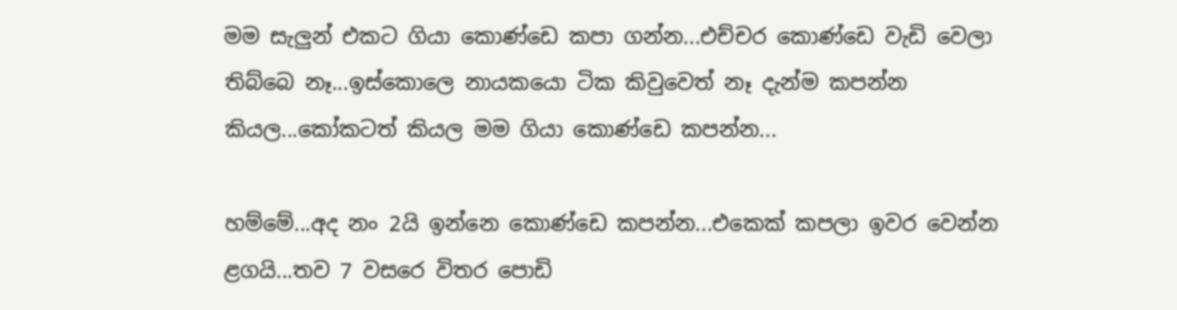මම සැලුන් එකට ගියා කොණ්ඩෙ කපා ගන්න...එච්චර කොණ්ඩෙ වැඩි වෙලා තිබ්බෙ නෑ...ඉස්කොලෙ නායකයො ටික කිවුවෙත් නෑ දැන්ම කපන්න කියල...කෝකටත් කියල මම ගියා කොණ්ඩෙ කපන්න...

හම්මේ...අද නං 2යි ඉන්නෙ කොණ්ඩෙ කපන්න...එකෙක් කපලා ඉවර වෙන්න ළගයි...තව 7 වසරෙ විතර පොඩි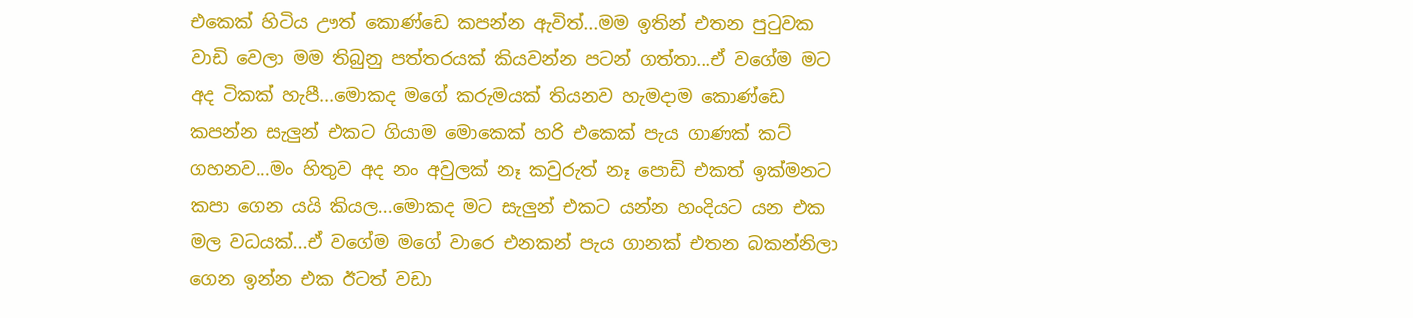එකෙක් හිටිය ඌත් කොණ්ඩෙ කපන්න ඇවිත්...මම ඉතින් එතන පුටුවක වාඩි වෙලා මම තිබුනු පත්තරයක් කියවන්න පටන් ගත්තා...ඒ වගේම මට අද ටිකක් හැපී...මොකද මගේ කරුමයක් තියනව හැම‍දාම කොණ්ඩෙ කපන්න සැලුන් එකට ගියාම මොකෙක් හරි එකෙක් පැය ගාණක් කට් ගහනව...මං හිතුව අද නං අවුලක් නෑ කවුරුත් නෑ පොඩි එකත් ඉක්මනට කපා ගෙන යයි කියල...මොකද මට සැලුන් එකට යන්න හංදියට යන එක මල වධයක්...ඒ වගේම මගේ වාරෙ එනකන් පැය ගානක් එතන බකන්නිලා ගෙන ඉන්න එක ඊටත් වඩා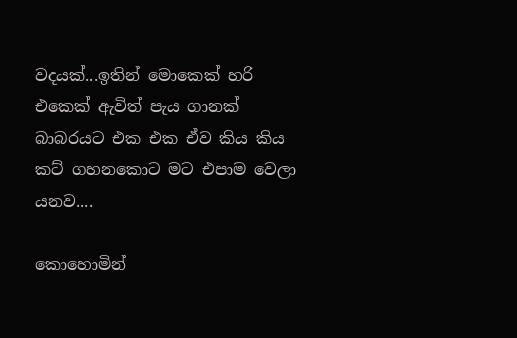වදයක්...ඉතින් මොකෙක් හරි එකෙක් ඇවිත් පැය ගානක් බාබරයට එක එක ඒව කිය කිය කට් ගහනකොට මට එපාම වෙලා යනව....

කොහොමින්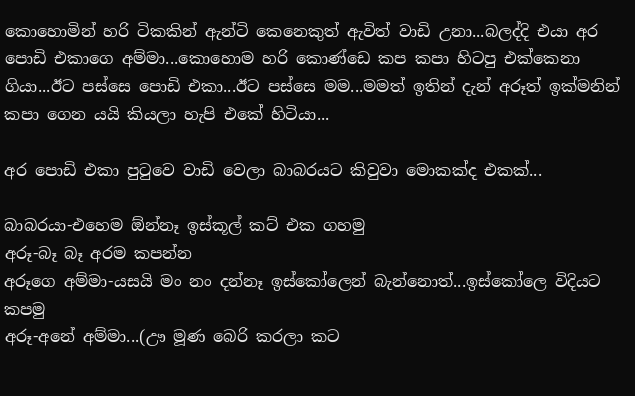කොහොමින් හරි ටිකකින් ඇන්ටි කෙනෙකුත් ඇවිත් වාඩි උනා...බලද්දි එයා අර පොඩි එකාගෙ අම්මා...කොහොම හරි කොණ්ඩෙ කප කපා හිටපු එක්කෙනා ගියා...ඊට පස්සෙ පොඩි එකා...ඊට පස්සෙ මම...මමත් ඉතින් දැන් අරූත් ඉක්මනින් කපා ගෙන යයි කියලා හැපි එකේ හිටියා...

අර පොඩි එකා පුටුවෙ වාඩි වෙලා බාබරයට කිවුවා මොකක්ද එකක්...

බාබරයා-එහෙම ඕන්නෑ ඉස්කූල් කට් එක ගහමු
අරූ-බෑ බෑ අරම කපන්න
අරූගෙ අම්මා-යසයි මං නං දන්නෑ ඉස්කෝලෙන් බැන්නොත්...ඉස්කෝලෙ විදියට කපමු
අරූ-අනේ අම්මා...(ඌ මූණ බෙරි කරලා කට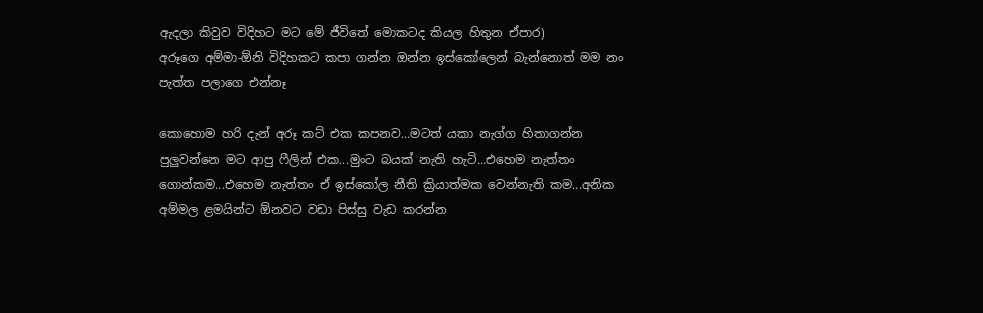ඇදලා කිවුව විදිහට මට මේ ජීවිතේ මොකටද කියල හිතුන ඒපාර)
අරූගෙ අම්මා-ඕනි විදිහකට කපා ගන්න ඔන්න ඉස්කෝලෙන් බැන්නොත් මම නං පැත්ත පලාගෙ එන්නෑ

කොහොම හරි දැන් අරූ කට් එක කපනව...මටත් යකා නැග්ග හිතාගන්න පුලුවන්නෙ මට ආපු ෆීලින් එක...මුංට බයක් නැති හැටි...එහෙම නැත්තං ගොන්කම...එහෙම නැත්තං ඒ ඉස්කෝල නීති ක්‍රියාත්මක වෙන්නැති කම...අනික අම්මල ළමයින්ට ඕනවට වඩා පිස්සු වැඩ කරන්න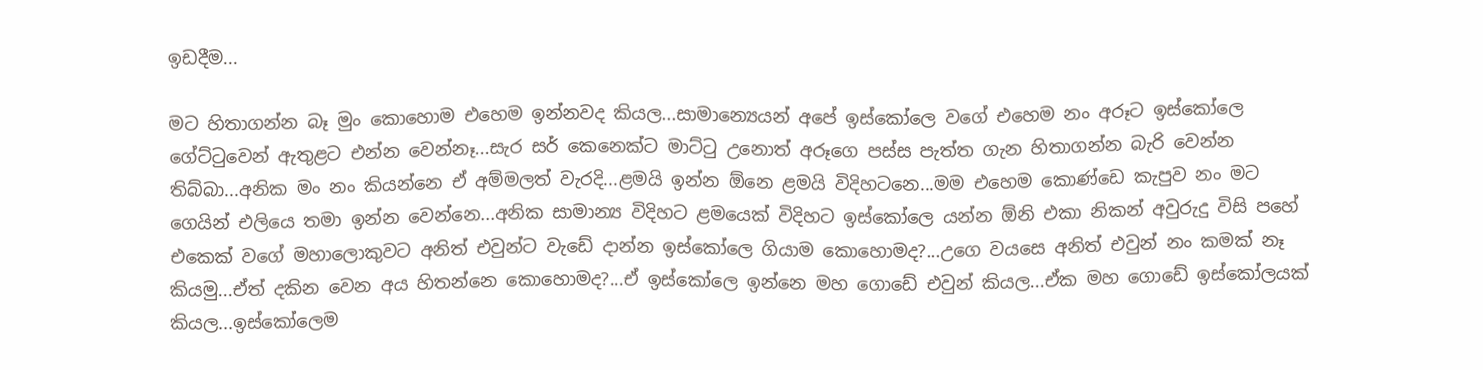ඉඩදීම...

මට හිතාගන්න බෑ මුං කොහොම එහෙම ඉන්නවද කියල...සාමාන්‍යෙයන් අපේ ඉස්කෝලෙ වගේ එහෙම නං අරූට ඉස්කෝලෙ ගේට්ටුවෙන් ඇතුළට එන්න වෙන්නෑ...සැර සර් කෙනෙක්ට මාට්ටු උනොත් අරූගෙ පස්ස පැත්ත ගැන හිතාගන්න බැරි වෙන්න තිබ්බා...අනික මං නං කියන්නෙ ඒ අම්මලත් වැරදි...ළමයි ඉන්න ඕනෙ ළමයි විදිහටනෙ...මම එහෙම කොණ්ඩෙ කැපුව නං මට ගෙයින් එලියෙ තමා ඉන්න වෙන්නෙ...අනික සාමාන්‍ය විදිහට ළමයෙක් විදිහට ඉස්කෝලෙ යන්න ඕනි එකා නිකන් අවුරුදු විසි පහේ එකෙක් වගේ මහාලොකුවට අනිත් එවුන්ට වැඩේ දාන්න ඉස්කෝලෙ ගියාම කොහොමද?...උගෙ වයසෙ අනිත් එවුන් නං කමක් නෑ කියමු...ඒත් දකින වෙන අය හිතන්නෙ කොහොමද?...ඒ ඉස්කෝලෙ ඉන්නෙ මහ ගොඩේ එවුන් කියල...ඒක මහ ගොඩේ ඉස්කෝලයක් කියල...ඉස්කෝලෙම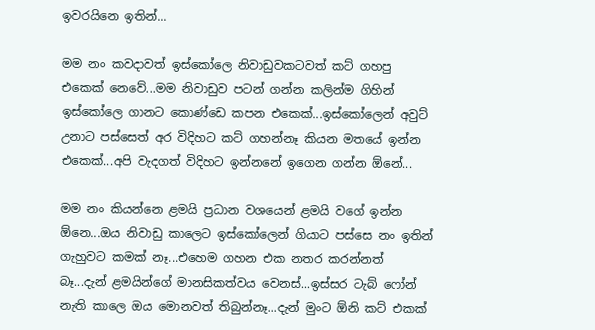ඉවරයිනෙ ඉතින්...

මම නං කවදාවත් ඉස්කෝලෙ නිවාඩුවකටවත් කට් ගහපු එකෙක් නෙවේ...මම නිවාඩුව පටන් ගන්න කලින්ම ගිහින් ඉස්කෝලෙ ගානට කොණ්ඩෙ කපන එකෙක්...ඉස්කෝලෙන් අවුට් උනාට පස්සෙත් අර විදිහට කට් ගහන්නෑ කියන මතයේ ඉන්න එකෙක්...අපි වැදගත් විදිහට ඉන්නනේ ඉගෙන ගන්න ඕනේ...

මම නං කියන්නෙ ළමයි ප්‍රධාන වශයෙන් ළමයි වගේ ඉන්න ඕනෙ...ඔය නිවාඩු කාලෙට ඉස්කෝලෙන් ගියාට පස්සෙ නං ඉතින් ගැහුවට කමක් නෑ...එහෙම ගහන එක නතර කරන්නත් බෑ...දැන් ළමයින්ගේ මානසිකත්වය වෙනස්...ඉස්සර ටැබ් ෆෝන් නැති කාලෙ ඔය මොනවත් තිබුන්නෑ...දැන් මුංට ඕනි කට් එකක්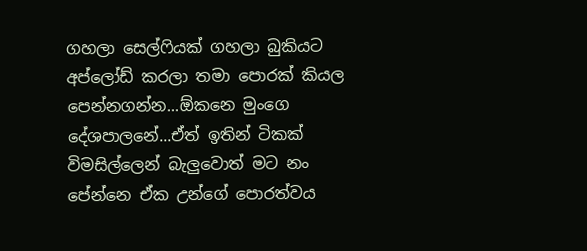ගහලා සෙල්ෆියක් ගහලා බුකියට අප්ලෝඩ් කරලා තමා පොරක් කියල පෙන්නගන්න...ඕකනෙ මුංගෙ දේශපාලනේ...ඒත් ඉතින් ටිකක් විමසිල්ලෙන් බැලුවොත් මට නං පේන්නෙ ඒක උන්ගේ පොරත්වය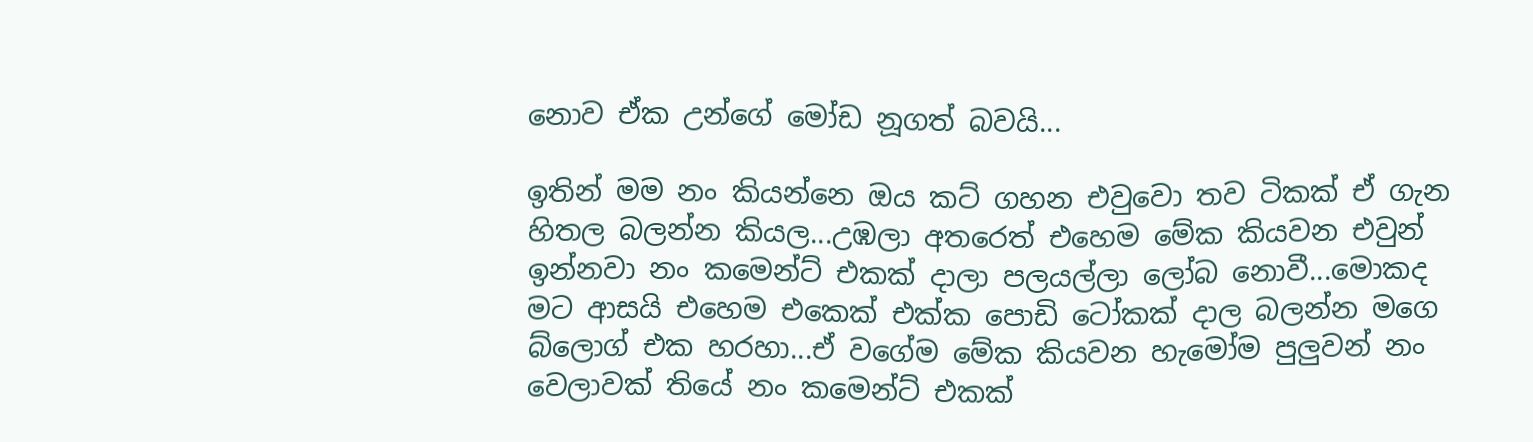නොව ඒක උන්ගේ මෝඩ නූගත් බවයි...

ඉතින් මම නං කියන්නෙ ඔය කට් ගහන එවුවො තව ටිකක් ඒ ගැන හිතල බලන්න කියල...උඹලා අතරෙත් එහෙම මේක කියවන එවුන් ඉන්නවා නං කමෙන්ට් එකක් දාලා පලයල්ලා ලෝබ නොවී...මොකද මට ආසයි එහෙම එකෙක් එක්ක පොඩි ටෝකක් දාල බලන්න මගෙ බ්ලොග් එක හරහා...ඒ වගේම මේක කියවන හැමෝම පුලුවන් නං වෙලාවක් තියේ නං කමෙන්ට් එකක්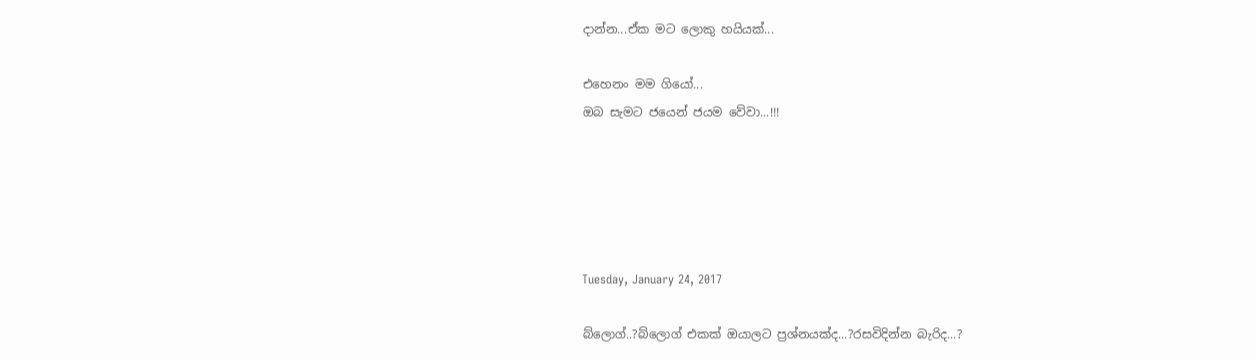දාන්න...ඒක මට ලොකු හයියක්...

එහෙනං මම ගියෝ...
ඔබ සැමට ජයෙන් ජයම වේවා...!!!





Tuesday, January 24, 2017

බ්ලොග්..?බ්ලොග් එකක් ඔයාලට ප්‍රශ්නයක්ද...?රසවිදින්න බැරිද...?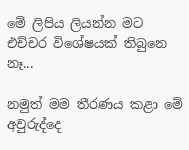මේ ලිපිය ලියන්න මට එච්චර විශේෂයක් තිබුනෙ නෑ...

නමුත් මම තීරණය කළා මේ අවුරුද්දෙ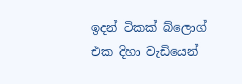ඉදන් ටිකක් බ්ලොග් එක දිහා වැඩියෙන්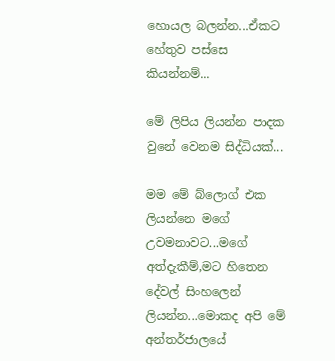හොයල බලන්න...ඒකට හේතුව පස්සෙ කියන්නම්...

මේ ලිපිය ලියන්න පාදක වුනේ වෙනම සිද්ධියක්...

මම මේ බ්ලොග් එක ලියන්නෙ මගේ උවමනාවට...මගේ අත්දැකීම්,මට හිතෙන දේවල් සිංහලෙන් ලියන්න...මොකද අපි මේ අන්තර්ජාලයේ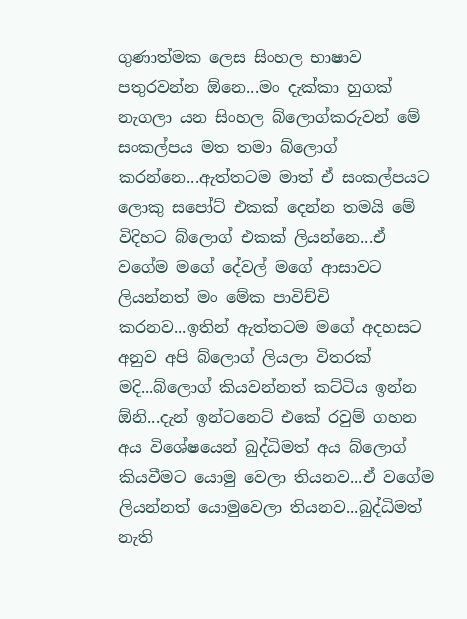ගුණාත්මක ලෙස සිංහල භාෂාව පතුරවන්න ඕනෙ...මං දැක්කා හුගක් නැගලා යන සිංහල බ්ලොග්කරුවන් මේ සංකල්පය මත තමා බ්ලොග් කරන්නෙ...ඇත්තටම මාත් ඒ සංකල්පයට ලොකු සපෝට් එකක් දෙන්න තමයි මේ විදිහට බ්ලොග් එකක් ලියන්නෙ...ඒ වගේම මගේ දේවල් මගේ ආසාවට ලියන්නත් මං මේක පාවිච්චි කරනව...ඉතින් ඇත්තටම මගේ අදහසට අනුව අපි බ්ලොග් ලියලා විතරක් මදි...බ්ලොග් කියවන්නත් කට්ටිය ඉන්න ඕනි...දැන් ඉන්ටනෙට් එකේ රවුම් ගහන අය විශේෂයෙන් බුද්ධිමත් අය බ්ලොග් කියවීමට යොමු වෙලා තියනව...ඒ වගේම ලියන්නත් යොමුවෙලා තියනව...බුද්ධිමත් නැති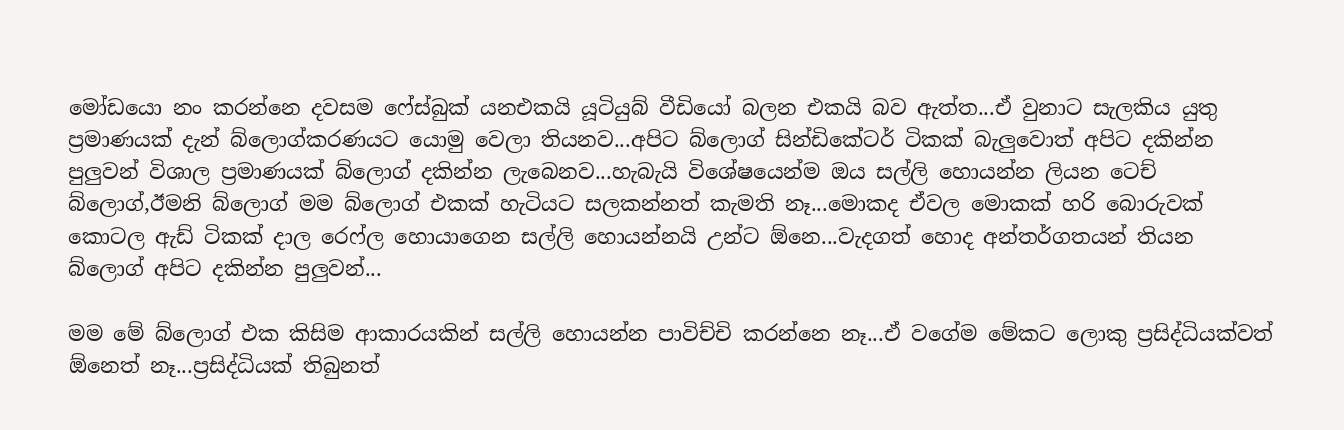මෝඩයො නං කරන්නෙ දවසම ෆේස්බුක් යනඑකයි යූටියුබ් වීඩියෝ බලන එකයි බව ඇත්ත...ඒ වුනාට සැලකිය යුතු ප්‍රමාණයක් දැන් බ්ලොග්කරණයට යොමු වෙලා තියනව...අපිට බ්ලොග් සින්ඩිකේටර් ටිකක් බැලුවොත් අපිට දකින්න පුලුවන් විශාල ප්‍රමාණයක් බ්ලොග් දකින්න ලැබෙනව...හැබැයි විශේෂයෙන්ම ඔය සල්ලි හොයන්න ලියන ටෙච් බ්ලොග්,ඊමනි බ්ලොග් මම බ්ලොග් එකක් හැටියට සලකන්නත් කැමති නෑ...මොකද ඒවල මොකක් හරි බොරුවක් කොටල ඇඩ් ටිකක් දාල රෙෆ්ල හොයාගෙන සල්ලි හොයන්නයි උන්ට ඕනෙ...වැදගත් හොද අන්තර්ගතයන් තියන බ්ලොග් අපිට දකින්න පුලුවන්...

මම මේ බ්ලොග් එක කිසිම ආකාරයකින් සල්ලි හොයන්න පාවිච්චි කරන්නෙ නෑ...ඒ වගේම මේකට ලොකු ප්‍රසිද්ධියක්වත් ඕනෙත් නෑ...ප්‍රසිද්ධියක් තිබුනත්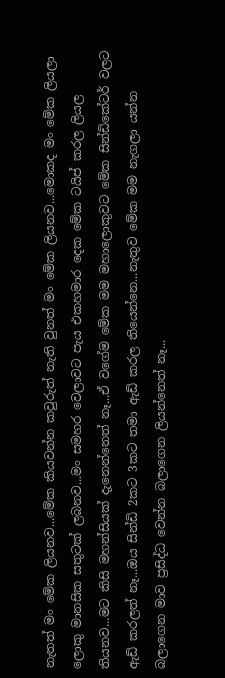නැතත් මං මේක ලියනව...මේක කියවන්න කවුරුත් නැති වුනත් මං මේක ලියනව...මොකද මං මේක ලියලා ලොකු මානසික සතුටක් ලබනව...මං සමහර වෙලාවට පැය එකහමාර දෙක මේක ටයිප් කරල ලියල තියනව...මට කිසි මහන්සියක් දැනෙන්නෙත් නෑ...ඒ වගේම මේක මම මහාලොකුවට මේක සින්ඩිකේටර් වලට ඇඩ් කරලත් නෑ...ඔය සින්ඩි 2කට 3කට තමා ඇඩ් කරල තියෙන්නෙ...නැතුව මේක මම නැගලා යන්න බලාගෙන මාව ප්‍රසිද්ධ වෙන්න බලාගෙන ලියන්නෙත් නෑ...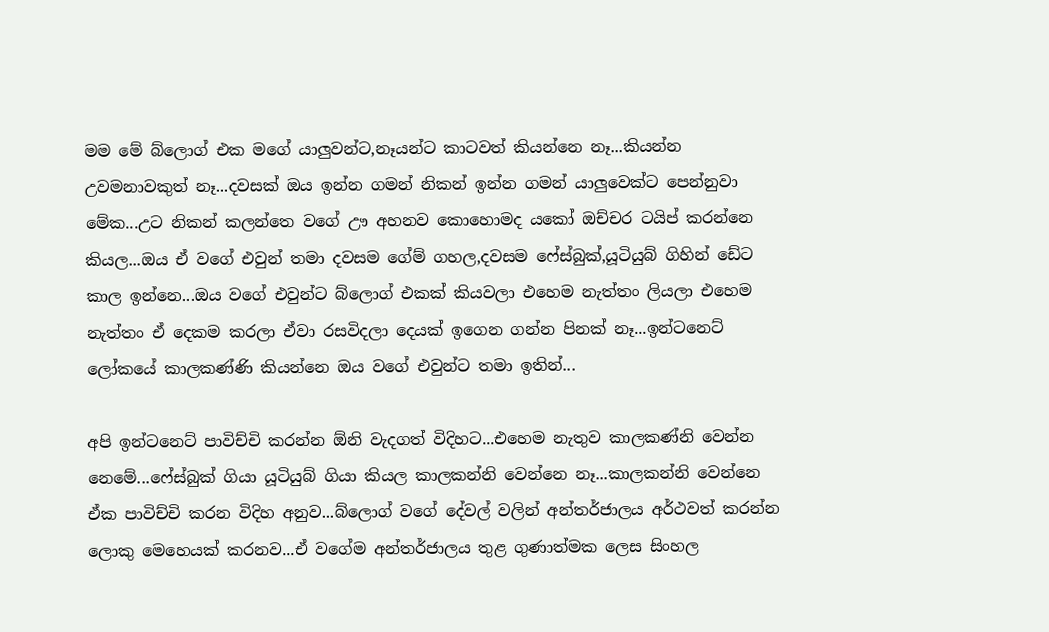මම මේ බ්ලොග් එක මගේ යාලුවන්ට,නෑයන්ට කාටවත් කියන්නෙ නෑ...කියන්න උවමනාවකුත් නෑ...දවසක් ඔය ඉන්න ගමන් නිකන් ඉන්න ගමන් යාලුවෙක්ට පෙන්නුවා මේක...උට නිකන් කලන්තෙ වගේ ඌ අහනව කොහොමද යකෝ ඔච්චර ටයිප් කරන්නෙ කියල...ඔය ඒ වගේ එවුන් තමා දවසම ගේම් ගහල,දවසම ෆේස්බුක්,යූටියුබ් ගිහින් ඩේට කාල ඉන්නෙ...ඔය වගේ එවුන්ට බ්ලොග් එකක් කියවලා එහෙම නැත්තං ලියලා එහෙම නැත්තං ඒ දෙකම කරලා ඒවා රසවිදලා දෙයක් ඉගෙන ගන්න පිනක් නෑ...ඉන්ටනෙට් ලෝකයේ කාලකණ්ණි කියන්නෙ ඔය වගේ එවුන්ට තමා ඉතින්...

අපි ඉන්ටනෙට් පාවිච්චි කරන්න ඕනි වැදගත් විදිහට...එහෙම නැතුව කාලකණ්නි වෙන්න නෙමේ...ෆේස්බුක් ගියා යූටියුබ් ගියා කියල කාලකන්නි වෙන්නෙ නෑ...කාලකන්නි වෙන්නෙ ඒක පාවිච්චි කරන විදිහ අනුව...බ්ලොග් වගේ දේවල් වලින් අන්තර්ජාලය අර්ථවත් කරන්න ලොකු මෙහෙයක් කරනව...ඒ වගේම අන්තර්ජාලය තුළ ගුණාත්මක ලෙස සිංහල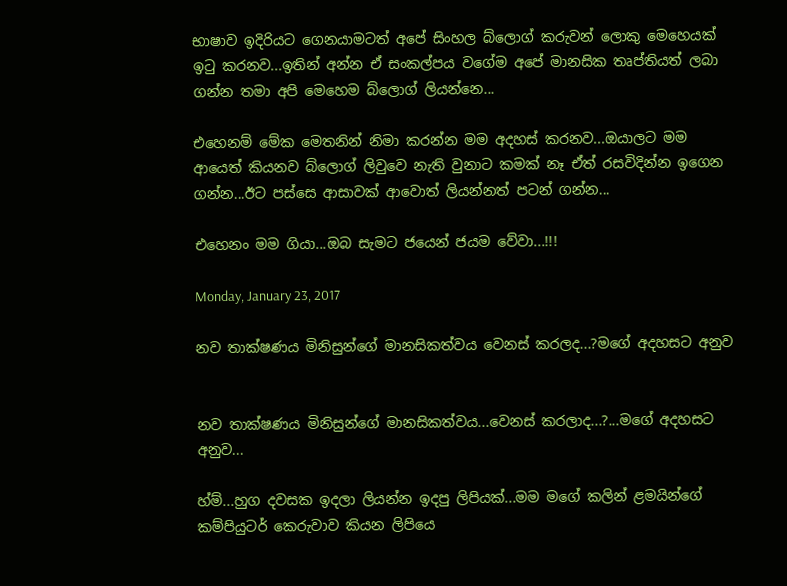භාෂාව ඉදිරියට ගෙනයාමටත් අපේ සිංහල බ්ලොග් කරුවන් ලොකු මෙහෙයක් ඉටු කරනව...ඉතින් අන්න ඒ සංකල්පය වගේම අපේ මානසික තෘප්තියත් ලබා ගන්න තමා අපි මෙහෙම බ්ලොග් ලියන්නෙ...

එහෙනම් මේක මෙතනින් නිමා කරන්න මම අදහස් කරනව...ඔයාලට මම ආයෙත් කියනව බ්ලොග් ලිවුවෙ නැති වුනාට කමක් නෑ ඒත් රසවිදින්න ඉගෙන ගන්න...ඊට පස්සෙ ආසාවක් ආවොත් ලියන්නත් පටන් ගන්න...

එහෙනං මම ගියා...ඔබ සැමට ජයෙන් ජයම වේවා...!!!

Monday, January 23, 2017

නව තාක්ෂණය මිනිසුන්ගේ මානසිකත්වය වෙනස් කරලද...?මගේ අදහසට අනුව


නව තාක්ෂණය මිනිසුන්ගේ මානසිකත්වය...වෙනස් කරලාද...?...මගේ අදහසට අනුව...

හ්ම්...හුග දවසක ඉදලා ලියන්න ඉදපු ලිපියක්...මම මගේ කලින් ළමයින්ගේ කම්පියුටර් කෙරුවාව කියන ලිපියෙ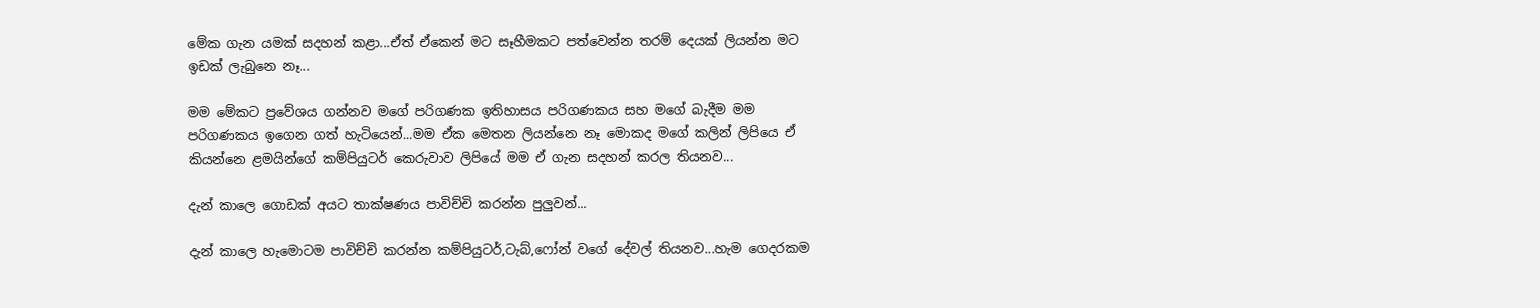මේක ගැන යමක් සදහන් කළා...ඒත් ඒකෙන් මට සෑහීමකට පත්වෙන්න තරම් දෙයක් ලියන්න මට ඉඩක් ලැබුනෙ නෑ...

මම මේකට ප්‍රවේශය ගන්නව මගේ පරිගණක ඉතිහාසය පරිගණකය සහ මගේ බැදීම මම පරිගණකය ඉගෙන ගත් හැටියෙන්...මම ඒක මෙතන ලියන්නෙ නෑ මොකද මගේ කලින් ලිපියෙ ඒ කියන්නෙ ළමයින්ගේ කම්පියුටර් කෙරුවාව ලිපියේ මම ඒ ගැන සදහන් කරල තියනව...

දැන් කාලෙ ගොඩක් අයට තාක්ෂණය පාවිච්චි කරන්න පුලුවන්...

දැන් කාලෙ හැමොටම පාවිච්චි කරන්න කම්පියුටර්,ටැබ්,ෆෝන් වගේ දේවල් තියනව...හැම ගෙදරකම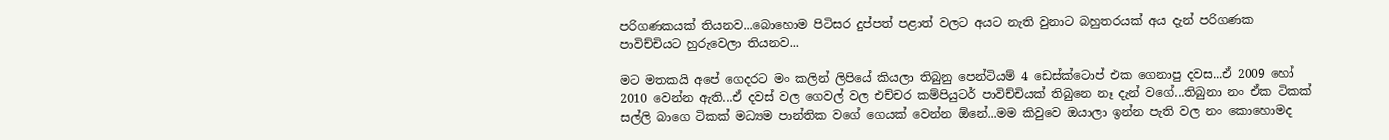පරිගණකයක් තියනව...බොහොම පිටිසර දුප්පත් පළාත් වලට අයට නැති වුනාට බහුතරයක් අය දැන් පරිගණක පාවිච්චියට හුරුවෙලා තියනව...

මට මතකයි අපේ ගෙදරට මං කලින් ලිපියේ කියලා තිබුනු පෙන්ටියම් 4 ඩෙස්ක්ටොප් එක ගෙනාපු දවස...ඒ 2009 හෝ 2010 වෙන්න ඇති...ඒ දවස් වල ගෙවල් වල එච්චර කම්පියුටර් පාවිච්චියක් තිබුනෙ නෑ දැන් වගේ...තිබුනා නං ඒක ටිකක් සල්ලි බාගෙ ටිකක් මධ්‍යම පාන්තික වගේ ගෙයක් වෙන්න ඕනේ...මම කිවුවෙ ඔයාලා ඉන්න පැති වල නං කොහොමද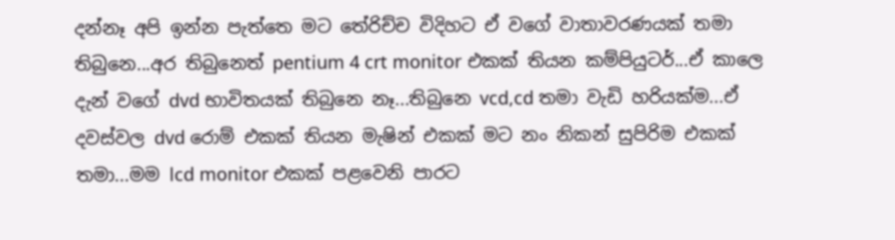දන්නෑ අපි ඉන්න පැත්තෙ මට තේරිච්ච විදිහට ඒ වගේ වාතාවරණයක් තමා තිබුනෙ...අර තිබුනෙත් pentium 4 crt monitor එකක් තියන කම්පියුටර්...ඒ කාලෙ දැන් වගේ dvd භාවිතයක් තිබුනෙ නෑ...තිබුනෙ vcd,cd තමා වැඩි හරියක්ම...ඒ දවස්වල dvd රොම් එකක් තියන මැෂින් එකක් මට නං නිකන් සුපිරිම එකක් තමා...මම lcd monitor එකක් පළවෙනි පාරට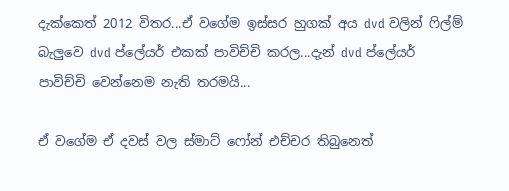දැක්කෙත් 2012 විතර...ඒ වගේම ඉස්සර හුගක් අය dvd වලින් ෆිල්ම් බැලුවෙ dvd ප්ලේයර් එකක් පාවිච්චි කරල...දැන් dvd ප්ලේයර් පාවිච්චි වෙන්නෙම නැති තරමයි...

ඒ වගේම ඒ දවස් වල ස්මාට් ෆෝන් එච්චර තිබුනෙත්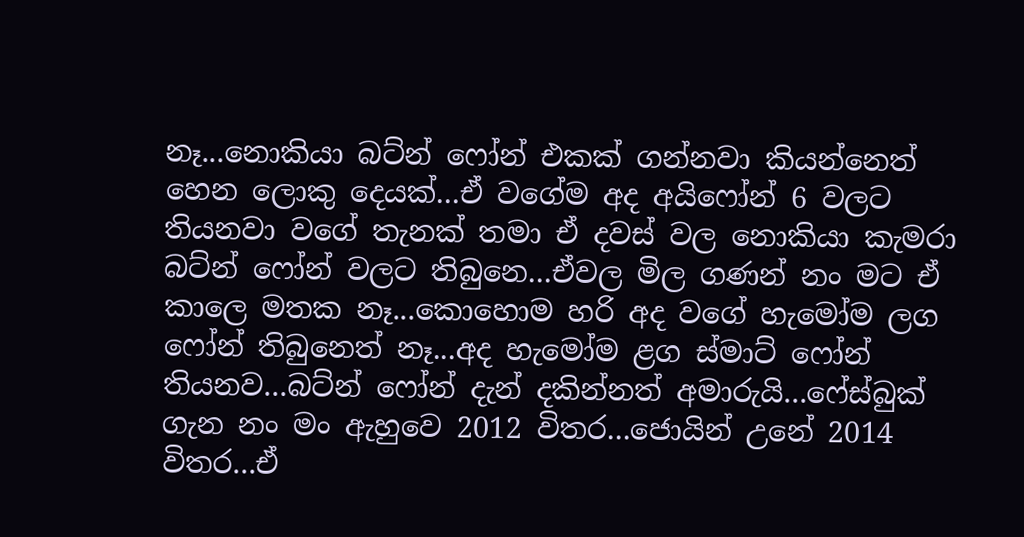නෑ...නොකියා බට්න් ෆෝන් එකක් ගන්නවා කියන්නෙත් හෙන ලොකු දෙයක්...ඒ වගේම අද අයිෆෝන් 6 වලට තියනවා වගේ තැනක් තමා ඒ දවස් වල නොකියා කැමරා බට්න් ෆෝන් වලට තිබුනෙ...ඒවල මිල ගණන් නං මට ඒ කාලෙ මතක නෑ...කොහොම හරි අද වගේ හැමෝම ලග ෆෝන් තිබුනෙත් නෑ...අද හැමෝම ළග ස්මාට් ෆෝන් තියනව...බට්න් ෆෝන් දැන් දකින්නත් අමාරුයි...ෆේස්බුක් ගැන නං මං ඇහුවෙ 2012 විතර...ජොයින් උනේ 2014 විතර...ඒ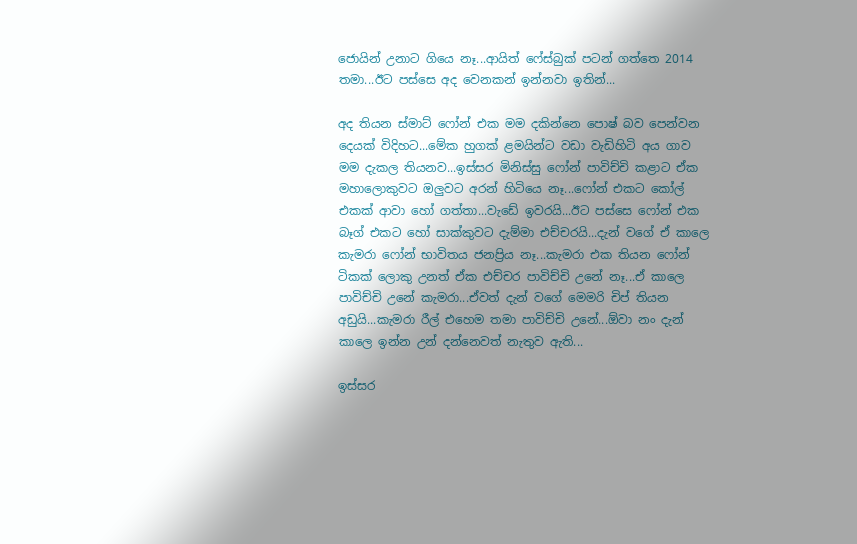ජොයින් උනාට ගියෙ නෑ...ආයිත් ෆේස්බුක් පටන් ගත්තෙ 2014 තමා...ඊට පස්සෙ අද වෙනකන් ඉන්නවා ඉතින්...

අද තියන ස්මාට් ෆෝන් එක මම දකින්නෙ පොෂ් බව පෙන්වන දෙයක් විදිහට...මේක හුගක් ළමයින්ට වඩා වැඩිහිටි අය ගාව මම දැකල තියනව...ඉස්සර මිනිස්සු ෆෝන් පාවිච්චි කළාට ඒක මහාලොකුවට ඔලුවට අරන් හිටියෙ නෑ...ෆෝන් එකට කෝල් එකක් ආවා හෝ ගත්තා...වැඩේ ඉවරයි...ඊට පස්සෙ ෆෝන් එක බෑග් එකට හෝ සාක්කුවට දැම්මා එච්චරයි...දැන් වගේ ඒ කාලෙ කැමරා ෆෝන් භාවිතය ජනප්‍රිය නෑ...කැමරා එක තියන ෆෝන් ටිකක් ලොකු උනත් ඒක එච්චර පාවිච්චි උනේ නෑ...ඒ කාලෙ පාවිච්චි උනේ කැමරා...ඒවත් දැන් වගේ මෙමරි චිප් තියන අඩුයි...කැමරා රීල් එහෙම තමා පාවිච්චි උනේ...ඕවා නං දැන් කාලෙ ඉන්න උන් දන්නෙවත් නැතුව ඇති...

ඉස්සර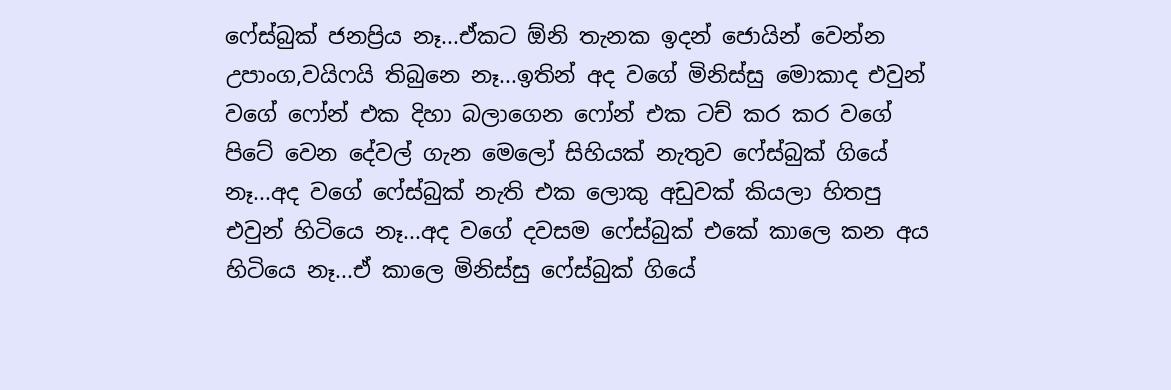ෆේස්බුක් ජනප්‍රිය නෑ...ඒකට ඕනි තැනක ඉදන් ජොයින් වෙන්න උපාංග,වයිෆයි තිබුනෙ නෑ...ඉතින් අද වගේ මිනිස්සු මොකාද එවුන් වගේ ෆෝන් එක දිහා බලාගෙන ෆෝන් එක ටච් කර කර වගේ පිටේ වෙන දේවල් ගැන මෙලෝ සිහියක් නැතුව ෆේස්බුක් ගියේ නෑ...අද වගේ ෆේස්බුක් නැති එක ලොකු අඩුවක් කියලා හිතපු එවුන් හිටියෙ නෑ...අද වගේ දවසම ෆේස්බුක් එකේ කාලෙ කන අය හිටියෙ නෑ...ඒ කාලෙ මිනිස්සු ෆේස්බුක් ගියේ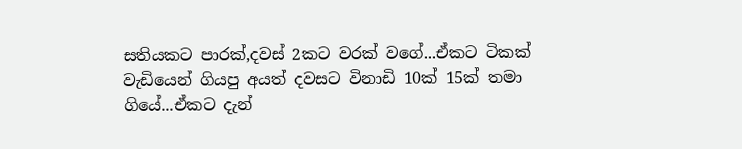සතියකට පාරක්,දවස් 2කට වරක් වගේ...ඒකට ටිකක් වැඩියෙන් ගියපු අයත් දවසට විනාඩි 10ක් 15ක් තමා ගියේ...ඒකට දැන්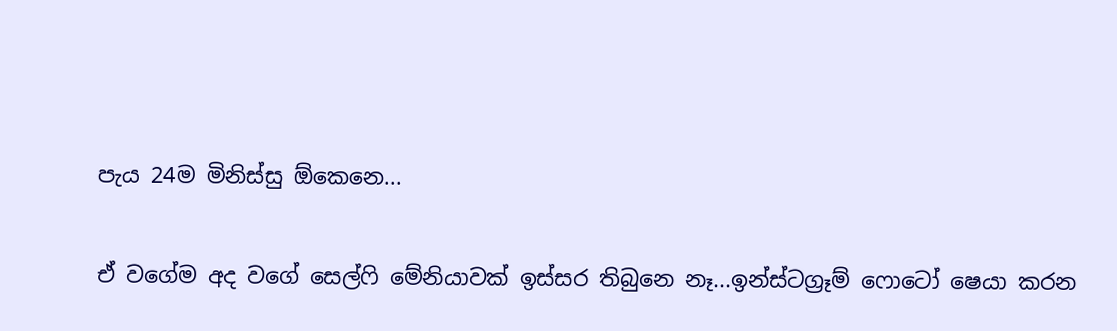පැය 24ම මිනිස්සු ඕකෙනෙ...

ඒ වගේම අද වගේ සෙල්ෆි මේනියාවක් ඉස්සර තිබුනෙ නෑ...ඉන්ස්ටග්‍රෑම් ෆොටෝ ෂෙයා කරන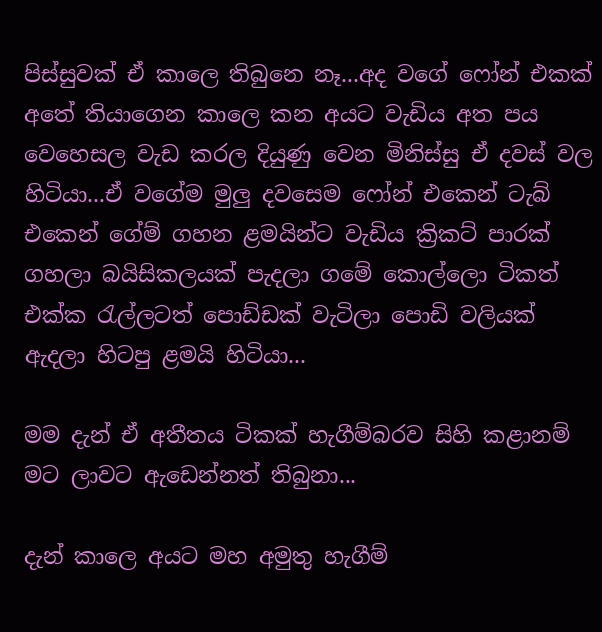පිස්සුවක් ඒ කාලෙ තිබුනෙ නෑ...අද වගේ ෆෝන් එකක් අතේ තියාගෙන කාලෙ කන අයට වැඩිය අත පය වෙහෙසල වැඩ කරල දියුණු වෙන මිනිස්සු ඒ දවස් වල හිටියා...ඒ වගේම මුලු දවසෙම ෆෝන් එකෙන් ටැබ් එකෙන් ගේම් ගහන ළමයින්ට වැඩිය ක්‍රිකට් පාරක් ගහලා බයිසිකලයක් පැදලා ගමේ කොල්ලො ටිකත් එක්ක රැල්ලටත් පොඩ්ඩක් වැටිලා පොඩි වලියක් ඇදලා හිටපු ළමයි හිටියා...

මම දැන් ඒ අතීතය ටිකක් හැගීම්බරව සිහි කළානම් මට ලාවට ඇඩෙන්නත් තිබුනා...

දැන් කාලෙ අයට මහ අමුතු හැගීම්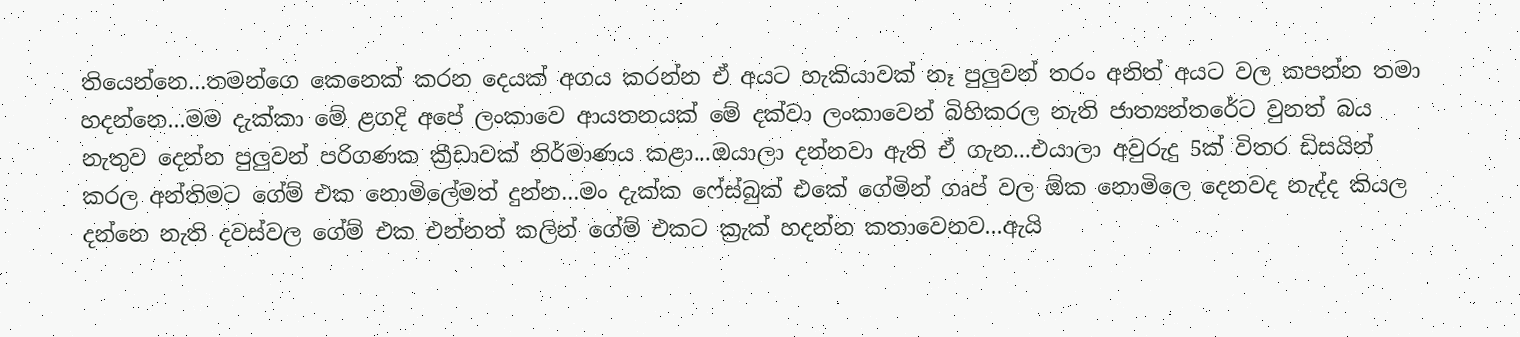තියෙන්නෙ...තමන්ගෙ කෙනෙක් කරන දෙයක් අගය කරන්න ඒ අයට හැකියාවක් නෑ පුලුවන් තරං අනිත් අයට වල කපන්න තමා හදන්නෙ...මම දැක්කා මේ ළගදි අපේ ලංකාවෙ ආයතනයක් මේ දක්වා ලංකාවෙන් බිහිකරල නැති ජාත්‍යන්තරේට වුනත් බය නැතුව දෙන්න පුලුවන් පරිගණක ක්‍රීඩාවක් නිර්මාණය කළා...ඔයාලා දන්නවා ඇති ඒ ගැන...එයාලා අවුරුදු 5ක් විතර ඩිසයින් කරල අන්තිමට ගේම් එක නොමිලේමත් දුන්න...මං දැක්ක ෆේස්බුක් එකේ ගේමින් ගෘප් වල ඕක නොමිලෙ දෙනවද නැද්ද කියල දන්නෙ නැති දවස්වල ගේම් එක එන්නත් කලින් ගේම් එකට ක්‍රැක් හදන්න කතාවෙනව...ඇයි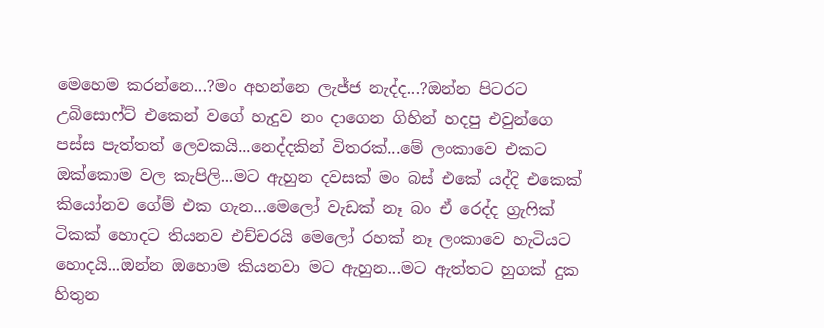මෙහෙම කරන්නෙ...?මං අහන්නෙ ලැජ්ජ නැද්ද...?ඔන්න පිටරට උබිසොෆ්ට් එකෙන් වගේ හැදුව නං දාගෙන ගිහින් හදපු එවුන්ගෙ පස්ස පැත්තත් ලෙවකයි...නෙද්දකින් විතරක්...මේ ලංකාවෙ එකට ඔක්කොම වල කැපිලි...මට ඇහුන දවසක් මං බස් එකේ යද්දි එකෙක් කියෝනව ගේම් එක ගැන...මෙලෝ වැඩක් නෑ බං ඒ රෙද්ද ග්‍රැෆික් ටිකක් හොදට තියනව එච්චරයි මෙලෝ රහක් නෑ ලංකාවෙ හැටියට හොදයි...ඔන්න ඔහොම කියනවා මට ඇහුන...මට ඇත්තට හුගක් දුක හිතුන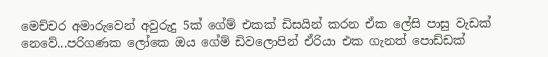මෙච්චර අමාරුවෙන් අවුරුදු 5ක් ගේම් එකක් ඩිසයින් කරන ඒක ලේසි පාසු වැඩක් නෙවේ...පරිගණක ලෝකෙ ඔය ගේම් ඩිවලොපින් ඒරියා එක ගැනත් පොඩ්ඩක්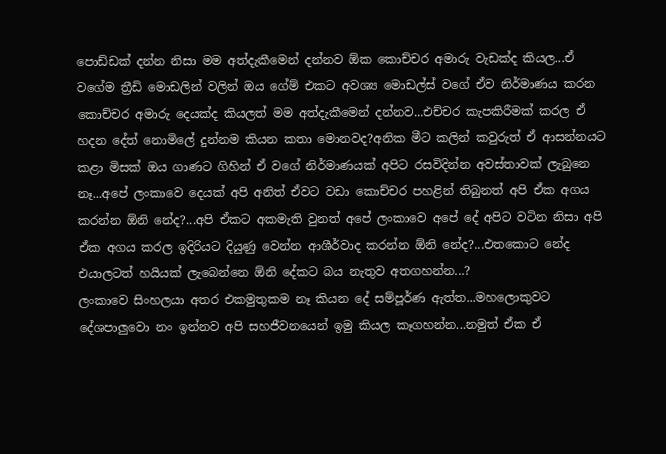පොඩ්ඩක් දන්න නිසා මම අත්දැකීමෙන් දන්නව ඕක කොච්චර අමාරු වැඩක්ද කියල...ඒ වගේම ත්‍රීඩි මොඩලින් වලින් ඔය ගේම් එකට අවශ්‍ය මොඩල්ස් වගේ ඒව නිර්මාණය කරන කොච්චර අමාරු දෙයක්ද කියලත් මම අත්දැකීමෙන් දන්නව...එච්චර කැපකිරීමක් කරල ඒ හදන දේත් නොමිලේ දුන්නම කියන කතා මොනවද?අනික මීට කලින් කවුරුත් ඒ ආසන්නයට කළා මිසක් ඔය ගාණට ගිහින් ඒ වගේ නිර්මාණයක් අපිට රසවිදින්න අවස්තාවක් ලැබුනෙ නෑ...අපේ ලංකාවෙ දෙයක් අපි අනිත් ඒවට වඩා කොච්චර පහළින් තිබුනත් අපි ඒක අගය කරන්න ඕනි නේද?...අපි ඒකට අකමැති වුනත් අපේ ලංකාවෙ අපේ දේ අපිට වටින නිසා අපි ඒක අගය කරල ඉදිරියට දියුණු වෙන්න ආශීර්වාද කරන්න ඕනි නේද?...එතකොට නේද එයාලටත් හයියක් ලැබෙන්නෙ ඕනි දේකට බය නැතුව අතගහන්න...?
ලංකාවෙ සිංහලයා අතර එකමුතුකම නෑ කියන දේ සම්පූර්ණ ඇත්ත...මහලොකුවට දේශපාලුවො නං ඉන්නව අපි සහජීවනයෙන් ඉමු කියල කෑගහන්න...නමුත් ඒක ඒ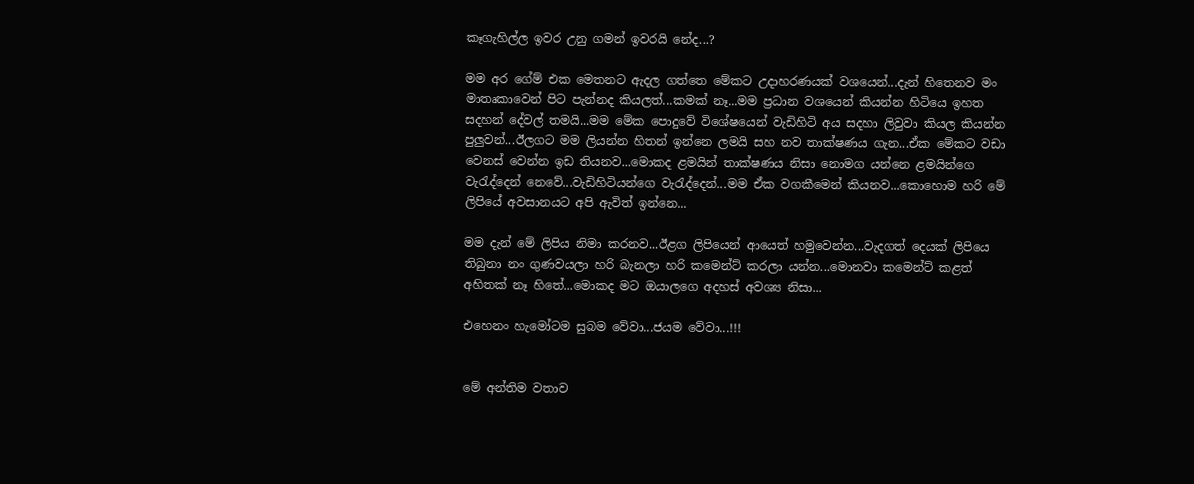කෑගැහිල්ල ඉවර උනු ගමන් ඉවරයි නේද...?

මම අර ගේම් එක මෙතනට ඇදල ගත්තෙ මේකට උදාහරණයක් වශයෙන්...දැන් හිතෙනව මං මාතෘකාවෙන් පිට පැන්නද කියලත්...කමක් නෑ...මම ප්‍රධාන වශයෙන් කියන්න හිටියෙ ඉහත සදහන් දේවල් තමයි...මම මේක පොදුවේ විශේෂයෙන් වැඩිහිටි අය සදහා ලිවුවා කියල කියන්න පුලුවන්...ඊලගට මම ලියන්න හිතන් ඉන්නෙ ලමයි සහ නව තාක්ෂණය ගැන...ඒක මේකට වඩා වෙනස් වෙන්න ඉඩ තියනව...මොකද ළමයින් තාක්ෂණය නිසා නොමග යන්නෙ ළමයින්ගෙ වැරැද්දෙන් නෙවේ...වැඩිහිටියන්ගෙ වැරැද්දෙන්...මම ඒක වගකීමෙන් කියනව...කොහොම හරි මේ ලිපියේ අවසානයට අපි ඇවිත් ඉන්නෙ...

මම දැන් මේ ලිපිය නිමා කරනව...ඊළග ලිපියෙන් ආයෙත් හමුවෙන්න...වැදගත් දෙයක් ලිපියෙ තිබුනා නං ගුණවයලා හරි බැනලා හරි කමෙන්ට් කරලා යන්න...මොනවා කමෙන්ට් කළත් අහිතක් නෑ හිතේ...මොකද මට ඔයාලගෙ අදහස් අවශ්‍ය නිසා...

එහෙනං හැමෝටම සුබම වේවා...ජයම වේවා...!!!


මේ අන්තිම වතාව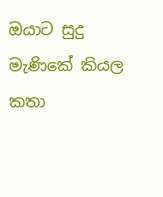ඔයාට සුදු මැණිකේ කියල කතා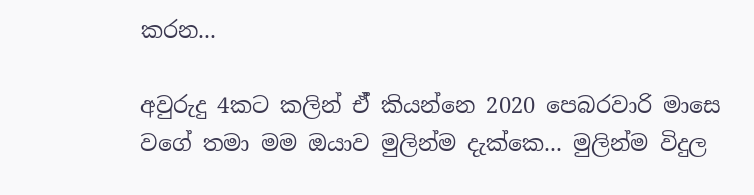කරන...

අවුරුදු 4කට කලින් ඒ් කියන්නෙ 2020 පෙබරවාරි මාසෙ වගේ තමා මම ඔයාව මුලින්ම දැක්කෙ... මුලින්ම විදුල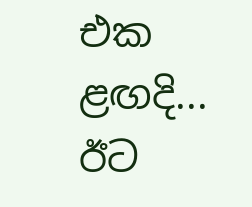එක ළඟදි... ඊට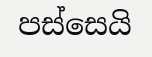පස්සෙයි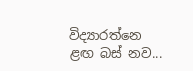විද්‍යාරත්නෙ ළඟ බස් නව...